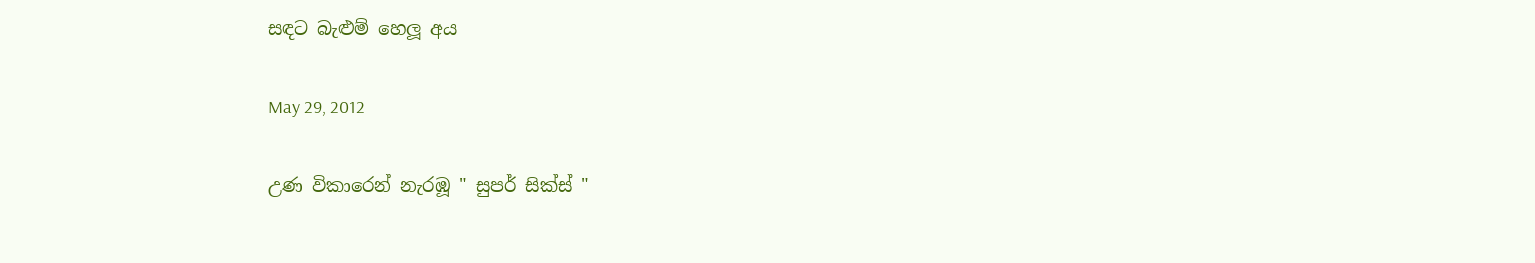සඳට බැළුම් හෙලූ අය

May 29, 2012

උණ විකාරෙන් නැරඹූ " සුපර් සික්ස් "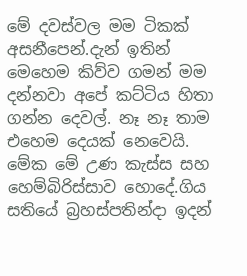මේ දවස්වල මම ටිකක් අසනීපෙන්.දැන් ඉතින් මෙහෙම කිව්ව ගමන් මම දන්නවා අපේ කට්ටිය හිතා ගන්න දෙවල්. නෑ නෑ තාම එහෙම දෙයක් නෙවෙයි. මේක මේ උණ කැස්ස සහ හෙම්බිරිස්සාව හොදේ.ගිය සතියේ බ්‍රහස්පතින්දා ඉදන්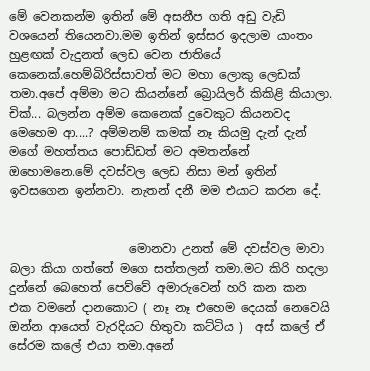මේ වෙනකන්ම ඉතින් මේ අසනීප ගති අඩු වැඩි වශයෙන් තියෙනවා.මම ඉතින් ඉස්සර ඉදලාම යාංතං හුළඟක් වැදුනත් ලෙඩ වෙන ජාතියේ කෙනෙක්.හෙම්බිරිස්සාවත් මට මහා ලොකු ලෙඩක් තමා.අපේ අම්මා මට කියන්නේ බ්‍රොයිලර් කිකිළි කියාලා. චික්... බලන්න අම්ම කෙනෙක් දුවෙකුට කියනවද මෙහෙම ආ....? අම්මනම් කමක් නෑ කියමු දැන් දැන් මගේ මහත්තය පොඩ්ඩත් මට අමතන්නේ ඔහොමනෙ.මේ දවස්වල ලෙඩ නිසා මන් ඉතින් ඉවසගෙන ඉන්නවා. නැතන් දනී මම එයාට කරන දේ.


                    මොනවා උනත් මේ දවස්වල මාවා බලා කියා ගත්තේ මගෙ සත්තලන් තමා.මට කිරි හදලා දුන්නේ බෙහෙත් පෙව්වේ අමාරුවෙන් හරි කන කන එක වමනේ දානකොට ( නෑ නෑ එහෙම දෙයක් නෙවෙයි ඔන්න ආයෙත් වැරදියට හිතුවා කට්ටිය )  අස් කලේ ඒ සේරම කලේ එයා තමා.අනේ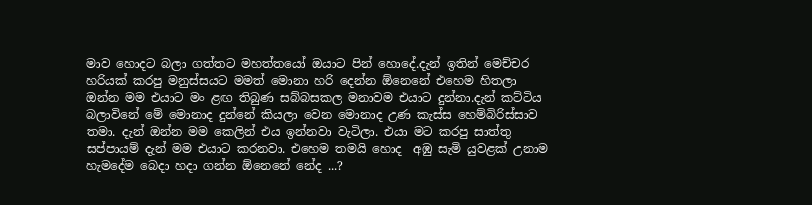මාව හොදට බලා ගත්තට මහත්තයෝ ඔයාට පින් හොදේ.දැන් ඉතින් මෙච්චර හරියක් කරපු මනුස්සයට මමත් මොනා හරි දෙන්න ඕනෙනේ එහෙම හිතලා ඔන්න මම එයාට මං ළඟ තිබුණ සබ්බසකල මනාවම එයාට දුන්නා.දැන් කට්ටිය බලාවිනේ මේ මොනාද දුන්නේ කියලා වෙන මොනාද උණ කැස්ස හෙම්බිරිස්සාව තමා. දැන් ඔන්න මම කෙලින් එය ඉන්නවා වැටිලා. එයා මට කරපු සාත්තු සප්පායම් දැන් මම එයාට කරනවා. එහෙම තමයි හොද  අඹු සැමි යුවළක් උනාම හැමදේම බෙදා හදා ගන්න ඕනෙනේ නේද ...?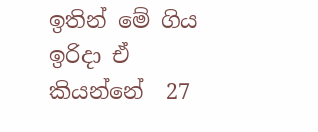ඉතින් මේ ගිය ඉරිදා ඒ කියන්නේ  27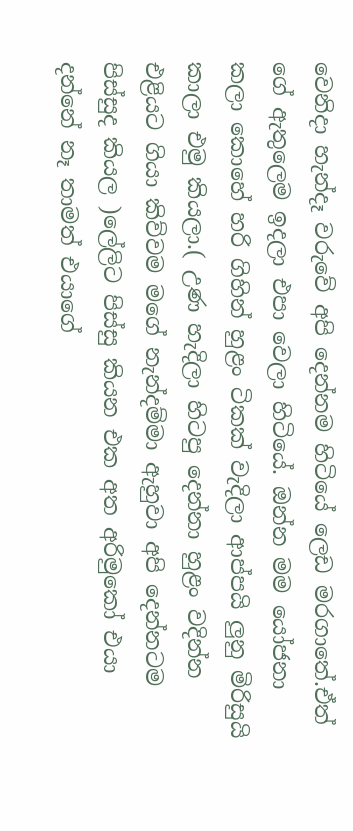වෙනිදා හැන්දෑ වරුවේ අපි දෙන්නම හිටියේ ලෙඩ මරගාතේ.ඒත් ගේ ඇතුලෙම ඉදලා එපා වෙලා හිටියේ. ඔන්න මම යෝජනා කලා කොහේ හරි ගිහින් හුළං ටිකක් වැදිලා ආප්පයි ලුනු මිරිසුයි කාලා එමු කියලා.( උණ හැදිලා හිටපු දෙන්නා හුළං වදින්න එළියට ගියා කිව්වම මගේ නැන්දම්මා ඇහුවා අපි දෙන්නටම පිස්සුද කියල )ලේලිට පිස්සු කියන එක අත අරිමුකෝ එයා දන්නේ නෑ තාමත් එයාගේ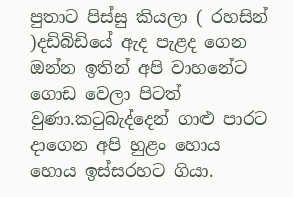පුතාට පිස්සු කියලා ( රහසින් )දඩිබිඩියේ ඇද පැළද ගෙන  ඔන්න ඉතින් අපි වාහනේට ගොඩ වෙලා පිටත් වුණා.කටුබැද්දෙන් ගාළු පාරට දාගෙන අපි හුළං හොය හොය ඉස්සරහට ගියා.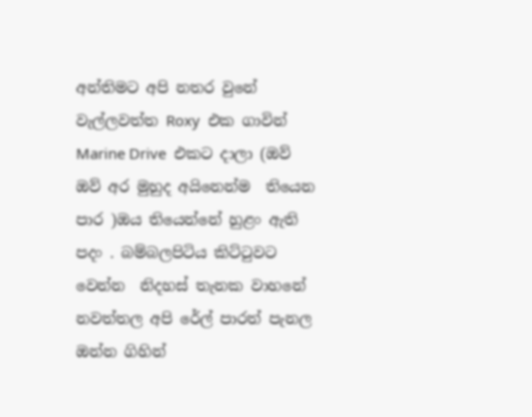අන්තිමට අපි නතර වුනේ වැල්ලවත්ත Roxy  එක ගාවින්  Marine Drive  එකට දාලා (ඔව් ඔව් අර මුහුද අයිනෙන්ම  තියෙන පාර )ඔය තියෙන්නේ හුළං ඇති පදං . බම්බලපිටිය කිට්ටුවට වෙන්න  නිදහස් තැනක වාහනේ නවත්තල අපි රේල් පාරත් පැනල ඔන්න ගිහින්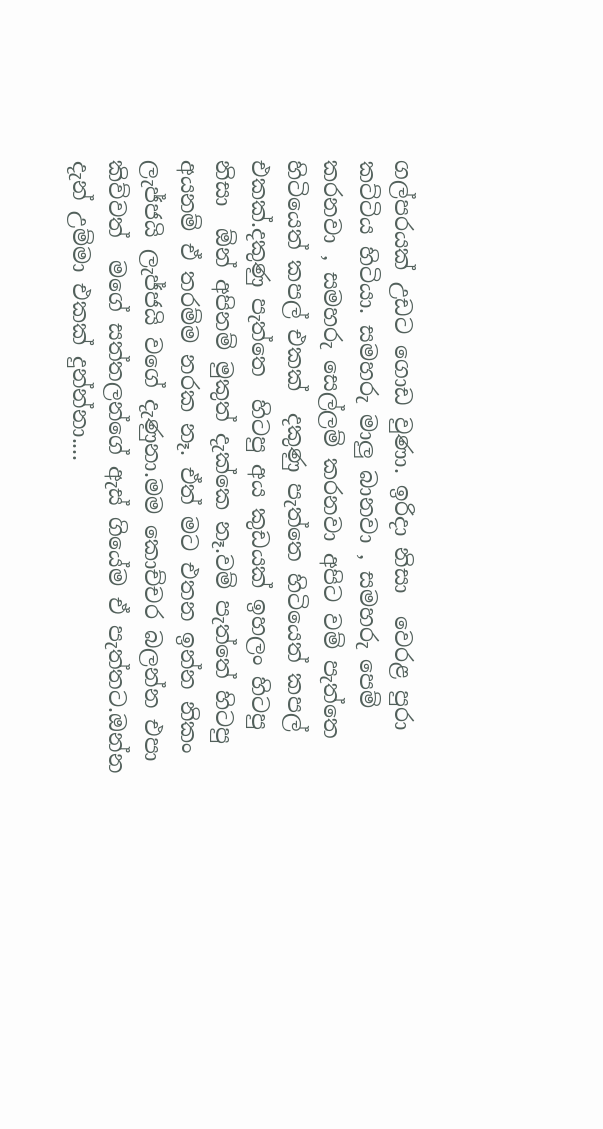ගල්පරයක් උඩට ගොඩ වුණා. ඉරිදා නිසා  වෙරළ පුරා කට්ටිය හිටියා. සමහරු මාලු බානවා , සමහරු පෙම් කරනවා , සමහරු සෙල්ලම් කරනවා අපිට වම් පැත්තෙ හිටියෙත් කපල් එකක්  දකුණු පැත්තෙ හිටියෙත් කපල් එකක්.දකුණු පැත්තෙ  හිටපු අය කුඩයක් ඉහලං හිටපු නිසා  ඕන් අපිනම් මුකුත් දැක්කෙ නෑ.වම් පැත්තේ හිටපු අයනම් ඒ තරම්ම නරක නෑ. ඒත් මට එතන ඉන්න නිකං ලැජ්ජයි ලැජ්ජයි වගේ දැණුනා.මම කොච්චර බලන්න එපා කිව්වත්  මගේ සත්තලන්ගේ ඇස් ගියේම ඒ පැත්තට.ඔන්න දැන් උම්මා එකක් දුන්න්නා....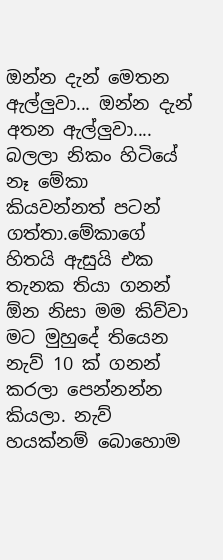ඔන්න දැන් මෙතන ඇල්ලුවා... ඔන්න දැන් අතන ඇල්ලුවා....  බලලා නිකං හිටියේ නෑ මේකා කියවන්නත් පටන් ගත්තා.මේකාගේ හිතයි ඇසුයි එක තැනක තියා ගනන් ඕන නිසා මම කිව්වා මට මුහුදේ තියෙන නැව් 10 ක් ගනන් කරලා පෙන්නන්න කියලා. නැව් හයක්නම් බොහොම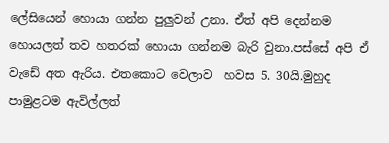ලේසියෙන් හොයා ගන්න පුලුවන් උනා. ඒත් අපි දෙන්නම හොයලත් තව හතරක් හොයා ගන්නම බැරි වුනා.පස්සේ අපි ඒ වැඩේ අත ඇරිය. එතකොට වෙලාව  හවස 5. 30යි.මුහුද පාමුළටම ඇවිල්ලත්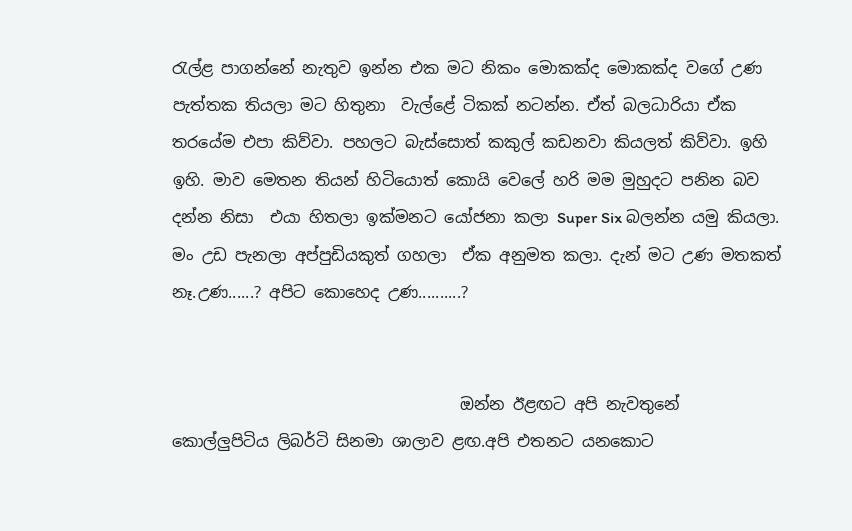රැල්ළ පාගන්නේ නැතුව ඉන්න එක මට නිකං මොකක්ද මොකක්ද වගේ උණ පැත්තක තියලා මට හිතුනා  වැල්ළේ ටිකක් නටන්න. ඒත් බලධාරියා ඒක තරයේම එපා කිව්වා. පහලට බැස්සොත් කකුල් කඩනවා කියලත් කිව්වා. ඉහි ඉහි. මාව මෙතන තියන් හිටියොත් කොයි වෙලේ හරි මම මුහුදට පනින බව දන්න නිසා  එයා හිතලා ඉක්මනට යෝජනා කලා Super Six බලන්න යමු කියලා.  මං උඩ පැනලා අප්පුඩියකුත් ගහලා  ඒක අනුමත කලා. දැන් මට උණ මතකත් නෑ.උණ......? අපිට කොහෙද උණ..........?


                                    ඔන්න ඊළඟට අපි නැවතුනේ  කොල්ලුපිටිය ලිබර්ටි සිනමා ශාලාව ළඟ.අපි එතනට යනකොට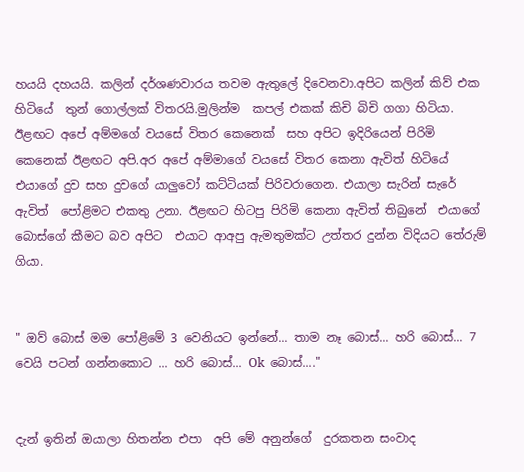හයයි දහයයි. කලින් දර්ශණවාරය තවම ඇතුලේ දිවෙනවා.අපිට කලින් කිව් එක හිටියේ  තුන් ගොල්ලක් විතරයි.මුලින්ම  කපල් එකක් කිචි බිචි ගගා හිටියා. ඊළඟට අපේ අම්මගේ වයසේ විතර කෙනෙක්  සහ අපිට ඉදිරියෙන් පිරිමි කෙනෙක් ඊළඟට අපි.අර අපේ අම්මාගේ වයසේ විතර කෙනා ඇවිත් හිටියේ  එයාගේ දුව සහ දුවගේ යාලුවෝ කට්ටියක් පිරිවරාගෙන. එයාලා සැරින් සැරේ ඇවිත්  පෝළිමට එකතු උනා. ඊළඟට හිටපු පිරිමි කෙනා ඇවිත් තිබුනේ  එයාගේ බොස්ගේ කීමට බව අපිට  එයාට ආඅපු ඇමතුමක්ට උත්තර දුන්න විදියට තේරුම් ගියා.


" ඔව් බොස් මම පෝළිමේ 3 වෙනියට ඉන්නේ... තාම නෑ බොස්... හරි බොස්... 7 වෙයි පටන් ගන්නකොට ... හරි බොස්... Ok  බොස්...."


දැන් ඉතින් ඔයාලා හිතන්න එපා  අපි මේ අනුන්ගේ  දුරකතන සංවාද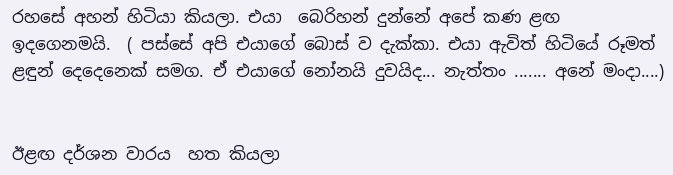රහසේ අහන් හිටියා කියලා. එයා  බෙරිහන් දුන්නේ අපේ කණ ළඟ ඉදගෙනමයි.  ( පස්සේ අපි එයාගේ බොස් ව දැක්කා. එයා ඇවිත් හිටියේ රූමත් ළඳුන් දෙදෙනෙක් සමග. ඒ එයාගේ නෝනයි දුවයිද... නැත්තං ....... අනේ මංදා....)


ඊළඟ දර්ශන වාරය  හත කියලා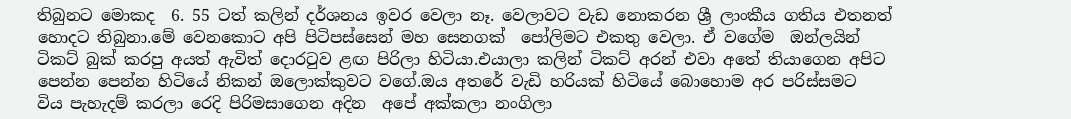තිබුනට මොකද  6. 55 ටත් කලින් දර්ශනය ඉවර වෙලා නෑ. වෙලාවට වැඩ නොකරන ශ්‍රී ලාංකීය ගතිය එතනත් හොදට තිබුනා.මේ වෙනකොට අපි පිටිපස්සෙන් මහ සෙනගක්  පෝලිමට එකතු වෙලා. ඒ වගේම  ඔන්ලයින් ටිකට් බුක් කරපු අයත් ඇවිත් දොරටුව ළඟ පිරිලා හිටියා.එයාලා කලින් ටිකට් අරන් එවා අතේ තියාගෙන අපිට පෙන්න පෙන්න හිටියේ නිකන් ඔලොක්කුවට වගේ.ඔය අතරේ වැඩි හරියක් හිටියේ බොහොම අර පරිස්සමට  විය පැහැදම් කරලා රෙදි පිරිමසාගෙන අදින  අපේ අක්කලා නංගිලා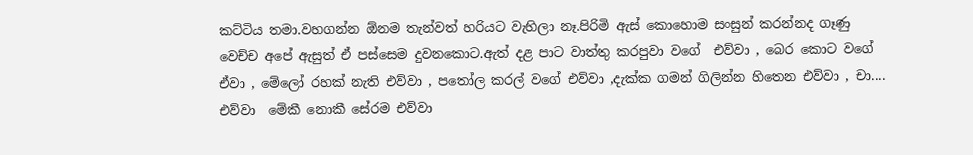කට්ටිය තමා.වහගන්න ඕනම තැන්වත් හරියට වැහිලා නෑ.පිරිමි ඇස් කොහොම සංසුන් කරන්නද ගෑණු වෙච්ච අපේ ඇසුත් ඒ පස්සෙම දුවනකොට.ඇත් දළ පාට වාත්තු කරපුවා වගේ  එව්වා , බෙර කොට වගේ ඒවා , මේලෝ රහක් නැති එව්වා , පතෝල කරල් වගේ එව්වා ,දැක්ක ගමන් ගිලින්න හිතෙන එව්වා , චා.... එව්වා  මේකී නොකී සේරම එව්වා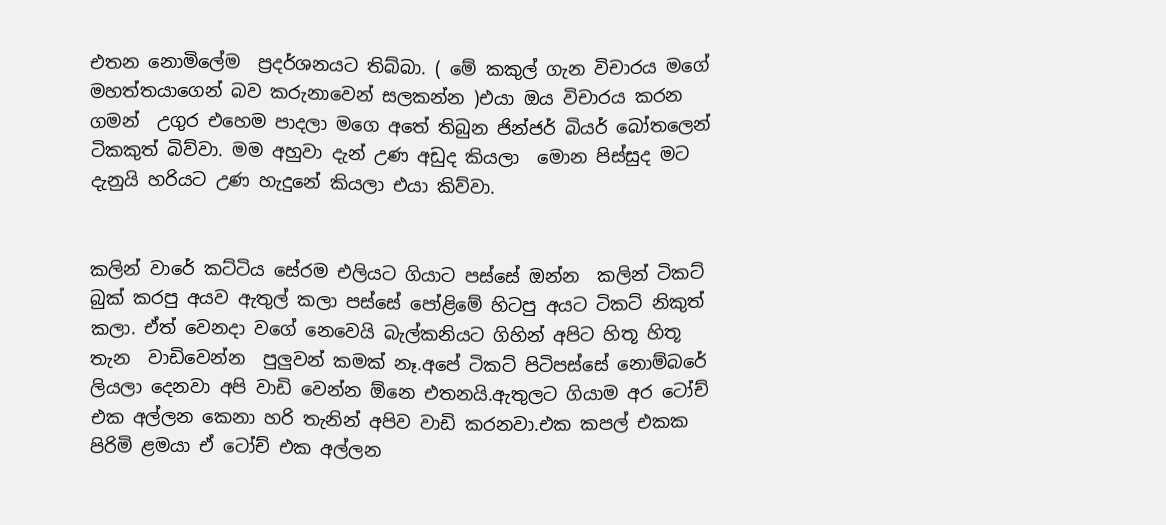එතන නොමිලේම  ප්‍රදර්ශනයට තිබ්බා. ( මේ කකුල් ගැන විචාරය මගේ මහත්තයාගෙන් බව කරුනාවෙන් සලකන්න )එයා ඔය විචාරය කරන ගමන්  උගුර එහෙම පාදලා මගෙ අතේ තිබුන ජින්ජර් බියර් බෝතලෙන් ටිකකුත් බිව්වා. මම අහුවා දැන් උණ අඩුද කියලා  මොන පිස්සුද මට දැනුයි හරියට උණ හැදුනේ කියලා එයා කිව්වා.


කලින් වාරේ කට්ටිය සේරම එලියට ගියාට පස්සේ ඔන්න  කලින් ටිකට් බුක් කරපු අයව ඇතුල් කලා පස්සේ පෝළිමේ හිටපු අයට ටිකට් නිකුත් කලා. ඒත් වෙනදා වගේ නෙවෙයි බැල්කනියට ගිහින් අපිට හිතූ හිතූ තැන  වාඩිවෙන්න  පුලුවන් කමක් නෑ.අපේ ටිකට් පිටිපස්සේ නොම්බරේ ලියලා දෙනවා අපි වාඩි වෙන්න ඕනෙ එතනයි.ඇතුලට ගියාම අර ටෝච් එක අල්ලන කෙනා හරි තැනින් අපිව වාඩි කරනවා.එක කපල් එකක පිරිමි ළමයා ඒ ටෝච් එක අල්ලන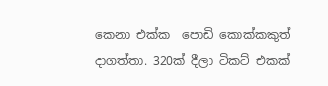කෙනා එක්ක  පොඩි කොක්කකුත් දාගත්තා. 320ක් දීලා ටිකට් එකක්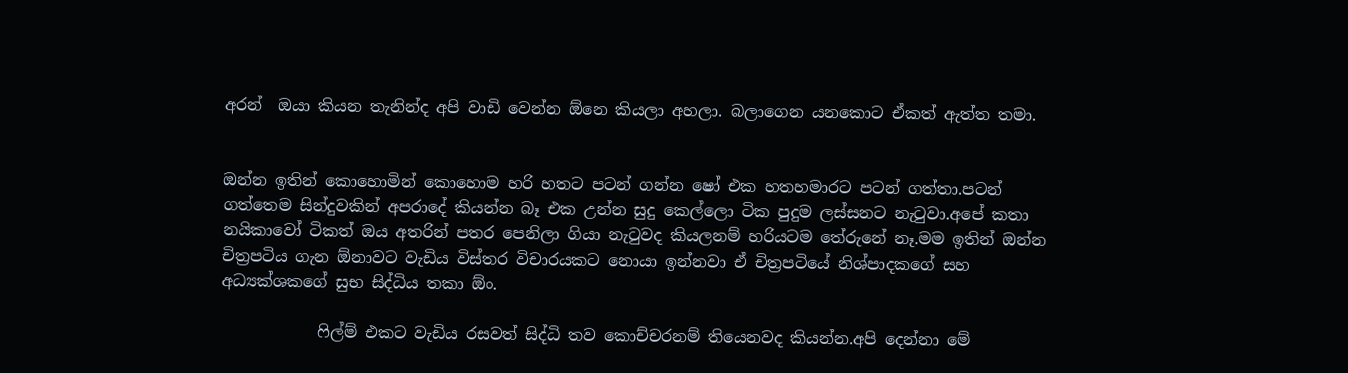අරන්  ඔයා කියන තැනින්ද අපි වාඩි වෙන්න ඕනෙ කියලා අහලා. බලාගෙන යනකොට ඒකත් ඇත්ත තමා.


ඔන්න ඉතින් කොහොමින් කොහොම හරි හතට පටන් ගන්න ෂෝ එක හතහමාරට පටන් ගත්තා.පටන් ගත්තෙම සින්දුවකින් අපරාදේ කියන්න බෑ එක උන්න සුදු කෙල්ලො ටික පුදුම ලස්සනට නැටුවා.අපේ කතා නයිකාවෝ ටිකත් ඔය අතරින් පතර පෙනිලා ගියා නැටුවද කියලනම් හරියටම තේරුනේ නෑ.මම ඉතින් ඔන්න චිත්‍රපටිය ගැන ඕනාවට වැඩිය විස්තර විචාරයකට නොයා ඉන්නවා ඒ චිත්‍රපටියේ නිශ්පාදකගේ සහ අධ්‍යක්ශකගේ සුභ සිද්ධිය තකා ඕං.

            ෆිල්ම් එකට වැඩිය රසවත් සිද්ධි තව කොච්චරනම් තියෙනවද කියන්න.අපි දෙන්නා මේ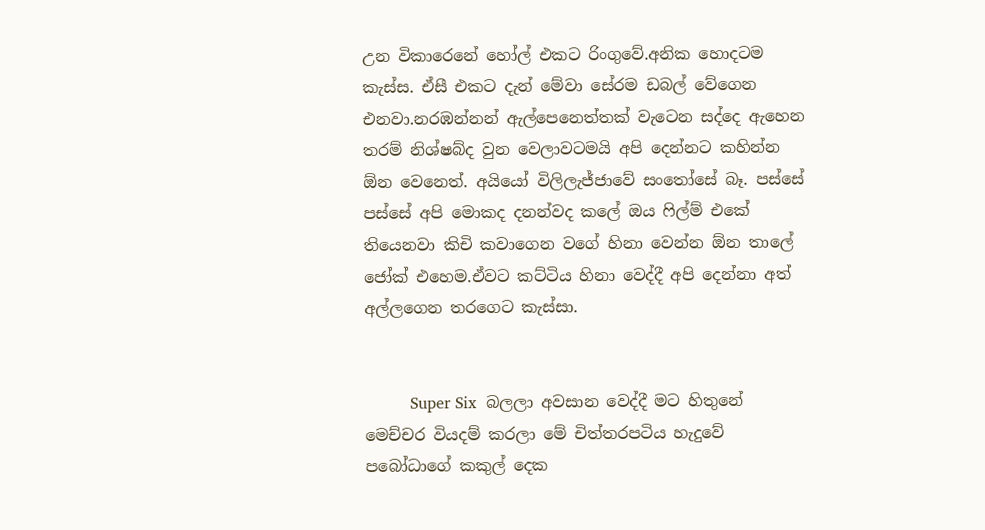උන විකාරෙනේ හෝල් එකට රිංගුවේ.අනික හොදටම කැස්ස. ඒසී එකට දැන් මේවා සේරම ඩබල් වේගෙන එනවා.නරඹන්නන් ඇල්පෙනෙත්තක් වැටෙන සද්දෙ ඇහෙන තරම් නිශ්ෂබ්ද වුන වෙලාවටමයි අපි දෙන්නට කහින්න ඕන වෙනෙත්. අයියෝ විලිලැජ්ජාවේ සංතෝසේ බෑ. පස්සේ පස්සේ අපි මොකද දනන්වද කලේ ඔය ෆිල්ම් එකේ තියෙනවා කිචි කවාගෙන වගේ හිනා වෙන්න ඕන තාලේ ජෝක් එහෙම.ඒවට කට්ටිය හිනා වෙද්දී අපි දෙන්නා අත් අල්ලගෙන තරගෙට කැස්සා.


         Super Six  බලලා අවසාන වෙද්දී මට හිතුනේ මෙච්චර වියදම් කරලා මේ චිත්තරපටිය හැදුවේ පබෝධාගේ කකුල් දෙක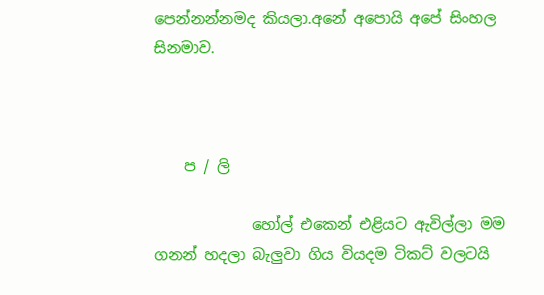පෙන්නන්නමද කියලා.අනේ අපොයි අපේ සිංහල සිනමාව.



    ප / ලි

             හෝල් එකෙන් එළියට ඇවිල්ලා මම ගනන් හදලා බැලුවා ගිය වියදම ටිකට් වලටයි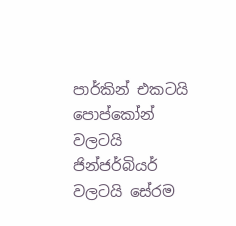පාර්කින් එකටයි පොප්කෝන් වලටයි  ජින්ජර්බියර් වලටයි සේරම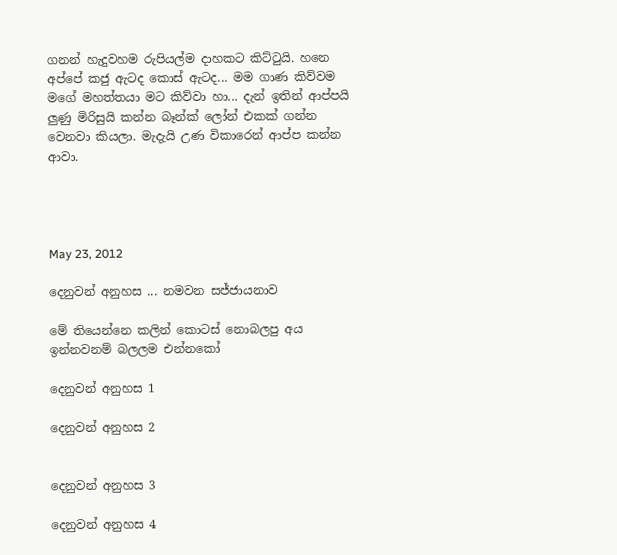ගනන් හැදුවහම රුපියල්ම දාහකට කිට්ටුයි. හනෙ අප්පේ කජු ඇටද කොස් ඇටද... මම ගාණ කිව්වම මගේ මහත්තයා මට කිව්වා හා... දැන් ඉතින් ආප්පයි ලුණු මිරිසුයි කන්න බෑන්ක් ලෝන් එකක් ගන්න වෙනවා කියලා. මැදැයි උණ විකාරෙන් ආප්ප කන්න ආවා.




May 23, 2012

දෙනුවන් අනුහස ... නමවන සජ්ජායනාව

මේ තියෙන්නෙ කලින් කොටස් නොබලපු අය ඉන්නවනම් බලලම එන්නකෝ

දෙනුවන් අනුහස 1

දෙනුවන් අනුහස 2


දෙනුවන් අනුහස 3

දෙනුවන් අනුහස 4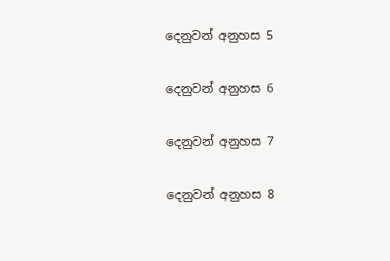දෙනුවන් අනුහස 5

දෙනුවන් අනුහස 6

දෙනුවන් අනුහස 7

දෙනුවන් අනුහස 8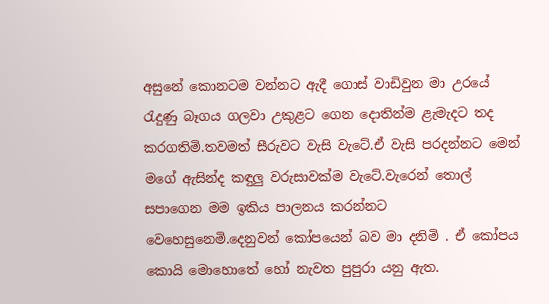අසුනේ කොනටම වන්නට ඇදී ගොස් වාඩිවුන මා උරයේ රැදුණු බෑගය ගලවා උකුළට ගෙන දොතින්ම ළැමැදට තද කරගතිමි.තවමත් සීරුවට වැසි වැටේ.ඒ වැසි පරදන්නට මෙන් මගේ ඇසින්ද කඳුලු වරුසාවක්ම වැටේ.වැරෙන් තොල් සපාගෙන මම ඉකිය පාලනය කරන්නට වෙහෙසුනෙමි.දෙනුවන් කෝපයෙන් බව මා දනිමි . ඒ කෝපය කොයි මොහොතේ හෝ නැවත පුපුරා යනු ඇත.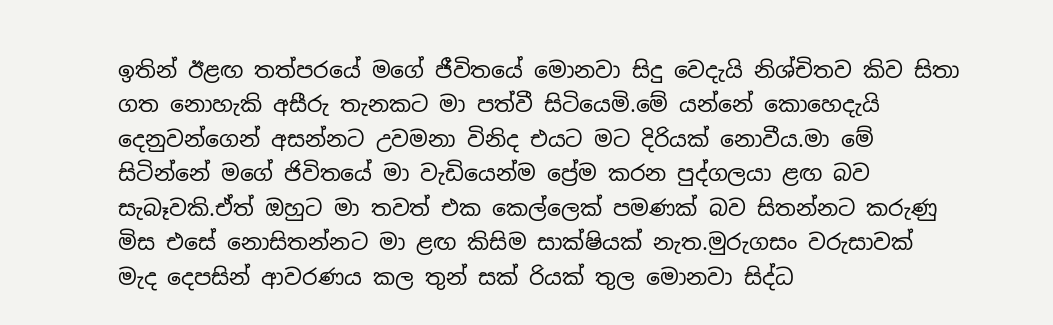ඉතින් ඊළඟ තත්පරයේ මගේ ජීවිතයේ මොනවා සිදු වෙදැයි නිශ්චිතව කිව සිතා ගත නොහැකි අසීරු තැනකට මා පත්වී සිටියෙමි.මේ යන්නේ කොහෙදැයි දෙනුවන්ගෙන් අසන්නට උවමනා විනිද එයට මට දිරියක් නොවීය.මා මේ සිටින්නේ මගේ ජිවිතයේ මා වැඩියෙන්ම ප්‍රේම කරන පුද්ගලයා ළඟ බව සැබෑවකි.ඒත් ඔහුට මා තවත් එක කෙල්ලෙක් පමණක් බව සිතන්නට කරුණු මිස එසේ නොසිතන්නට මා ළඟ කිසිම සාක්ෂියක් නැත.මුරුගසං වරුසාවක් මැද දෙපසින් ආවරණය කල තුන් සක් රියක් තුල මොනවා සිද්ධ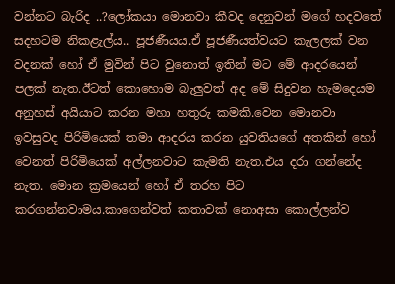වන්නට බැරිද ..?ලෝකයා මොනවා කීවද දෙනුවන් මගේ හදවතේ සදහටම නිකළැල්ය.. පූජණීයය.ඒ පූජණීයත්වයට කැලලක් වන වදනක් හෝ ඒ මුවින් පිට වුනොත් ඉතින් මට මේ ආදරයෙන් පලක් නැත.ඊටත් කොහොම බැලුවත් අද මේ සිදුවන හැමදෙයම අනුහස් අයියාට කරන මහා හතුරු කමකි.වෙන මොනවා ඉවසුවද පිරිමියෙක් තමා ආදරය කරන යුවතියගේ අතකින් හෝ වෙනත් පිරිමියෙක් අල්ලනවාට කැමති නැත.එය දරා ගන්නේද නැත. මොන ක්‍රමයෙන් හෝ ඒ තරහ පිට කරගන්නවාමය.කාගෙන්වත් කතාවක් නොඅසා කොල්ලන්ව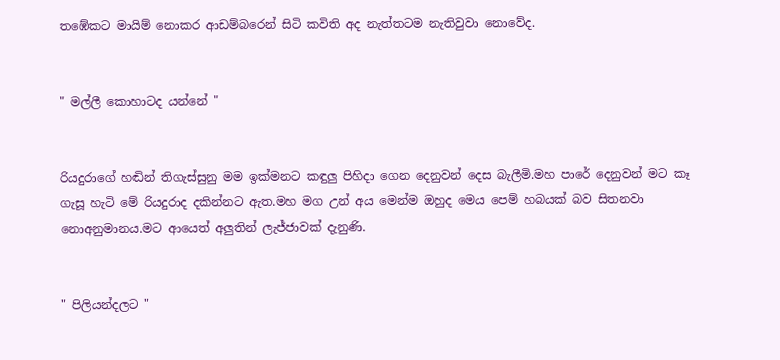තඹේකට මායිම් නොකර ආඩම්බරෙන් සිටි කවිති අද නැත්තටම නැතිවුවා නොවේද.


" මල්ලී කොහාටද යන්නේ "


රියදුරාගේ හඬින් තිගැස්සුනු මම ඉක්මනට කඳුලු පිහිදා ගෙන දෙනුවන් දෙස බැලීමි.මහ පාරේ දෙනුවන් මට කෑ ගැසූ හැටි මේ රියදුරාද දකින්නට ඇත.මහ මග උන් අය මෙන්ම ඔහුද මෙය පෙම් හබයක් බව සිතනවා නොඅනුමානය.මට ආයෙත් අලුතින් ලැජ්ජාවක් දැනුණි.


" පිලියන්දලට "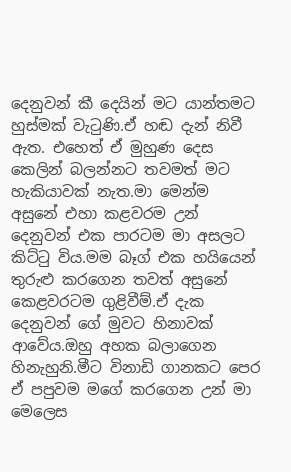දෙනුවන් කී දෙයින් මට යාන්තමට හුස්මක් වැටුණි.ඒ හඬ දැන් නිවී ඇත. එහෙත් ඒ මුහුණ දෙස කෙලින් බලන්නට තවමත් මට හැකියාවක් නැත.මා මෙන්ම අසුනේ එහා කළවරම උන් දෙනුවන් එක පාරටම මා අසලට කිට්ටු විය.මම බෑග් එක හයියෙන් තුරුළු කරගෙන තවත් අසුනේ කෙළවරටම ගුළිවීම්.ඒ දැක දෙනුවන් ගේ මුවට හිනාවක් ආවේය.ඔහු අහක බලාගෙන හිනැහුනි.මීට විනාඩි ගානකට පෙර ඒ පපුවම මගේ කරගෙන උන් මා මෙලෙස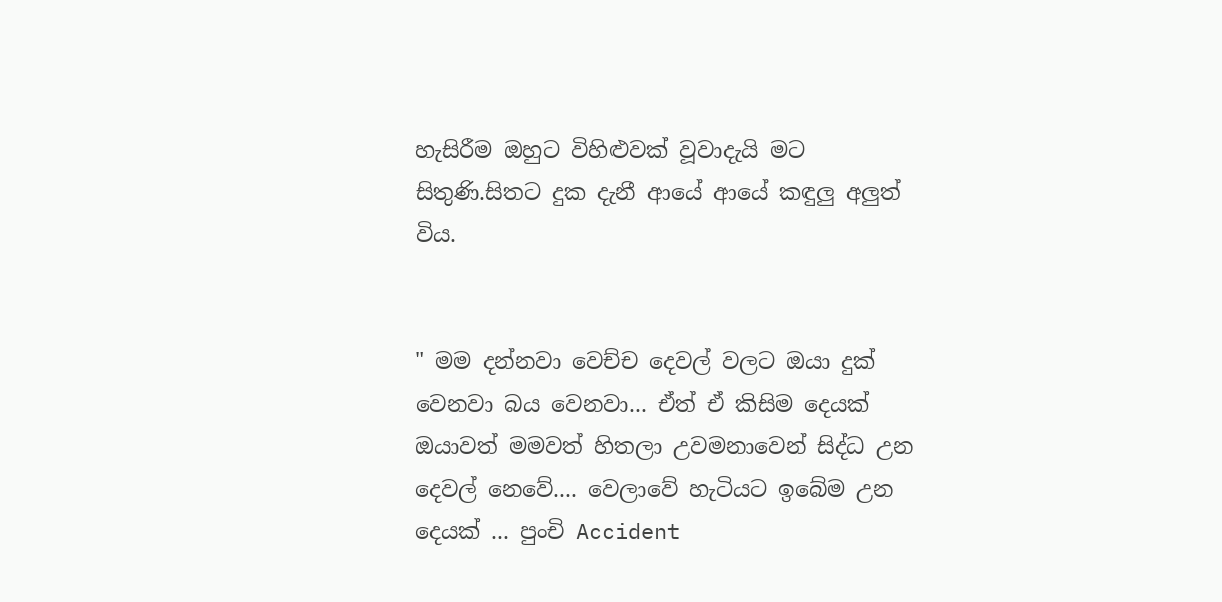හැසිරීම ඔහුට විහිළුවක් වූවාදැයි මට සිතුණි.සිතට දුක දැනී ආයේ ආයේ කඳුලු අලුත් විය.


" මම දන්නවා වෙච්ච දෙවල් වලට ඔයා දුක් වෙනවා බය වෙනවා... ඒත් ඒ කිසිම දෙයක් ඔයාවත් මමවත් හිතලා උවමනාවෙන් සිද්ධ උන දෙවල් නෙවේ.... වෙලාවේ හැටියට ඉබේම උන දෙයක් ... පුංචි Accident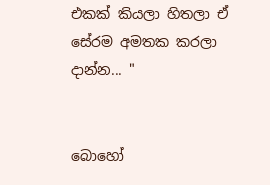එකක් කියලා හිතලා ඒ සේරම අමතක කරලා දාන්න... "


බොහෝ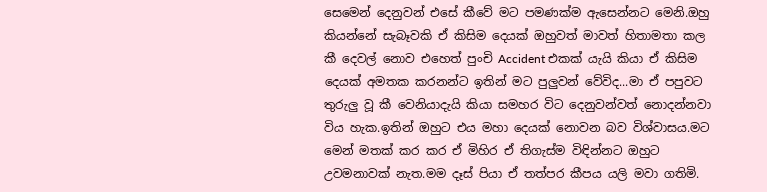සෙමෙන් දෙනුවන් එසේ කීවේ මට පමණක්ම ඇසෙන්නට මෙනි.ඔහු කියන්නේ සැබෑවකි ඒ කිසිම දෙයක් ඔහුවත් මාවත් හිතාමතා කල කී දෙවල් නොව එහෙත් පුංචි Accident එකක් යැයි කියා ඒ කිසිම දෙයක් අමතක කරනන්ට ඉතින් මට පුලුවන් වේවිද...මා ඒ පපුවට තුරුලු වූ කී වෙනියාදැයි කියා සමහර විට දෙනුවන්වත් නොදන්නවා විය හැක.ඉතින් ඔහුට එය මහා දෙයක් නොවන බව විශ්වාසය.මට මෙන් මතක් කර කර ඒ මිහිර ඒ තිගැස්ම විඳින්නට ඔහුට උවමනාවක් නැත.මම දෑස් පියා ඒ තත්පර කීපය යලි මවා ගතිමි.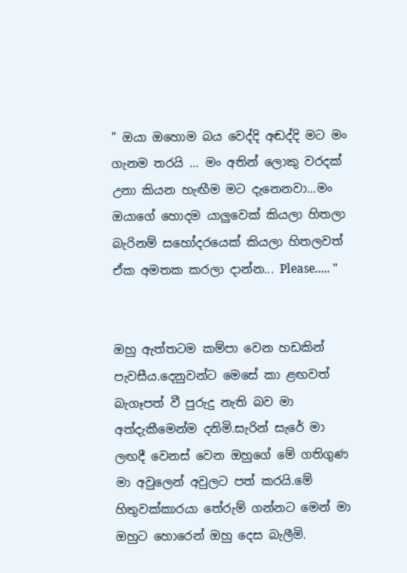" ඔයා ඔහොම බය වෙද්දි අඬද්දි මට මං ගැනම තරයි ... මං අතින් ලොකු වරදක් උනා කියන හැඟීම මට දැනෙනවා...මං ඔයාගේ හොදම යාලුවෙක් කියලා හිතලා බැරිනම් සහෝදරයෙක් කියලා හිතලවත් ඒක අමතක කරලා දාන්න... Please..... "


ඔහු ඇත්තටම කම්පා වෙන හඩකින් පැවසීය.දෙනුවන්ට මෙසේ කා ළඟවත් බැගෑපත් වී පුරුදු නැති බව මා අත්දැකීමෙන්ම දනිමි.සැරින් සැරේ මා ලඟදී වෙනස් වෙන ඔහුගේ මේ ගතිගුණ මා අවුලෙන් අවුලට පත් කරයි.මේ හිතුවක්කාරයා තේරුම් ගන්නට මෙන් මා ඔහුට හොරෙන් ඔහු දෙස බැලීමි.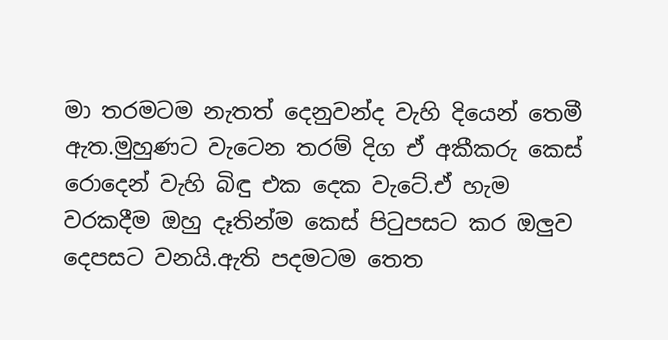මා තරමටම නැතත් දෙනුවන්ද වැහි දියෙන් තෙමී ඇත.මුහුණට වැටෙන තරම් දිග ඒ අකීකරු කෙස් රොදෙන් වැහි බිඳු එක දෙක වැටේ.ඒ හැම වරකදීම ඔහු දෑතින්ම කෙස් පිටුපසට කර ඔලුව දෙපසට වනයි.ඇති පදමටම තෙත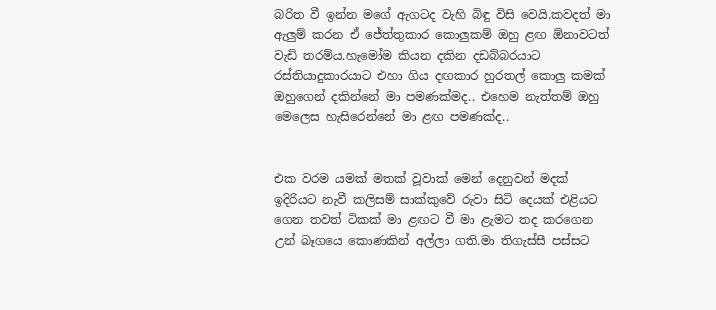බරිත වී ඉන්න මගේ ඇගටද වැහි බිඳු විසි වෙයි.කවදත් මා ඇලුම් කරන ඒ ජේත්තුකාර කොලුකම් ඔහු ළඟ ඕනාවටත් වැඩි තරම්ය.හැමෝම කියන දකින දඩබ්බරයාට රස්තියාදුකාරයාට එහා ගිය දඟකාර හුරතල් කොලු කමක් ඔහුගෙන් දකින්නේ මා පමණක්මද.. එහෙම නැත්තම් ඔහු මෙලෙස හැසිරෙන්නේ මා ළඟ පමණක්ද..


එක වරම යමක් මතක් වූවාක් මෙන් දෙනුවන් මදක් ඉදිරියට නැවී කලිසම් සාක්කුවේ රුවා සිටි දෙයක් එළියට ගෙන තවත් ටිකක් මා ළඟට වී මා ළැමට තද කරගෙන උන් බෑගයෙ කොණකින් අල්ලා ගති.මා තිගැස්සී පස්සට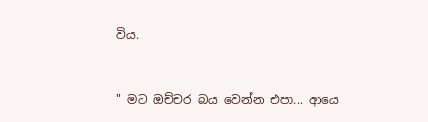විය.


" මට ඔච්චර බය වෙන්න එපා... ආයෙ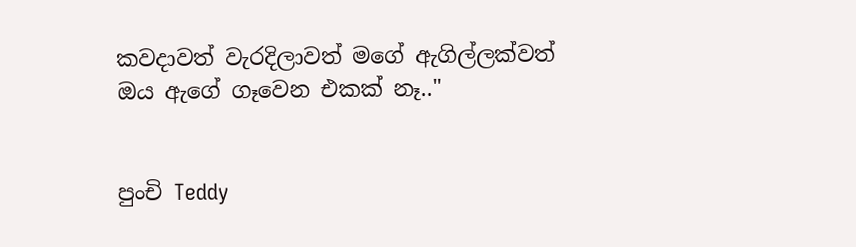කවදාවත් වැරදිලාවත් මගේ ඇගිල්ලක්වත් ඔය ඇගේ ගෑවෙන එකක් නෑ.."


පුංචි Teddy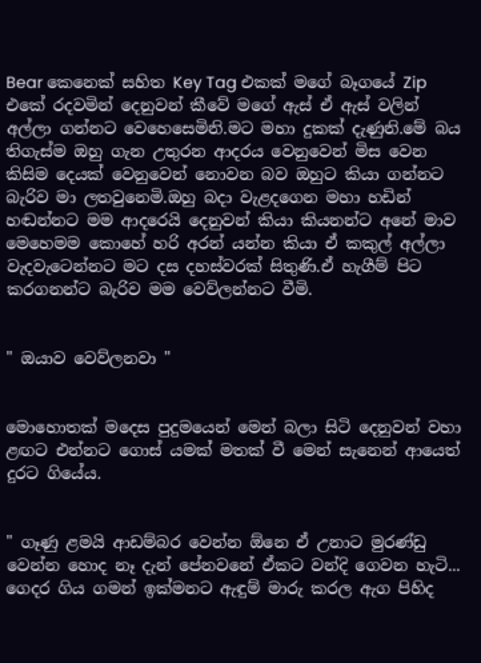Bear කෙනෙක් සහිත Key Tag එකක් මගේ බෑගයේ Zip එකේ රදවමින් දෙනුවන් කීවේ මගේ ඇස් ඒ ඇස් වලින් අල්ලා ගන්නට වෙහෙසෙමිනි.මට මහා දුකක් දැණුනි.මේ බය තිගැස්ම ඔහු ගැන උතුරන ආදරය වෙනුවෙන් මිස වෙන කිසිම දෙයක් වෙනුවෙන් නොවන බව ඔහුට කියා ගන්නට බැරිව මා ලතවුනෙමි.ඔහු බදා වැළදගෙන මහා හඩින් හඬන්නට මම ආදරෙයි දෙනුවන් කියා කියනන්ට අනේ මාව මෙහෙමම කොහේ හරි අරන් යන්න කියා ඒ කකුල් අල්ලා වැදවැටෙන්නට මට දස දහස්වරක් සිතුණි.ඒ හැගීම් පිට කරගනන්ට බැරිව මම වෙව්ලන්නට වීමි.


" ඔයාව වෙව්ලනවා "


මොහොතක් මදෙස පුදුමයෙන් මෙන් බලා සිටි දෙනුවන් වහා ළඟට එන්නට ගොස් යමක් මතක් වී මෙන් සැනෙන් ආයෙත් දුරට ගියේය.


" ගෑණු ළමයි ආඩම්බර වෙන්න ඕනෙ ඒ උනාට මුරණ්ඩු වෙන්න හොද නෑ දැන් පේනවනේ ඒකට වන්දි ගෙවන හැටි... ගෙදර ගිය ගමන් ඉක්මනට ඇඳුම් මාරු කරල ඇග පිහිද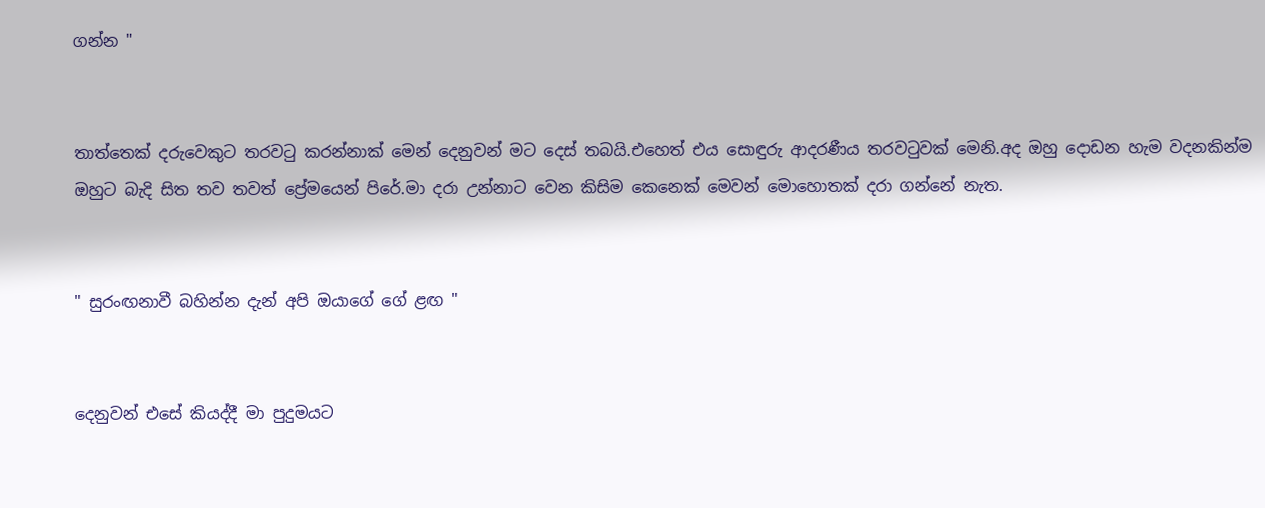ගන්න "


තාත්තෙක් දරුවෙකුට තරවටු කරන්නාක් මෙන් දෙනුවන් මට දෙස් තබයි.එහෙත් එය සොඳුරු ආදරණීය තරවටුවක් මෙනි.අද ඔහු දොඩන හැම වදනකින්ම ඔහුට බැදි සිත තව තවත් ප්‍රේමයෙන් පිරේ.මා දරා උන්නාට වෙන කිසිම කෙනෙක් මෙවන් මොහොතක් දරා ගන්නේ නැත.


" සුරංඟනාවී බහින්න දැන් අපි ඔයාගේ ගේ ළඟ "


දෙනුවන් එසේ කියද්දී මා පුදුමයට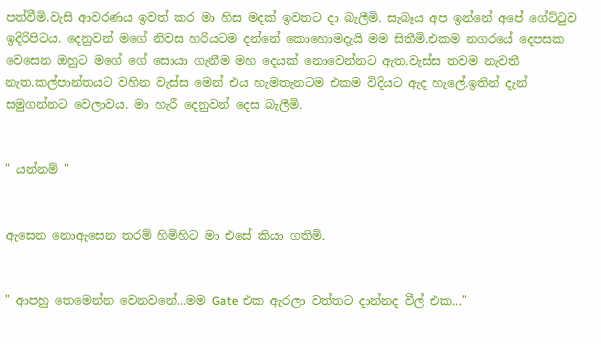පත්වීමි.වැසි ආවරණය ඉවත් කර මා හිස මදක් ඉවතට දා බැලීමි. සැබෑය අප ඉන්නේ අපේ ගේට්ටුව ඉදිරිපිටය. දෙනුවන් මගේ නිවස හරියටම දන්නේ කොහොමදැයි මම සිතීමි.එකම නගරයේ දෙපසක වෙසෙන ඔහුට මගේ ගේ සොයා ගැනීම මහ දෙයක් නොවෙන්නට ඇත.වැස්ස තවම නැවතී නැත.කල්පාන්තයට වහින වැස්ස මෙන් එය හැමතැනටම එකම විදියට ඇද හැලේ.ඉතින් දැන් සමුගන්නට වෙලාවය. මා හැරී දෙනුවන් දෙස බැලීමි.


" යන්නම් "


ඇසෙන නොඇසෙන තරම් හිමිහිට මා එසේ කියා ගතිමි.


" ආපහු තෙමෙන්න වෙනවනේ...මම Gate එක ඇරලා වත්තට දාන්නද වීල් එක..."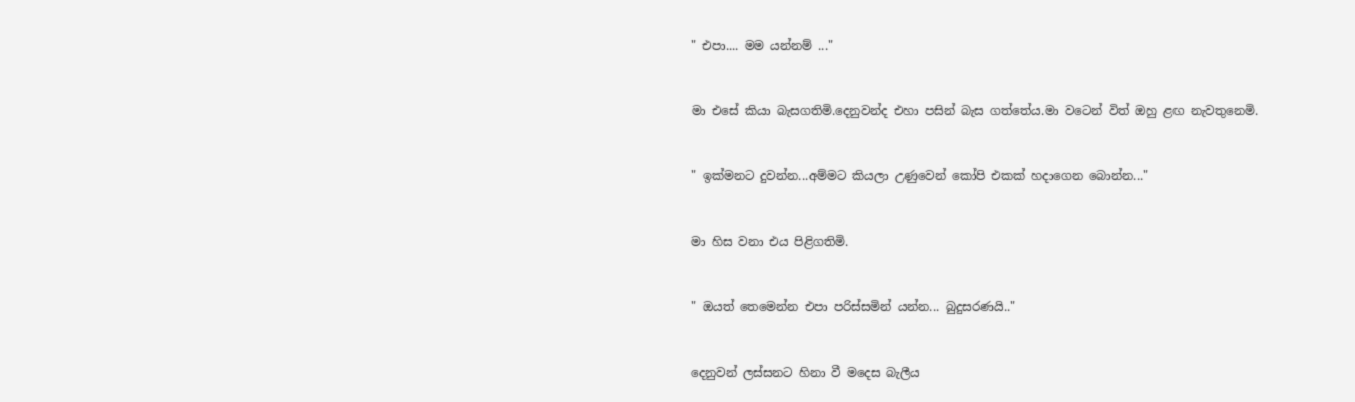" එපා.... මම යන්නම් ..."


මා එසේ කියා බැසගතිමි.දෙනුවන්ද එහා පසින් බැස ගත්තේය.මා වටෙන් විත් ඔහු ළඟ නැවතුනෙමි.


" ඉක්මනට දුවන්න...අම්මට කියලා උණුවෙන් කෝපි එකක් හදාගෙන බොන්න..."


මා හිස වනා එය පිළිගතිමි.


" ඔයත් තෙමෙන්න එපා පරිස්සමින් යන්න... බුදුසරණයි.."


දෙනුවන් ලස්සනට හිනා වී මදෙස බැලීය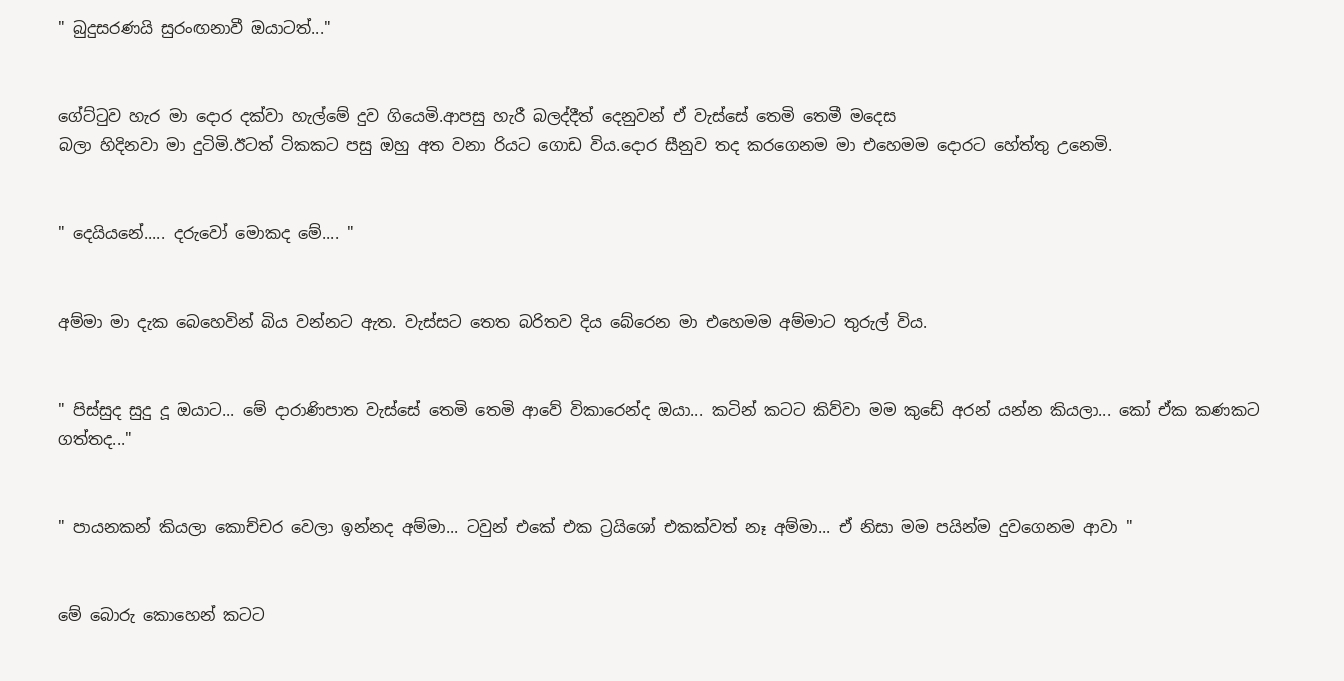" බුදුසරණයි සුරංඟනාවී ඔයාටත්..."


ගේට්ටුව හැර මා දොර දක්වා හැල්මේ දුව ගියෙමි.ආපසු හැරී බලද්දීත් දෙනුවන් ඒ වැස්සේ තෙමි තෙමී මදෙස
බලා හිදිනවා මා දුටිමි.ඊටත් ටිකකට පසු ඔහු අත වනා රියට ගොඩ විය.දොර සීනුව තද කරගෙනම මා එහෙමම දොරට හේත්තු උනෙමි.


" දෙයියනේ..... දරුවෝ මොකද මේ.... "


අම්මා මා දැක බෙහෙවින් බිය වන්නට ඇත. වැස්සට තෙත බරිතව දිය බේරෙන මා එහෙමම අම්මාට තුරුල් විය.


" පිස්සුද සුදු දූ ඔයාට... මේ දාරාණිපාත වැස්සේ තෙමි තෙමි ආවේ විකාරෙන්ද ඔයා... කටින් කටට කිව්වා මම කුඩේ අරන් යන්න කියලා... කෝ ඒක කණකට ගත්තද..."


" පායනකන් කියලා කොච්චර වෙලා ඉන්නද අම්මා... ටවුන් එකේ එක ට්‍රයිශෝ එකක්වත් නෑ අම්මා... ඒ නිසා මම පයින්ම දුවගෙනම ආවා "


මේ බොරු කොහෙන් කටට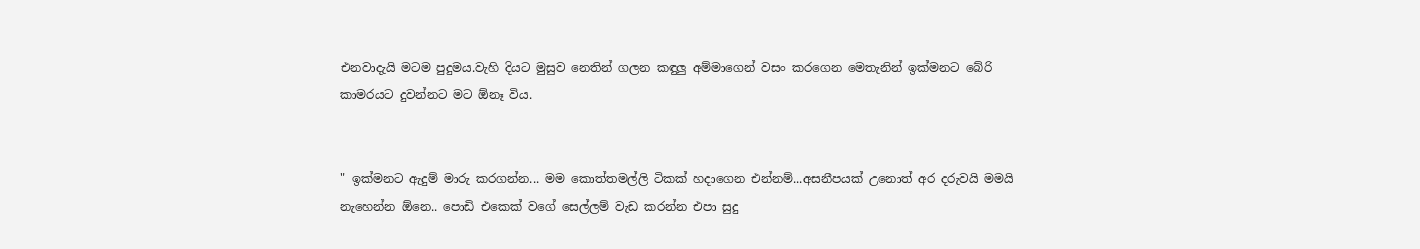එනවාදැයි මටම පුදුමය.වැහි දියට මුසුව නෙතින් ගලන කඳුලු අම්මාගෙන් වසං කරගෙන මෙතැනින් ඉක්මනට බේරි කාමරයට දුවන්නට මට ඕනෑ විය.


" ඉක්මනට ඇදුම් මාරු කරගන්න... මම කොත්තමල්ලි ටිකක් හදාගෙන එන්නම්...අසනීපයක් උනොත් අර දරුවයි මමයි නැහෙන්න ඕනෙ.. පොඩි එකෙක් වගේ සෙල්ලම් වැඩ කරන්න එපා සුදු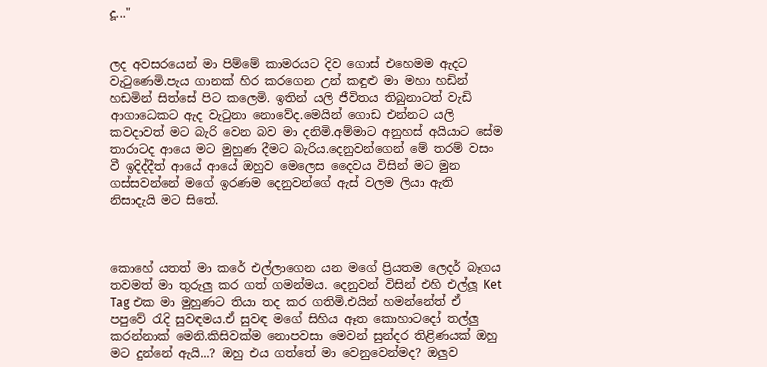දූ..."


ලද අවසරයෙන් මා පිම්මේ කාමරයට දිව ගොස් එහෙමම ඇදට වැටුණෙමි.පැය ගානක් හිර කරගෙන උන් කඳුළු මා මහා හඩින් හඩමින් සිත්සේ පිට කලෙමි. ඉතින් යලි ජීවිතය තිබුනාටත් වැඩි ආගාධෙකට ඇද වැටුනා නොවේද.මෙයින් ගොඩ එන්නට යලි කවදාවත් මට බැරි වෙන බව මා දනිමි.අම්මාට අනුහස් අයියාට සේම තාරාටද ආයෙ මට මුහුණ දීමට බැරිය.දෙනුවන්ගෙන් මේ තරම් වසං වී ඉදිද්දීත් ආයේ ආයේ ඔහුව මෙලෙස දෛවය විසින් මට මුන ගස්සවන්නේ මගේ ඉරණම දෙනුවන්ගේ ඇස් වලම ලියා ඇති නිසාදැයි මට සිතේ.



කොහේ යතත් මා කරේ එල්ලාගෙන යන මගේ ප්‍රියතම ලෙදර් බෑගය තවමත් මා තුරුලු කර ගත් ගමන්මය. දෙනුවන් විසින් එහි එල්ලූ Ket Tag එක මා මුහුණට තියා තද කර ගතිමි.එයින් හමන්නේත් ඒ පපුවේ රැදි සුවඳමය.ඒ සුවඳ මගේ සිහිය ඈත කොහාටදෝ තල්ලු කරන්නාක් මෙනි.කිසිවක්ම නොපවසා මෙවන් සුන්දර තිළිණයක් ඔහු මට දුන්නේ ඇයි...? ඔහු එය ගත්තේ මා වෙනුවෙන්මද? ඔලුව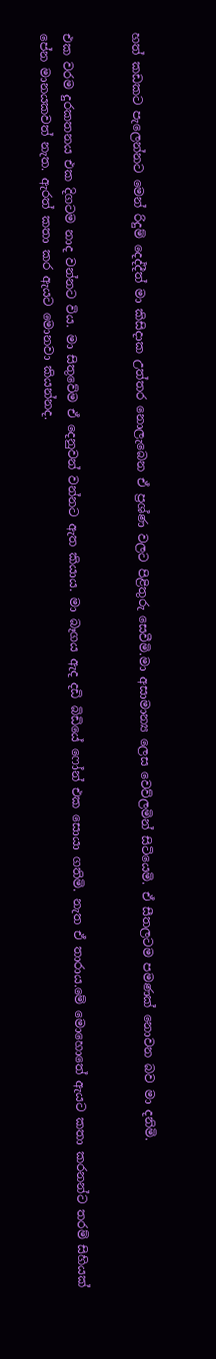හත් කඩකට පැලෙන්නට මෙන් රිදුම් දෙද්දීත් මා කිසිදාක උත්තර නොලැබෙන ඒ ප්‍රශ්ණ වලට පිළිතුරු සෙවීමි.මා අසාමාන්‍ය ලෙස වෙව්ලමින් සිටියෙමි. ඒ සීතලටම පමණක් නොවන බව මා දනිමි.


එක වරම දුරකතනය එක දිගටම නාද වන්නට විය. මා සිතුවේම ඒ දෙනුවන් වන්නට ඇත කියාය. මා බෑගය ඇද දඩි බිඩියේ ෆෝන් එක සොයා ගතිමි. නැත ඒ තාරාය.මේ මොහොතේ ඇයට කතා කරනන්ට තරම් සිහියක් පේන මානයකවත් නැත. ඇරත් කතා කර ඇයට මොනවා කියන්නද.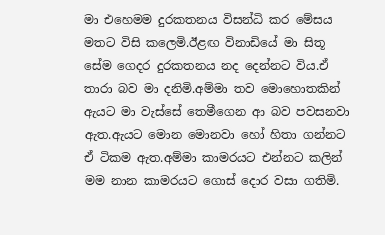මා එහෙමම දුරකතනය විසන්ධි කර මේසය මතට විසි කලෙමි.ඊළඟ විනාඩියේ මා සිතූ සේම ගෙදර දුරකතනය නද දෙන්නට විය.ඒ තාරා බව මා දනිමි.අම්මා තව මොහොතකින් ඇයට මා වැස්සේ තෙමීගෙන ආ බව පවසනවා ඇත.ඇයට මොන මොනවා හෝ හිතා ගන්නට ඒ ටිකම ඇත.අම්මා කාමරයට එන්නට කලින් මම නාන කාමරයට ගොස් දොර වසා ගතිමි.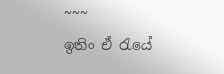~~~
ඉතිං ඒ රැයේ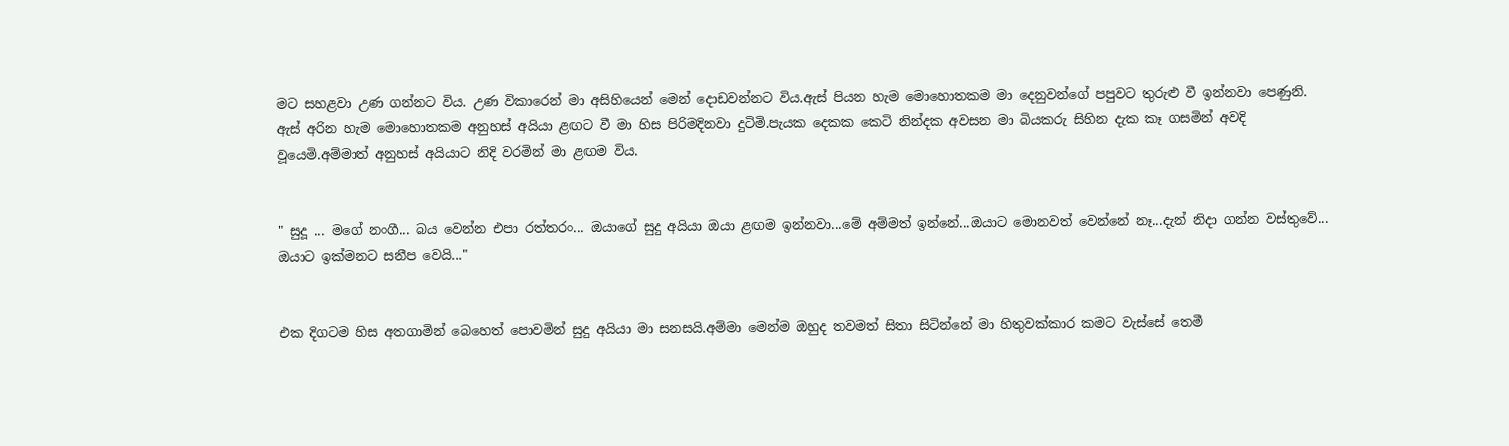මට සහළවා උණ ගන්නට විය. උණ විකාරෙන් මා අසිහියෙන් මෙන් දොඩවන්නට විය.ඇස් පියන හැම මොහොතකම මා දෙනුවන්ගේ පපුවට තුරුළු වී ඉන්නවා පෙණුනි. ඇස් අරින හැම මොහොතකම අනුහස් අයියා ළඟට වී මා හිස පිරිමදිනවා දුටිමි.පැයක දෙකක කෙටි නින්දක අවසන මා බියකරු සිහින දැක කෑ ගසමින් අවදි වූයෙමි.අම්මාත් අනුහස් අයියාට නිදි වරමින් මා ළඟම විය.


" සුදූ ... මගේ නංගී... බය වෙන්න එපා රත්තරං... ඔයාගේ සුදු අයියා ඔයා ළඟම ඉන්නවා...මේ අම්මත් ඉන්නේ...ඔයාට මොනවත් වෙන්නේ නෑ...දැන් නිදා ගන්න වස්තුවේ... ඔයාට ඉක්මනට සනීප වෙයි..."


එක දිගටම හිස අතගාමින් බෙහෙත් පොවමින් සුදු අයියා මා සනසයි.අම්මා මෙන්ම ඔහුද තවමත් සිතා සිටින්නේ මා හිතුවක්කාර කමට වැස්සේ තෙමී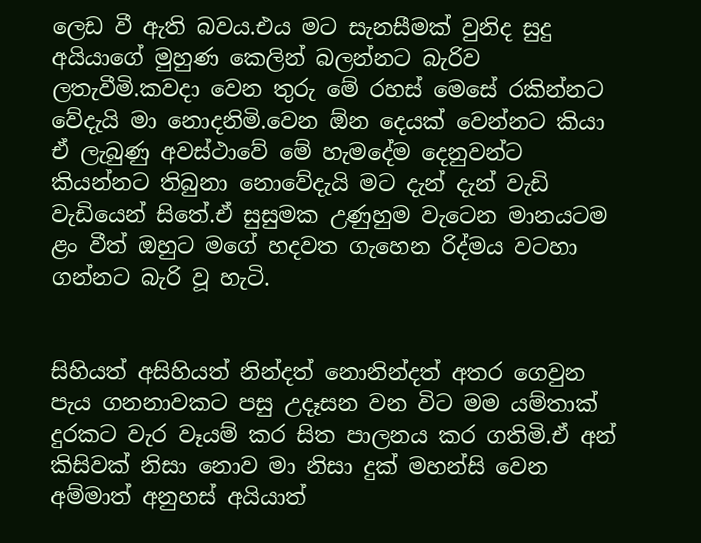ලෙඩ වී ඇති බවය.එය මට සැනසීමක් වුනිද සුදු අයියාගේ මුහුණ කෙලින් බලන්නට බැරිව ලතැවීමි.කවදා වෙන තුරු මේ රහස් මෙසේ රකින්නට වේදැයි මා නොදනිමි.වෙන ඕන දෙයක් වෙන්නට කියා ඒ ලැබුණු අවස්ථාවේ මේ හැමදේම දෙනුවන්ට කියන්නට තිබුනා නොවේදැයි මට දැන් දැන් වැඩි වැඩියෙන් සිතේ.ඒ සුසුමක උණුහුම වැටෙන මානයටම ළං වීත් ඔහුට මගේ හදවත ගැහෙන රිද්මය වටහා ගන්නට බැරි වූ හැටි.


සිහියත් අසිහියත් නින්දත් නොනින්දත් අතර ගෙවුන පැය ගනනාවකට පසු උදෑසන වන විට මම යම්තාක් දුරකට වැර වෑයම් කර සිත පාලනය කර ගතිමි.ඒ අන් කිසිවක් නිසා නොව මා නිසා දුක් මහන්සි වෙන අම්මාත් අනුහස් අයියාත්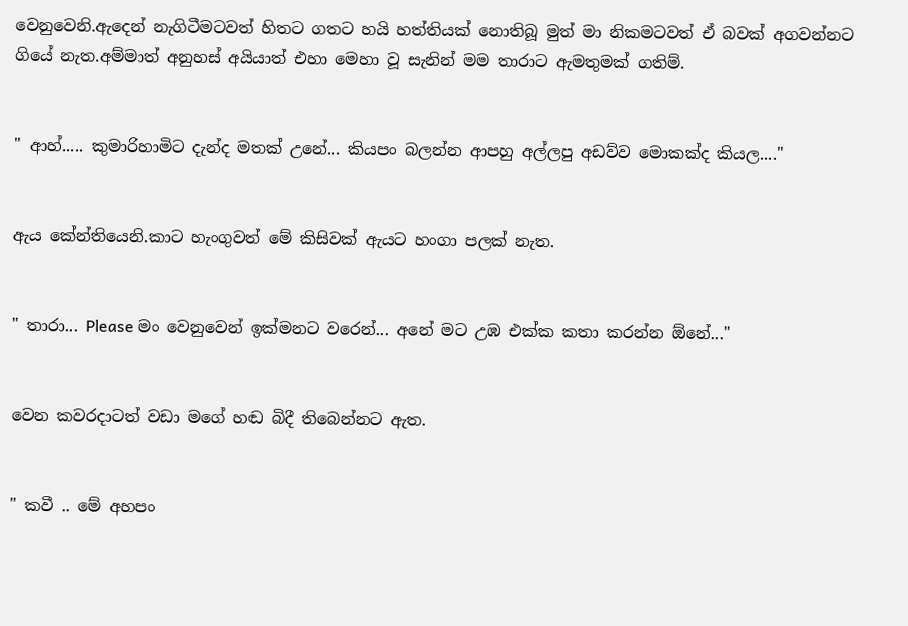වෙනුවෙනි.ඇදෙන් නැගිටීමටවත් හිතට ගතට හයි හත්තියක් නොතිබූ මුත් මා නිකමටවත් ඒ බවක් අගවන්නට ගියේ නැත.අම්මාත් අනුහස් අයියාත් එහා මෙහා වූ සැනින් මම තාරාට ඇමතුමක් ගතිම්.


" ආහ්..... කුමාරිහාමිට දැන්ද මතක් උනේ... කියපං බලන්න ආපහු අල්ලපු අඩව්ව මොකක්ද කියල...."


ඇය කේන්තියෙනි.කාට හැංගුවත් මේ කිසිවක් ඇයට හංගා පලක් නැත.


" තාරා... Please මං වෙනුවෙන් ඉක්මනට වරෙන්... අනේ මට උඹ එක්ක කතා කරන්න ඕනේ..."


වෙන කවරදාටත් වඩා මගේ හඬ බිදී තිබෙන්නට ඇත.


" කවී .. මේ අහපං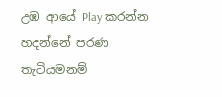උඹ ආයේ Play කරන්න හදන්නේ පරණ තැටියමනම්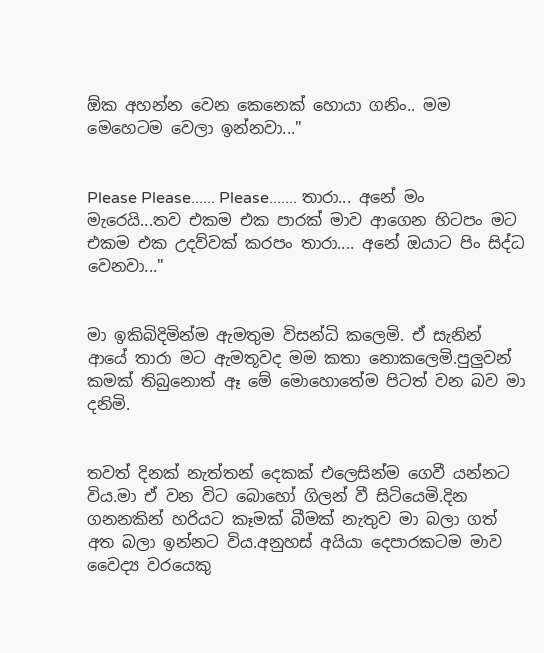ඕක අහන්න වෙන කෙනෙක් හොයා ගනිං.. මම මෙහෙටම වෙලා ඉන්නවා..."


Please Please...... Please....... තාරා... අනේ මං මැරෙයි...තව එකම එක පාරක් මාව ආගෙන හිටපං මට එකම එක උදව්වක් කරපං තාරා.... අනේ ඔයාට පිං සිද්ධ වෙනවා..."


මා ඉකිබිදිමින්ම ඇමතුම විසන්ධි කලෙමි. ඒ සැනින් ආයේ තාරා මට ඇමතූවද මම කතා නොකලෙමි.පුලුවන් කමක් තිබුනොත් ඈ මේ මොහොතේම පිටත් වන බව මා දනිමි.


තවත් දිනක් නැත්තන් දෙකක් එලෙසින්ම ගෙවී යන්නට විය.මා ඒ වන විට බොහෝ ගිලන් වී සිටියෙමි.දින ගනනකින් හරියට කෑමක් බීමක් නැතුව මා බලා ගත් අත බලා ඉන්නට විය.අනුහස් අයියා දෙපාරකටම මාව වෛද්‍ය වරයෙකු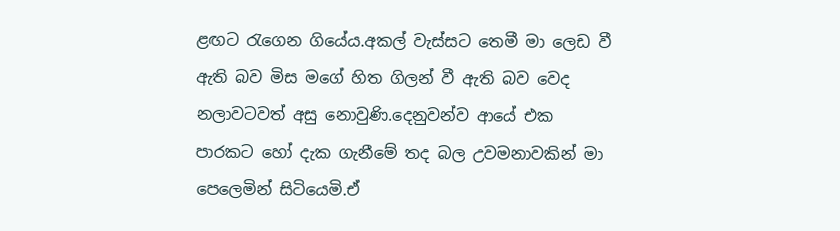ළඟට රැගෙන ගියේය.අකල් වැස්සට තෙමී මා ලෙඩ වී ඇති බව මිස මගේ හිත ගිලන් වී ඇති බව වෙද නලාවටවත් අසු නොවුණි.දෙනුවන්ව ආයේ එක පාරකට හෝ දැක ගැනීමේ තද බල උවමනාවකින් මා පෙලෙමින් සිටියෙමි.ඒ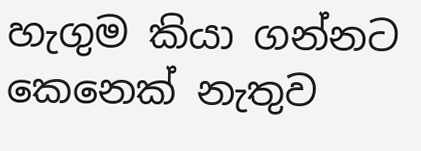හැගුම කියා ගන්නට කෙනෙක් නැතුව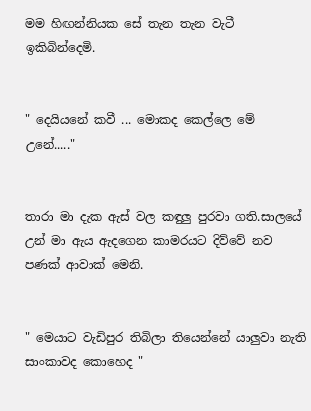මම හිඟන්නියක සේ තැන තැන වැටී ඉකිබින්දෙමි.


" දෙයියනේ කවී ... මොකද කෙල්ලෙ මේ උනේ....."


තාරා මා දැක ඇස් වල කඳුලු පුරවා ගති.සාලයේ උන් මා ඇය ඇදගෙන කාමරයට දිව්වේ නව පණක් ආවාක් මෙනි.


" මෙයාට වැඩිපුර තිබිලා තියෙන්නේ යාලුවා නැති සාංකාවද කොහෙද "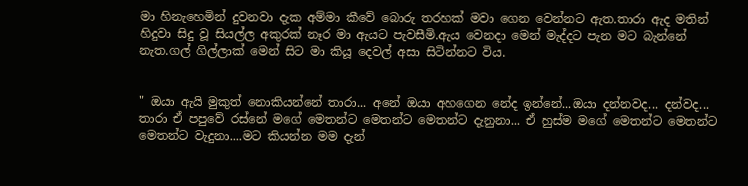මා හිනැහෙමින් දුවනවා දැක අම්මා කීවේ බොරු තරහක් මවා ගෙන වෙන්නට ඇත.තාරා ඇද මතින් හිදුවා සිදු වූ සියල්ල අකුරක් නෑර මා ඇයට පැවසීමි.ඇය වෙනදා මෙන් මැද්දට පැන මට බැන්නේ නැත.ගල් ගිල්ලාක් මෙන් සිට මා කියූ දෙවල් අසා සිටින්නට විය.


" ඔයා ඇයි මුකුත් නොකියන්නේ තාරා... අනේ ඔයා අහගෙන නේද ඉන්නේ...ඔයා දන්නවද... දන්වද... තාරා ඒ පපුවේ රස්නේ මගේ මෙතන්ට මෙතන්ට මෙතන්ට දැනුනා... ඒ හුස්ම මගේ මෙතන්ට මෙතන්ට මෙතන්ට වැදුනා....මට කියන්න මම දැන්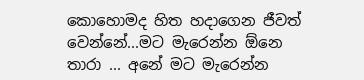කොහොමද හිත හදාගෙන ජීවත් වෙන්නේ...මට මැරෙන්න ඕනෙ තාරා ... අනේ මට මැරෙන්න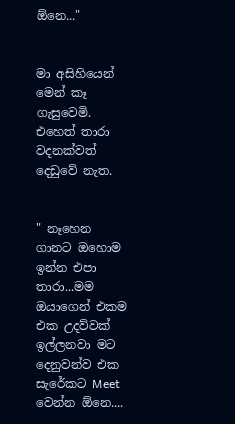ඕනෙ..."


මා අසිහියෙන් මෙන් කෑ ගැසුවෙමි. එහෙත් තාරා වදනක්වත් දෙඩුවේ නැත.


" නෑහෙන ගානට ඔහොම ඉන්න එපා තාරා...මම ඔයාගෙන් එකම එක උදව්වක් ඉල්ලනවා මට දෙනුවන්ව එක සැරේකට Meet වෙන්න ඕනෙ....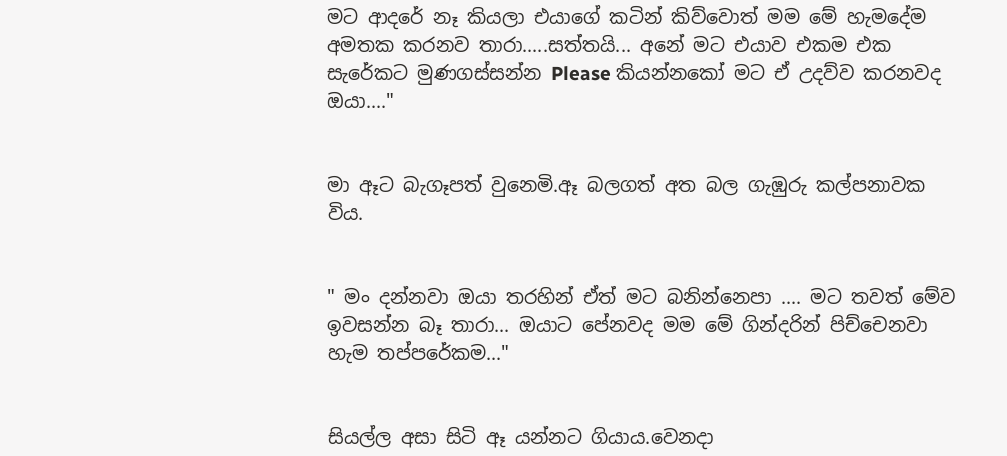මට ආදරේ නෑ කියලා එයාගේ කටින් කිව්වොත් මම මේ හැමදේම අමතක කරනව තාරා.....සත්තයි... අනේ මට එයාව එකම එක සැරේකට මුණගස්සන්න Please කියන්නකෝ මට ඒ උදව්ව කරනවද ඔයා...."


මා ඈට බැගෑපත් වුනෙමි.ඈ බලගත් අත බල ගැඹුරු කල්පනාවක විය.


" මං දන්නවා ඔයා තරහින් ඒත් මට බනින්නෙපා .... මට තවත් මේව ඉවසන්න බෑ තාරා... ඔයාට පේනවද මම මේ ගින්දරින් පිච්චෙනවා හැම තප්පරේකම..."


සියල්ල අසා සිටි ඈ යන්නට ගියාය.වෙනදා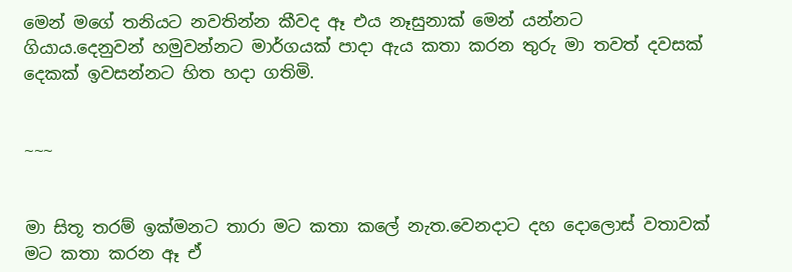මෙන් මගේ තනියට නවතින්න කීවද ඈ එය නෑසුනාක් මෙන් යන්නට ගියාය.දෙනුවන් හමුවන්නට මාර්ගයක් පාදා ඇය කතා කරන තුරු මා තවත් දවසක් දෙකක් ඉවසන්නට හිත හදා ගතිමි.


~~~


මා සිතූ තරම් ඉක්මනට තාරා මට කතා කලේ නැත.වෙනදාට දහ දොලොස් වතාවක් මට කතා කරන ඈ ඒ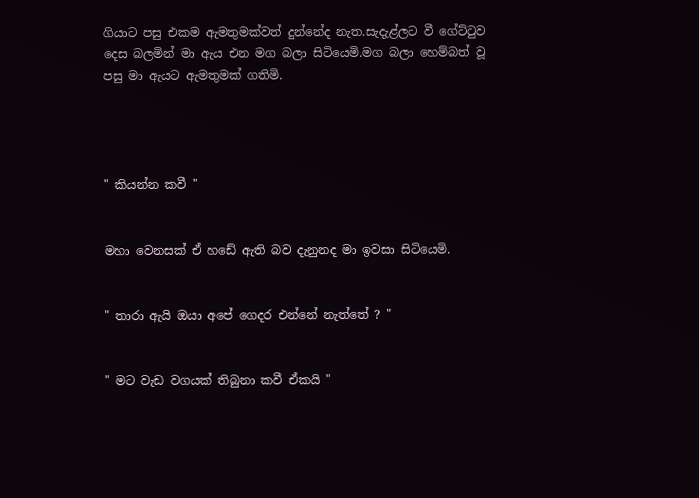ගියාට පසු එකම ඇමතුමක්වත් දුන්නේද නැත.සැදැළ්ලට වී ගේට්ටුව දෙස බලමින් මා ඇය එන මග බලා සිටියෙමි.මග බලා හෙම්බත් වූ පසු මා ඇයට ඇමතුමක් ගතිමි.




" කියන්න කවී "


මහා වෙනසක් ඒ හඩේ ඇති බව දැනුනද මා ඉවසා සිටියෙමි.


" තාරා ඇයි ඔයා අපේ ගෙදර එන්නේ නැත්තේ ? "


" මට වැඩ වගයක් තිබුනා කවී ඒකයි "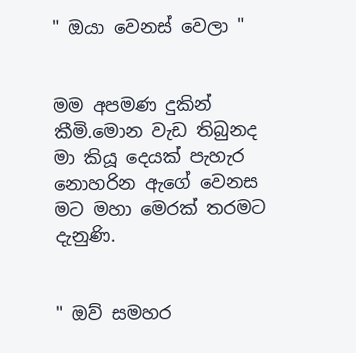" ඔයා වෙනස් වෙලා "


මම අපමණ දුකින් කීමි.මොන වැඩ තිබුනද මා කියූ දෙයක් පැහැර නොහරින ඇගේ වෙනස මට මහා මෙරක් තරමට දැනුණි.


" ඔව් සමහර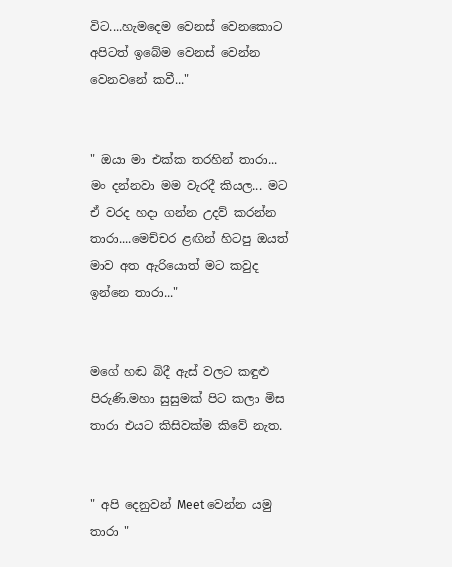විට....හැමදෙම වෙනස් වෙනකොට අපිටත් ඉබේම වෙනස් වෙන්න වෙනවනේ කවී..."


" ඔයා මා එක්ක තරහින් තාරා... මං දන්නවා මම වැරදී කියල... මට ඒ වරද හදා ගන්න උදව් කරන්න තාරා....මෙච්චර ළඟින් හිටපු ඔයත් මාව අත ඇරියොත් මට කවුද ඉන්නෙ තාරා..."


මගේ හඬ බිදී ඇස් වලට කඳුළු පිරුණි.මහා සුසුමක් පිට කලා මිස තාරා එයට කිසිවක්ම කිවේ නැත.


" අපි දෙනුවන් Meet වෙන්න යමු තාරා "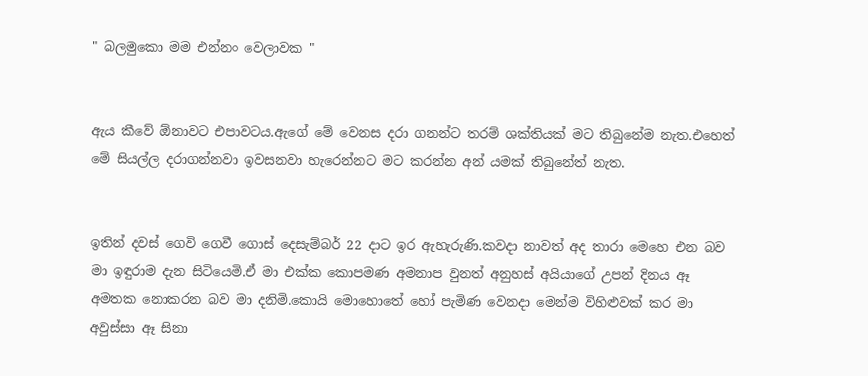" බලමුකො මම එන්නං වෙලාවක "


ඇය කීවේ ඕනාවට එපාවටය.ඇගේ මේ වෙනස දරා ගනන්ට තරම් ශක්තියක් මට තිබුනේම නැත.එහෙත් මේ සියල්ල දරාගන්නවා ඉවසනවා හැරෙන්නට මට කරන්න අන් යමක් තිබුනේත් නැත.


ඉතින් දවස් ගෙවි ගෙවී ගොස් දෙසැම්බර් 22 දාට ඉර ඇහැරුණි.කවදා නාවත් අද තාරා මෙහෙ එන බව මා ඉඳුරාම දැන සිටියෙමි.ඒ මා එක්ක කොපමණ අමනාප වුනත් අනුහස් අයියාගේ උපන් දිනය ඈ අමතක නොකරන බව මා දනිමි.කොයි මොහොතේ හෝ පැමිණ වෙනදා මෙන්ම විහිළුවක් කර මා අවුස්සා ඈ සිනා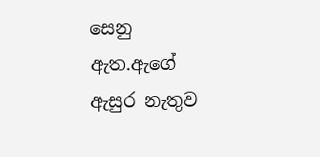සෙනු ඇත.ඇගේ ඇසුර නැතුව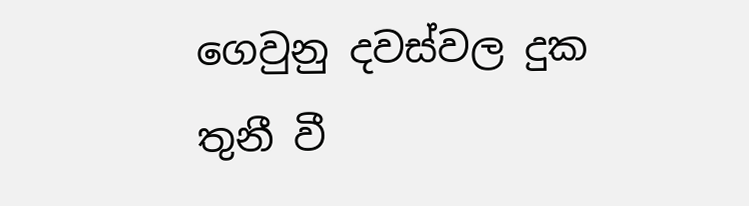ගෙවුනු දවස්වල දුක තුනී වී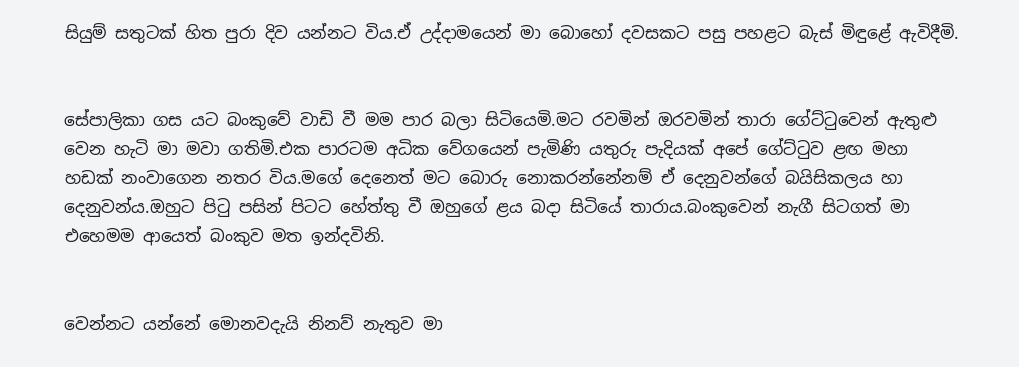සියුම් සතුටක් හිත පුරා දිව යන්නට විය.ඒ උද්දාමයෙන් මා බොහෝ දවසකට පසු පහළට බැස් මිඳුළේ ඇවිදීමි.


සේපාලිකා ගස යට බංකුවේ වාඩි වී මම පාර බලා සිටියෙමි.මට රවමින් ඔරවමින් තාරා ගේට්ටුවෙන් ඇතුළු වෙන හැටි මා මවා ගතිමි.එක පාරටම අධික වේගයෙන් පැමිණි යතුරු පැදියක් අපේ ගේට්ටුව ළඟ මහා හඩක් නංවාගෙන නතර විය.මගේ දෙනෙත් මට බොරු නොකරන්නේනම් ඒ දෙනුවන්ගේ බයිසිකලය හා දෙනුවන්ය.ඔහුට පිටු පසින් පිටට හේත්තු වී ඔහුගේ ළය බදා සිටියේ තාරාය.බංකුවෙන් නැගී සිටගත් මා එහෙමම ආයෙත් බංකුව මත ඉන්දවිනි.


වෙන්නට යන්නේ මොනවදැයි නිනව් නැතුව මා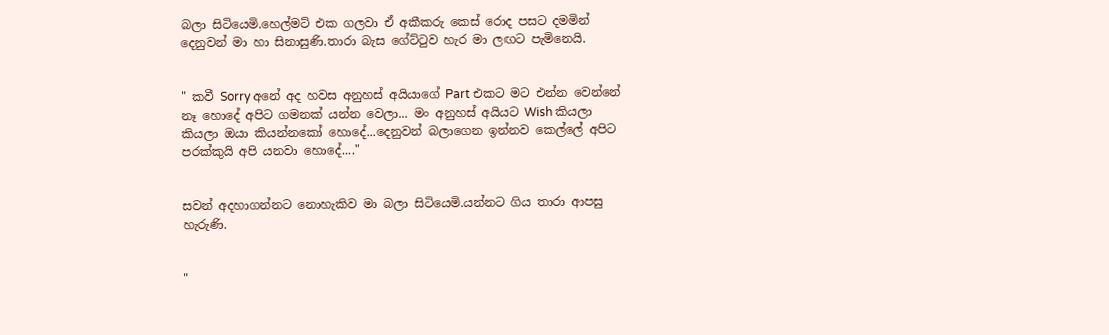බලා සිටියෙමි.හෙල්මට් එක ගලවා ඒ අකීකරු කෙස් රොද පසට දමමින් දෙනුවන් මා හා සිනාසුණි.තාරා බැස ගේට්ටුව හැර මා ලඟට පැමිනෙයි.


" කවී Sorry අනේ අද හවස අනුහස් අයියාගේ Part එකට මට එන්න වෙන්නේ නෑ හොදේ අපිට ගමනක් යන්න වෙලා... මං අනුහස් අයියට Wish කියලා කියලා ඔයා කියන්නකෝ හොදේ...දෙනුවන් බලාගෙන ඉන්නව කෙල්ලේ අපිට පරක්කුයි අපි යනවා හොදේ...."


සවන් අදහාගන්නට නොහැකිව මා බලා සිටියෙමි.යන්නට ගිය තාරා ආපසු හැරුණි.


"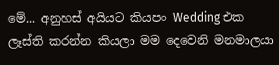මේ... අනුහස් අයියට කියපං Wedding එක ලෑස්ති කරන්න කියලා මම දෙවෙනි මනමාලයා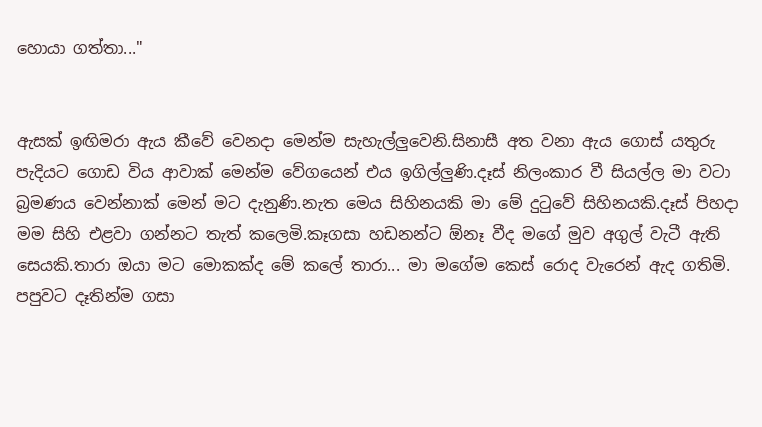හොයා ගත්තා..."


ඇසක් ඉඟිමරා ඇය කීවේ වෙනදා මෙන්ම සැහැල්ලුවෙනි.සිනාසී අත වනා ඇය ගොස් යතුරු පැදියට ගොඩ විය ආවාක් මෙන්ම වේගයෙන් එය ඉගිල්ලුණි.දෑස් නිලංකාර වී සියල්ල මා වටා බ්‍රමණය වෙන්නාක් මෙන් මට දැනුණි.නැත මෙය සිහිනයකි මා මේ දුටුවේ සිහිනයකි.දෑස් පිහදා මම සිහි එළවා ගන්නට තැත් කලෙමි.කෑගසා හඩනන්ට ඕනෑ වීද මගේ මුව අගුල් වැටී ඇති සෙයකි.තාරා ඔයා මට මොකක්ද මේ කලේ තාරා... මා මගේම කෙස් රොද වැරෙන් ඇද ගතිමි. පපුවට දෑතින්ම ගසා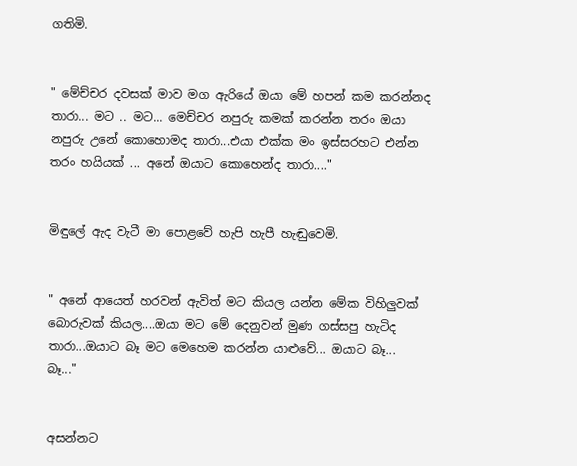ගතිමි.


" මේච්චර දවසක් මාව මග ඇරියේ ඔයා මේ හපන් කම කරන්නද තාරා... මට .. මට... මෙච්චර නපුරු කමක් කරන්න තරං ඔයා නපුරු උනේ කොහොමද තාරා...එයා එක්ක මං ඉස්සරහට එන්න තරං හයියක් ... අනේ ඔයාට කොහෙන්ද තාරා...."


මිඳුලේ ඇද වැටී මා පොළවේ හැපි හැපී හැඬුවෙමි.


" අනේ ආයෙත් හරවන් ඇවිත් මට කියල යන්න මේක විහිලුවක් බොරුවක් කියල....ඔයා මට මේ දෙනුවන් මුණ ගස්සපු හැටිද තාරා...ඔයාට බෑ මට මෙහෙම කරන්න යාළුවේ... ඔයාට බෑ... බෑ..."


අසන්නට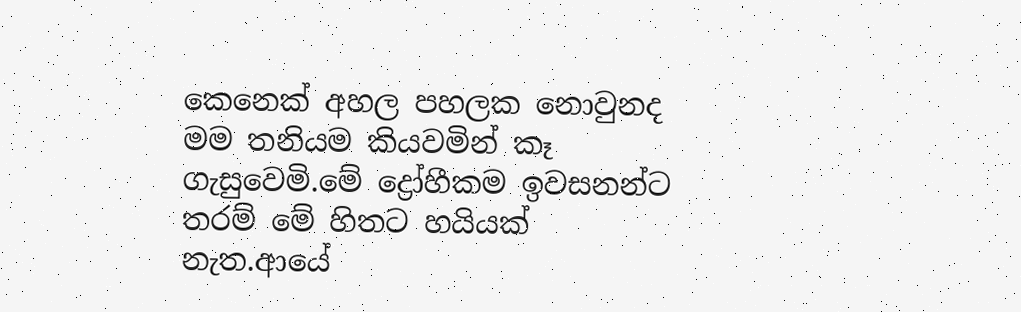කෙනෙක් අහල පහලක නොවුනද මම තනියම කියවමින් කෑ ගැසුවෙමි.මේ ද්‍රෝහීකම ඉවසනන්ට තරම් මේ හිතට හයියක් නැත.ආයේ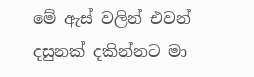මේ ඇස් වලින් එවන් දසුනක් දකින්නට මා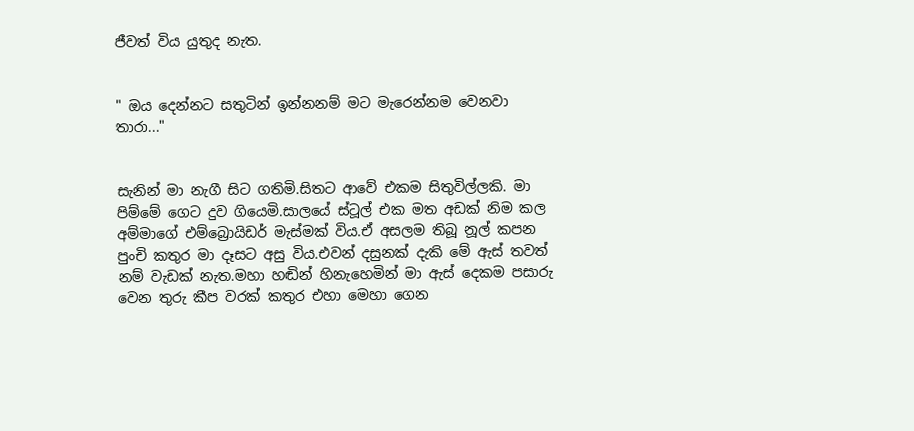ජීවත් විය යුතුද නැත.


" ඔය දෙන්නට සතුටින් ඉන්නනම් මට මැරෙන්නම වෙනවා තාරා..."


සැනින් මා නැගී සිට ගතිමි.සිතට ආවේ එකම සිතුවිල්ලකි. මා පිම්මේ ගෙට දුව ගියෙමි.සාලයේ ස්ටූල් එක මත අඩක් නිම කල අම්මාගේ එම්බ්‍රොයිඩර් මැස්මක් විය.ඒ අසලම තිබූ නූල් කපන පුංචි කතුර මා දෑසට අසු විය.එවන් දසුනක් දැකි මේ ඇස් තවත් නම් වැඩක් නැත.මහා හඬින් හිනැහෙමින් මා ඇස් දෙකම පසාරු වෙන තුරු කීප වරක් කතුර එහා මෙහා ගෙන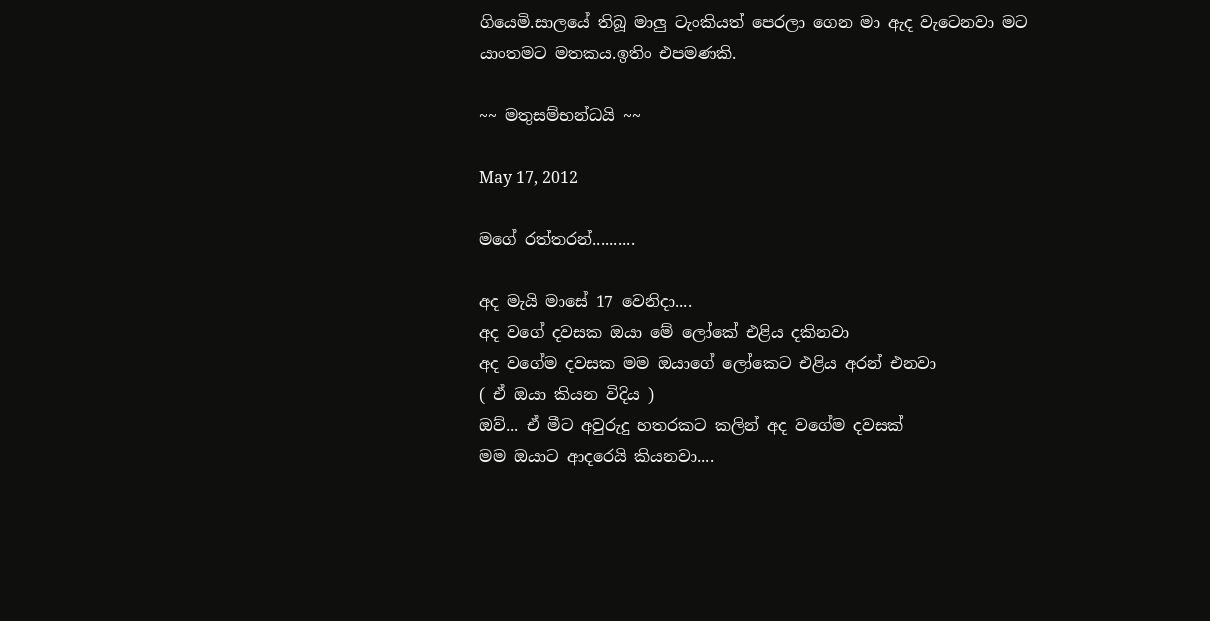ගියෙමි.සාලයේ තිබූ මාලු ටැංකියත් පෙරලා ගෙන මා ඇද වැටෙනවා මට යාංතමට මතකය.ඉතිං එපමණකි.

~~ මතුසම්භන්ධයි ~~

May 17, 2012

මගේ රත්තරන්..........

අද මැයි මාසේ 17 වෙනිදා....
අද වගේ දවසක ඔයා මේ ලෝකේ එළිය දකිනවා
අද වගේම දවසක මම ඔයාගේ ලෝකෙට එළිය අරන් එනවා
( ඒ ඔයා කියන විදිය )
ඔව්... ඒ මීට අවුරුදු හතරකට කලින් අද වගේම දවසක්
මම ඔයාට ආදරෙයි කියනවා....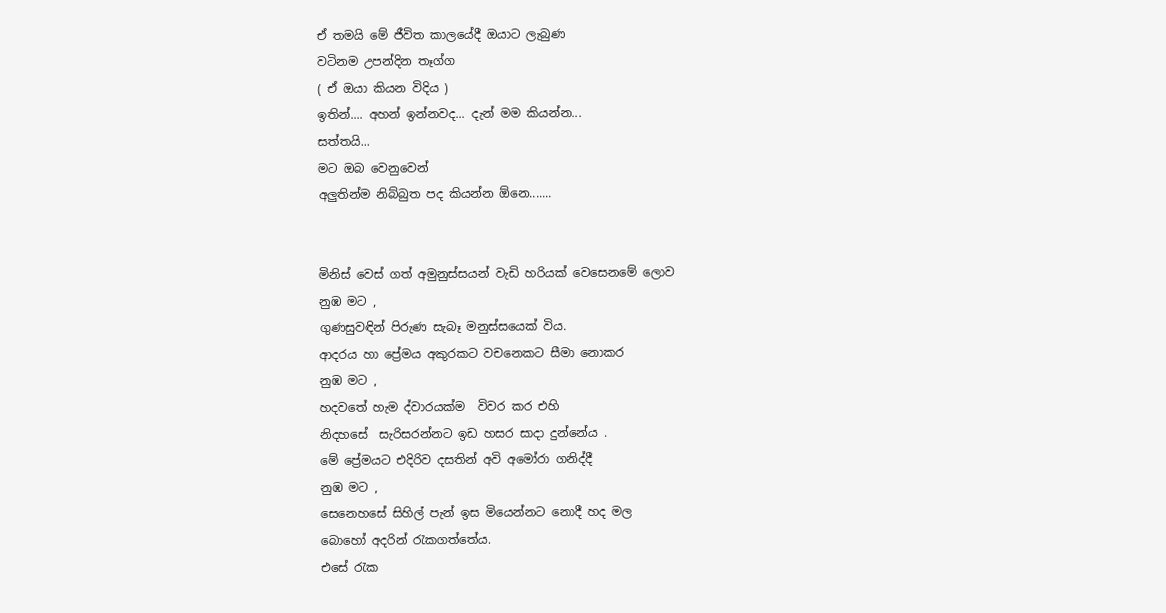ඒ තමයි මේ ජීවිත කාලයේදී ඔයාට ලැබුණ
වටිනම උපන්දින තෑග්ග
( ඒ ඔයා කියන විදිය )
ඉතින්.... අහන් ඉන්නවද... දැන් මම කියන්න...
සත්තයි...
මට ඔබ වෙනුවෙන්
අලුතින්ම නිබ්බුත පද කියන්න ඕනෙ.......


මිනිස් වෙස් ගත් අමුනුස්සයන් වැඩි හරියක් වෙසෙනමේ ලොව
නුඹ මට ,
ගුණසුවඳින් පිරුණ සැබෑ මනුස්සයෙක් විය.
ආදරය හා ප්‍රේමය අකුරකට වචනෙකට සීමා නොකර
නුඹ මට ,
හදවතේ හැම ද්වාරයක්ම  විවර කර එහි
නිදහසේ  සැරිසරන්නට ඉඩ හසර සාදා දුන්නේය .
මේ ප්‍රේමයට එදිරිව දසතින් අවි අමෝරා ගනිද්දී
නුඹ මට ,
සෙනෙහසේ සිහිල් පැන් ඉස මියෙන්නට නොදී හද මල
බොහෝ අදරින් රැකගත්තේය.
එසේ රැක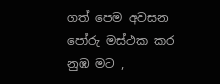ගත් පෙම අවසන පෝරු මස්ථක කර
නුඹ මට ,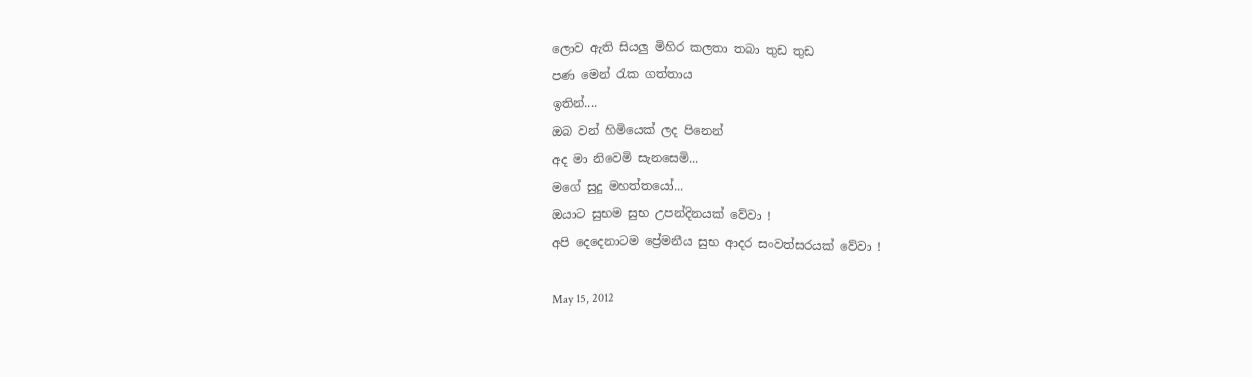ලොව ඇති සියලු මිහිර කලතා තබා තුඩ තුඩ
පණ මෙන් රැක ගත්තාය
ඉතින්....
ඔබ වන් හිමියෙක් ලද පිනෙන්
අද මා නිවෙමි සැනසෙමි...
මගේ සුදු මහත්තයෝ...
ඔයාට සුභම සුභ උපන්දිනයක් වේවා !
අපි දෙදෙනාටම ප්‍රේමනීය සුභ ආදර සංවත්සරයක් වේවා !

May 15, 2012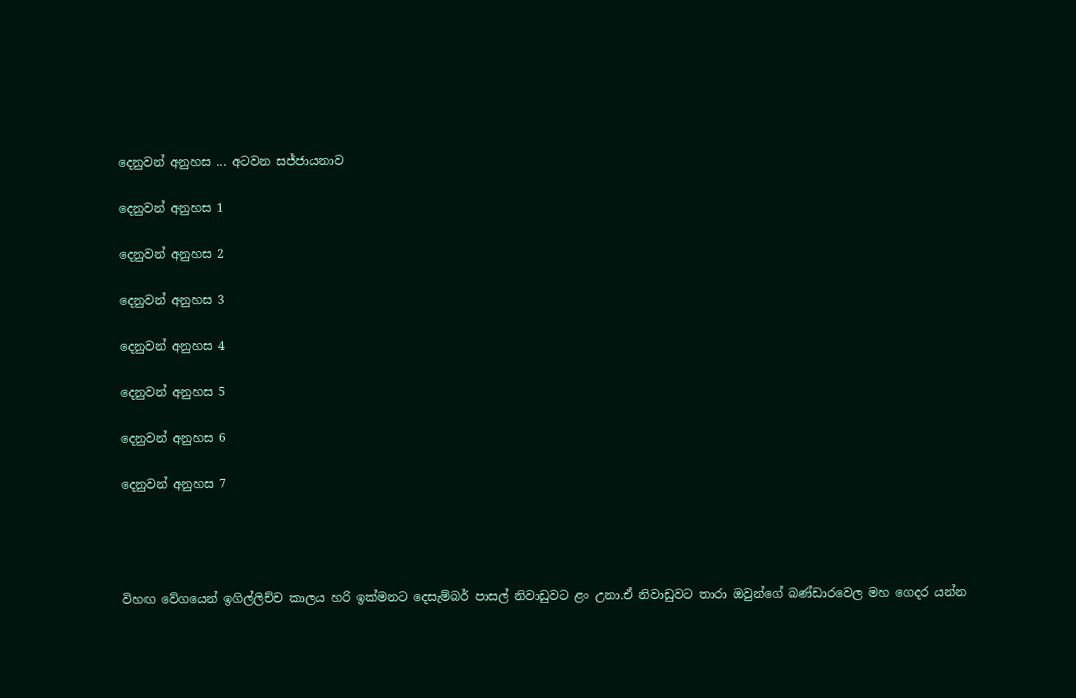දෙනුවන් අනුහස ... අටවන සජ්ජායනාව

දෙනුවන් අනුහස 1

දෙනුවන් අනුහස 2

දෙනුවන් අනුහස 3

දෙනුවන් අනුහස 4

දෙනුවන් අනුහස 5

දෙනුවන් අනුහස 6

දෙනුවන් අනුහස 7




විහඟ වේගයෙන් ඉගිල්ලිච්ච කාලය හරි ඉක්මනට දෙසැම්බර් පාසල් නිවාඩුවට ළං උනා.ඒ නිවාඩුවට තාරා ඔවුන්ගේ බණ්ඩාරවෙල මහ ගෙදර යන්න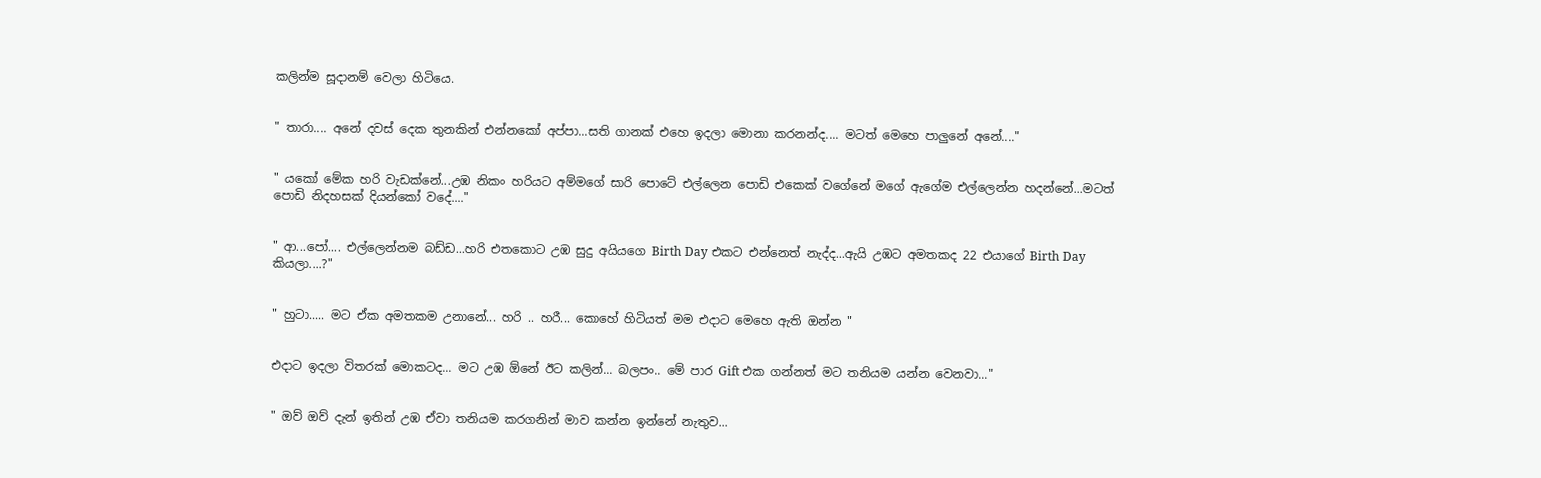කලින්ම සූදානම් වෙලා හිටියෙ.


" තාරා.... අනේ දවස් දෙක තුනකින් එන්නකෝ අප්පා...සති ගානක් එහෙ ඉදලා මොනා කරනන්ද.... මටත් මෙහෙ පාලුනේ අනේ...."


" යකෝ මේක හරි වැඩක්නේ...උඹ නිකං හරියට අම්මගේ සාරි පොටේ එල්ලෙන පොඩි එකෙක් වගේනේ මගේ ඇගේම එල්ලෙන්න හදන්නේ...මටත් පොඩි නිදහසක් දියන්කෝ වදේ...."


" ආ...පෝ.... එල්ලෙන්නම බඩ්ඩ...හරි එතකොට උඹ සුදු අයියගෙ Birth Day එකට එන්නෙත් නැද්ද...ඇයි උඹට අමතකද 22 එයාගේ Birth Day කියලා....?"


" හුටා..... මට ඒක අමතකම උනානේ... හරි .. හරී... කොහේ හිටියත් මම එදාට මෙහෙ ඇති ඔන්න "


එදාට ඉදලා විතරක් මොකටද... මට උඹ ඕනේ ඊට කලින්... බලපං.. මේ පාර Gift එක ගන්නත් මට තනියම යන්න වෙනවා..."


" ඔව් ඔව් දැන් ඉතින් උඹ ඒවා තනියම කරගනින් මාව කන්න ඉන්නේ නැතුව...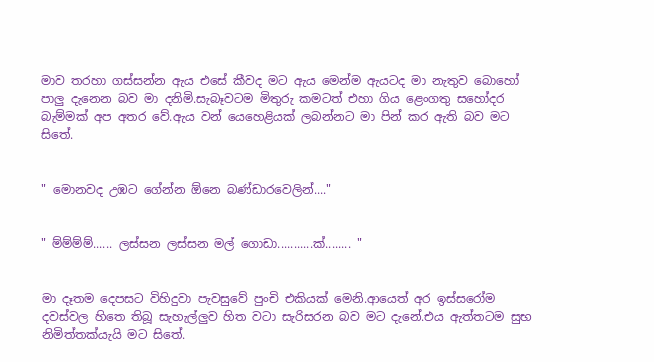මාව තරහා ගස්සන්න ඇය එසේ කීවද මට ඇය මෙන්ම ඇයටද මා නැතුව බොහෝ පාලු දැනෙන බව මා දනිමි.සැබෑවටම මිතුරු කමටත් එහා ගිය ළෙංගතු සහෝදර බැම්මක් අප අතර වේ.ඇය වන් යෙහෙළියක් ලබන්නට මා පින් කර ඇති බව මට සිතේ.


" මොනවද උඹට ගේන්න ඕනෙ බණ්ඩාරවෙලින්...."


" ම්ම්ම්ම්...... ලස්සන ලස්සන මල් ගොඩා...........ක්........ "


මා දෑතම දෙපසට විහිදුවා පැවසුවේ පුංචි එකියක් මෙනි.ආයෙත් අර ඉස්සරෝම දවස්වල හිතෙ තිබූ සැහැල්ලුව හිත වටා සැරිසරන බව මට දැනේ.එය ඇත්තටම සුභ නිමිත්තක්යැයි මට සිතේ.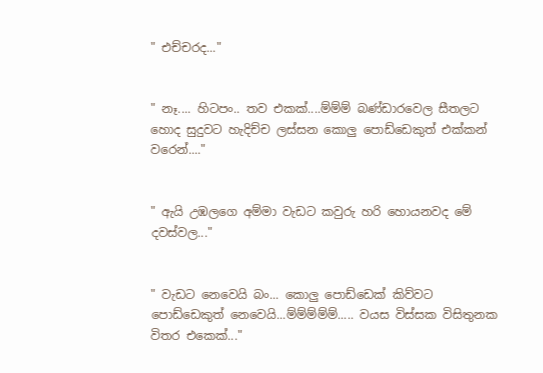" එච්චරද..."


" නෑ.... හිටපං.. තව එකක්....ම්ම්ම් බණ්ඩාරවෙල සීතලට හොද සුදුවට හැදිච්ච ලස්සන කොලු පොඩ්ඩෙකුත් එක්කන් වරෙන්...."


" ඇයි උඹලගෙ අම්මා වැඩට කවුරු හරි හොයනවද මේ දවස්වල..."


" වැඩට නෙවෙයි බං... කොලු පොඩ්ඩෙක් කිව්වට පොඩ්ඩෙකුත් නෙවෙයි...ම්ම්ම්ම්ම්..... වයස විස්සක විසිතුනක විතර එකෙක්..."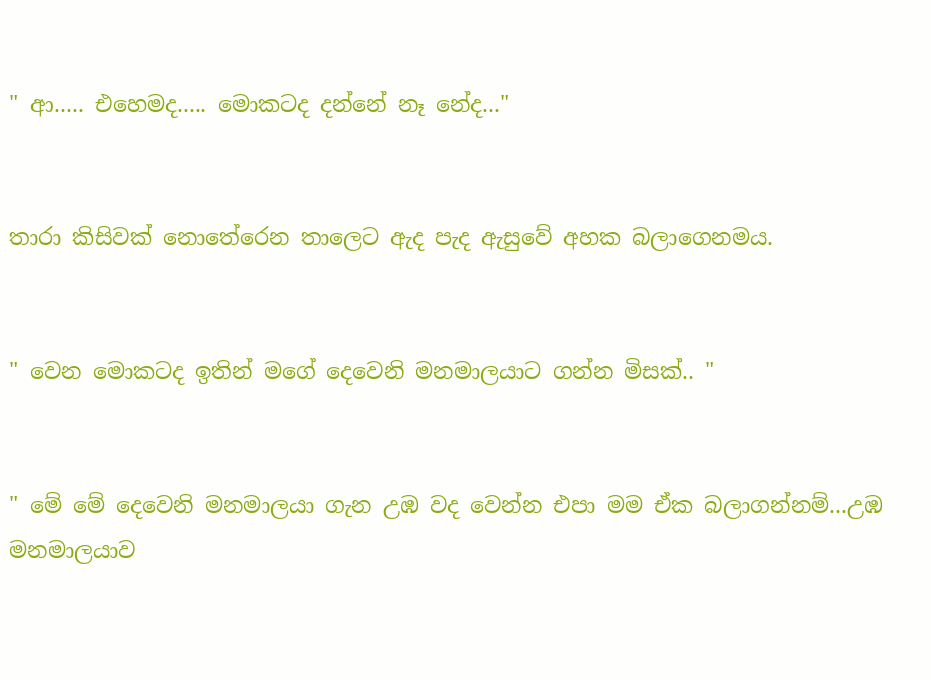" ආ..... එහෙමද..... මොකටද දන්නේ නෑ නේද..."


තාරා කිසිවක් නොතේරෙන තාලෙට ඇද පැද ඇසුවේ අහක බලාගෙනමය.


" වෙන මොකටද ඉතින් මගේ දෙවෙනි මනමාලයාට ගන්න මිසක්.. "


" මේ මේ දෙවෙනි මනමාලයා ගැන උඹ වද වෙන්න එපා මම ඒක බලාගන්නම්...උඹ මනමාලයාව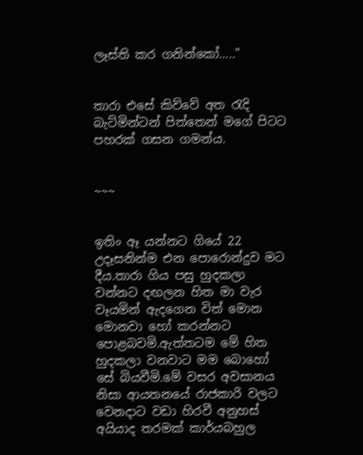ලෑස්ති කර ගනින්කෝ....."


තාරා එසේ කිව්වේ අත රැදි බැට්මින්ටන් පිත්තෙන් මගේ පිටට පහරක් ගසන ගමන්ය.


~~~


ඉතිං ඈ යන්නට ගියේ 22 උදෑසනින්ම එන පොරොන්දුව මට දීය.තාරා ගිය පසු හුදකලා වන්නට දඟලන හිත මා වැර වෑයමින් ඇදගෙන විත් මොන මොනවා හෝ කරන්නට පොළබවමි.ඇත්තටම මේ හිත හුදකලා වනවාට මම බොහෝ සේ බියවීමි.මේ වසර අවසානය නිසා ආයතනයේ රාජකාරි වලට වෙනදාට වඩා හිරවී අනුහස් අයියාද තරමක් කාර්යබහුල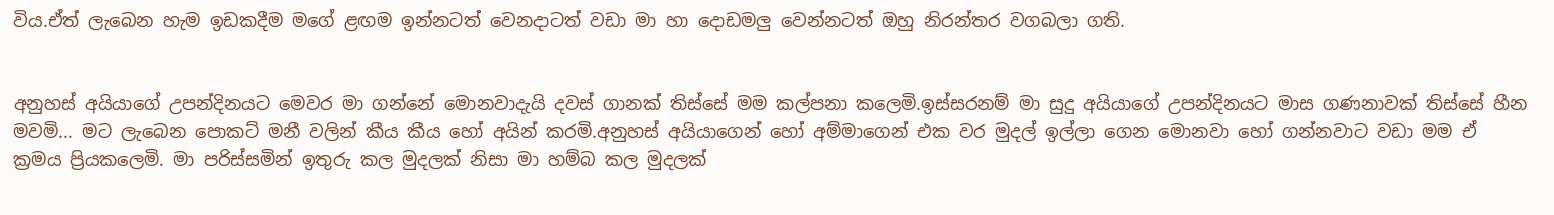විය.ඒත් ලැබෙන හැම ඉඩකදීම මගේ ළඟම ඉන්නටත් වෙනදාටත් වඩා මා හා දොඩමලු වෙන්නටත් ඔහු නිරන්තර වගබලා ගති.


අනුහස් අයියාගේ උපන්දිනයට මෙවර මා ගන්නේ මොනවාදැයි දවස් ගානක් තිස්සේ මම කල්පනා කලෙමි.ඉස්සරනම් මා සුදු අයියාගේ උපන්දිනයට මාස ගණනාවක් තිස්සේ හීන මවමි... මට ලැබෙන පොකට් මනී වලින් කීය කීය හෝ අයින් කරමි.අනුහස් අයියාගෙන් හෝ අම්මාගෙන් එක වර මුදල් ඉල්ලා ගෙන මොනවා හෝ ගන්නවාට වඩා මම ඒ ක්‍රමය ප්‍රියකලෙමි. මා පරිස්සමින් ඉතුරු කල මුදලක් නිසා මා හම්බ කල මුදලක්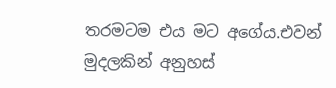තරමටම එය මට අගේය.එවන් මුදලකින් අනුහස්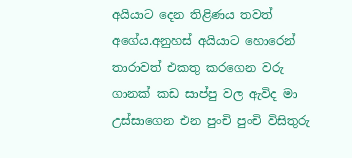අයියාට දෙන තිළිණය තවත් අගේය.අනුහස් අයියාට හොරෙන් තාරාවත් එකතු කරගෙන වරු ගානක් කඩ සාප්පු වල ඇවිද මා උස්සාගෙන එන පුංචි පුංචි විසිතුරු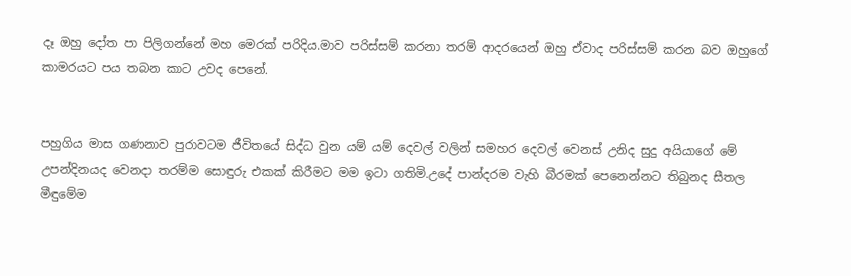දෑ ඔහු දෝත පා පිලිගන්නේ මහ මෙරක් පරිදිය.මාව පරිස්සම් කරනා තරම් ආදරයෙන් ඔහු ඒවාද පරිස්සම් කරන බව ඔහුගේ කාමරයට පය තබන කාට උවද පෙනේ.


පහුගිය මාස ගණනාව පුරාවටම ජීවිතයේ සිද්ධ වුන යම් යම් දෙවල් වලින් සමහර දෙවල් වෙනස් උනිද සුදු අයියාගේ මේ උපන්දිනයද වෙනදා තරම්ම සොඳුරු එකක් කිරීමට මම ඉටා ගතිමි.උදේ පාන්දරම වැහි බීරමක් පෙනෙන්නට තිබුනද සීතල මීඳුමේම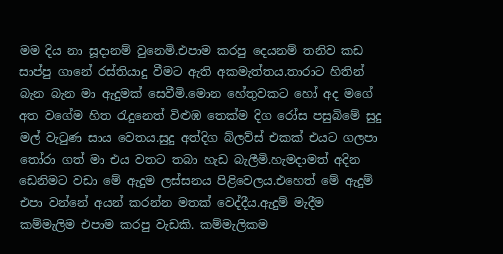මම දිය නා සූදානම් වුනෙමි.එපාම කරපු දෙයනම් තනිව කඩ සාප්පු ගානේ රස්තියාදු වීමට ඇති අකමැත්තය.තාරාට හිතින් බැන බැන මා ඇදුමක් සෙවීමි.මොන හේතුවකට හෝ අද මගේ අත වගේම හිත රැදුනෙත් විළුඹ තෙක්ම දිග රෝස පසුබිමේ සුදු මල් වැටුණ සාය වෙතය.සුදු අත්දිග බ්ලව්ස් එකක් එයට ගලපා තෝරා ගත් මා එය වතට තබා හැඩ බැලීමි.හැමදාමත් අදින ඩෙනිමට වඩා මේ ඇදුම ලස්සනය පිළිවෙලය.එහෙත් මේ ඇදුම් එපා වන්නේ අයන් කරන්න මතක් වෙද්දීය.ඇදුම් මැදීම කම්මැලිම එපාම කරපු වැඩකි. කම්මැලිකම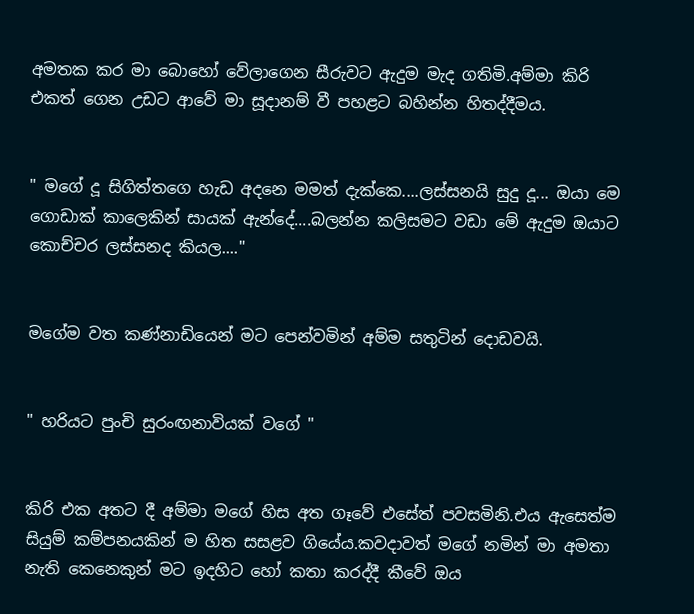අමතක කර මා බොහෝ වේලාගෙන සීරුවට ඇදුම මැද ගතිමි.අම්මා කිරි එකත් ගෙන උඩට ආවේ මා සූදානම් වී පහළට බහින්න හිතද්දීමය.


" මගේ දූ සිගිත්තගෙ හැඩ අදනෙ මමත් දැක්කෙ....ලස්සනයි සුදු දූ... ඔයා මෙ ගොඩාක් කාලෙකින් සායක් ඇන්දේ....බලන්න කලිසමට වඩා මේ ඇදුම ඔයාට කොච්චර ලස්සනද කියල...."


මගේම වත කණ්නාඩියෙන් මට පෙන්වමින් අම්ම සතුටින් දොඩවයි.


" හරියට පුංචි සුරංඟනාවියක් වගේ "


කිරි එක අතට දී අම්මා මගේ හිස අත ගෑවේ එසේත් පවසමිනි.එය ඇසෙත්ම සියුම් කම්පනයකින් ම හිත සසළව ගියේය.කවදාවත් මගේ නමින් මා අමතා නැති කෙනෙකුන් මට ඉදහිට හෝ කතා කරද්දී කීවේ ඔය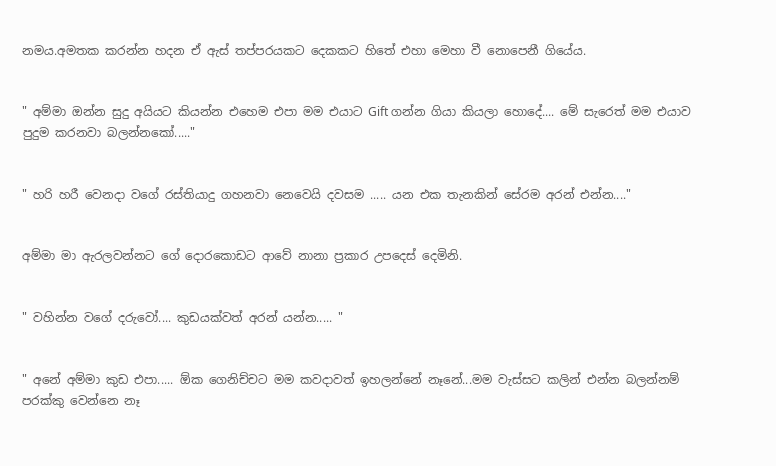නමය.අමතක කරන්න හදන ඒ ඇස් තප්පරයකට දෙකකට හිතේ එහා මෙහා වී නොපෙනී ගියේය.


" අම්මා ඔන්න සුදු අයියට කියන්න එහෙම එපා මම එයාට Gift ගන්න ගියා කියලා හොදේ.... මේ සැරෙත් මම එයාව පුදුම කරනවා බලන්නකෝ....."


" හරි හරී වෙනදා වගේ රස්තියාදු ගහනවා නෙවෙයි දවසම ..... යන එක තැනකින් සේරම අරන් එන්න...."


අම්මා මා ඇරලවන්නට ගේ දොරකොඩට ආවේ නානා ප්‍රකාර උපදෙස් දෙමිනි.


" වහින්න වගේ දරුවෝ.... කුඩයක්වත් අරන් යන්න..... "


" අනේ අම්මා කුඩ එපා..... ඕක ගෙනිච්චට මම කවදාවත් ඉහලන්නේ නෑනේ...මම වැස්සට කලින් එන්න බලන්නම් පරක්කු වෙන්නෙ නෑ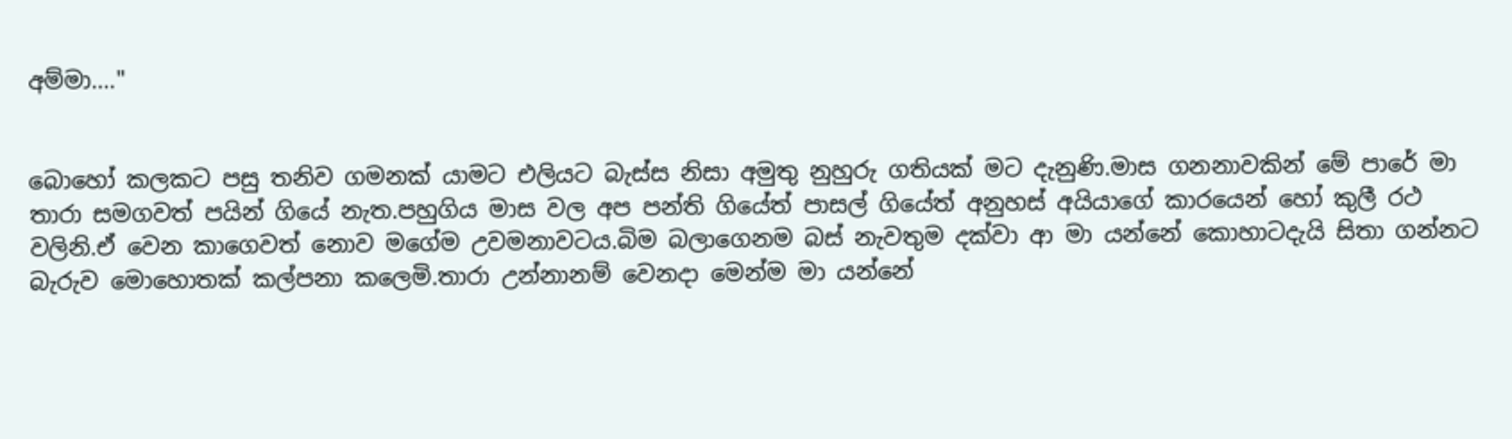අම්මා...."


බොහෝ කලකට පසු තනිව ගමනක් යාමට එලියට බැස්ස නිසා අමුතු නුහුරු ගතියක් මට දැනුණි.මාස ගනනාවකින් මේ පාරේ මා තාරා සමගවත් පයින් ගියේ නැත.පහුගිය මාස වල අප පන්ති ගියේත් පාසල් ගියේත් අනුහස් අයියාගේ කාරයෙන් හෝ කුලී රථ වලිනි.ඒ වෙන කාගෙවත් නොව මගේම උවමනාවටය.බිම බලාගෙනම බස් නැවතුම දක්වා ආ මා යන්නේ කොහාටදැයි සිතා ගන්නට බැරුව මොහොතක් කල්පනා කලෙමි.තාරා උන්නානම් වෙනදා මෙන්ම මා යන්නේ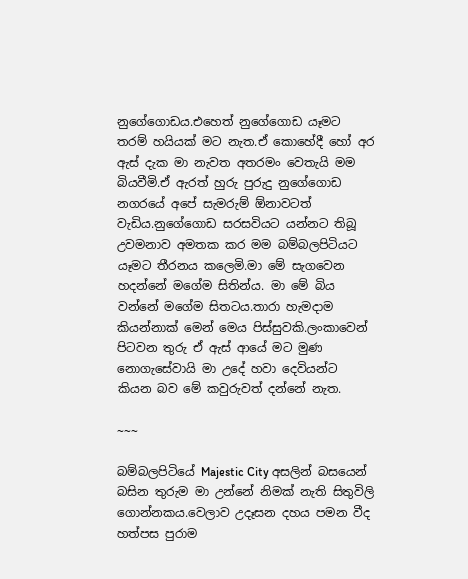නුගේගොඩය.එහෙත් නුගේගොඩ යෑමට තරම් හයියක් මට නැත.ඒ කොහේදී හෝ අර ඇස් දැක මා නැවත අතරමං වෙතැයි මම බියවීමි.ඒ ඇරත් හුරු පුරුදු නුගේගොඩ නගරයේ අපේ සැමරුම් ඕනාවටත් වැඩිය.නුගේගොඩ සරසවියට යන්නට තිබූ උවමනාව අමතක කර මම බම්බලපිටියට යෑමට තීරනය කලෙමි.මා මේ සැගවෙන හදන්නේ මගේම සිතින්ය. මා මේ බිය වන්නේ මගේම සිතටය.තාරා හැමදාම කියන්නාක් මෙන් මෙය පිස්සුවකි.ලංකාවෙන් පිටවන තුරු ඒ ඇස් ආයේ මට මුණ නොගැසේවායි මා උදේ හවා දෙවියන්ට කියන බව මේ කවුරුවත් දන්නේ නැත.

~~~

බම්බලපිටියේ Majestic City අසලින් බසයෙන් බසින තුරුම මා උන්නේ නිමක් නැති සිතුවිලි ගොන්නකය.වෙලාව උදෑසන දහය පමන වීද හත්පස පුරාම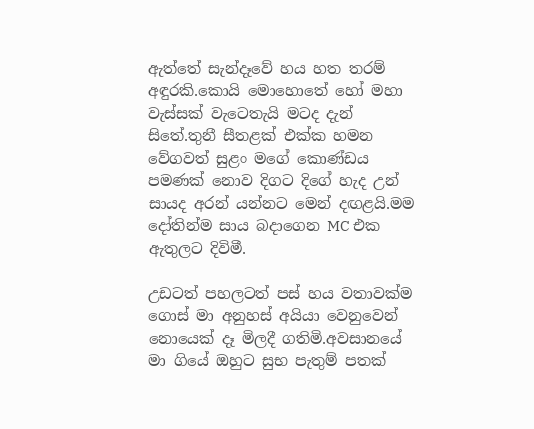ඇත්තේ සැන්දෑවේ හය හත තරම් අඳුරකි.කොයි මොහොතේ හෝ මහා වැස්සක් වැටෙතැයි මටද දැන් සිතේ.තුනී සීතළක් එක්ක හමන වේගවත් සුළං මගේ කොණ්ඩය පමණක් නොව දිගට දිගේ හැද උන් සායද අරන් යන්නට මෙන් දඟළයි.මම දෝතින්ම සාය බදාගෙන MC එක ඇතුලට දිවිමී.

උඩටත් පහලටත් පස් හය වතාවක්ම ගොස් මා අනුහස් අයියා වෙනුවෙන් නොයෙක් දෑ මිලදී ගතිමි.අවසානයේ මා ගියේ ඔහුට සුභ පැතුම් පතක්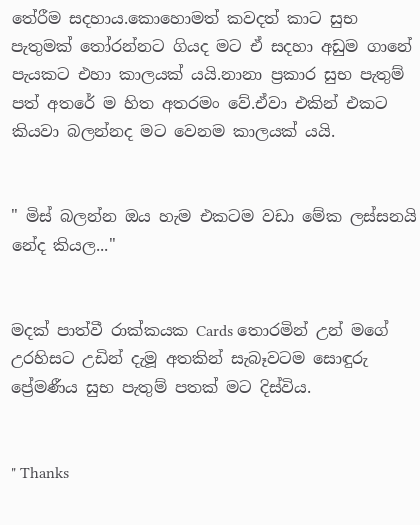තේරීම සදහාය.කොහොමත් කවදත් කාට සුභ පැතුමක් තෝරන්නට ගියද මට ඒ සදහා අඩුම ගානේ පැයකට එහා කාලයක් යයි.නානා ප්‍රකාර සුභ පැතුම් පත් අතරේ ම හිත අතරමං වේ.ඒවා එකින් එකට කියවා බලන්නද මට වෙනම කාලයක් යයි.


" මිස් බලන්න ඔය හැම එකටම වඩා මේක ලස්සනයි නේද කියල..."


මදක් පාත්වී රාක්කයක Cards තොරමින් උන් මගේ උරහිසට උඩින් දැමූ අතකින් සැබෑවටම සොඳුරු ප්‍රේමණීය සුභ පැතුම් පතක් මට දිස්විය.


" Thanks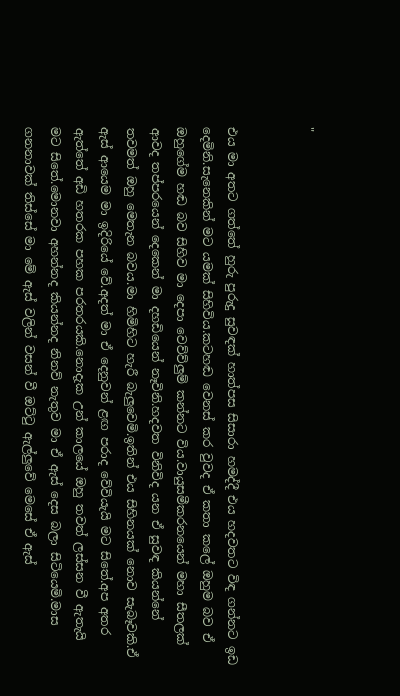"


එය මා අතට ගත්තේ හුරු පුරුදු සුවඳක් හාත්පස සිසාරා හමද්දී එය හදවතට විඳ ගන්නට ඉඩ දෙමිනි.සැනෙකින් මට යමක් සිහිවිය.කටහඬ වෙනස් කර වුවද ඒ කතා කලේ ඔහුම බව ඒ ඔහුගේම හඬ බව සිහිව මා දෙපා වෙව්ව්ලුම් කන්නට විය.වායුසමීකරනයෙන් මහා සීතලක් ආවද තප්පරයෙන් දෙකෙන් මා දහඩියෙන් නෑවිනි.හදවත විනිවිද යන ඒ සුවඳ කියන්නේ තවමත් ඔහු මෙතැන බවය.මා හිමිහිට හැරී බැලුවෙමි.ඉතින් එය සිහිනයක් නොව සැබෑවකි.ඒ ඇස් ආයෙම මා ඉදිරියේ වේ.අදත් මා ඒ දෙනුවන් ළඟ පරාද වේවියැයි මට සිතේ.අප අතර ඇත්තේ අඩි හතරක පහක පරතරයකි.නොදැක උන් කාලයේ ඔහු තවත් ලස්සන වී ඇතැයි මට සිතේ.මොනවා අහන්නද කියන්නද නිනව් නැතුව මා ඒ ඇස් දෙස බලා සිටියෙමි.මාස ගනනාවක් තිස්සේ මා මේ ඇස් වලින් වසන් වී ඔට්ටු ඇල්ලුවේ මෙසේ ඒ ඇස්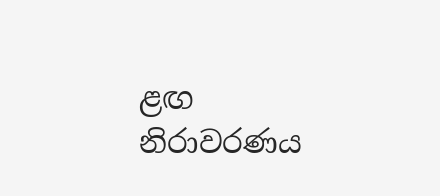ළඟ නිරාවරණය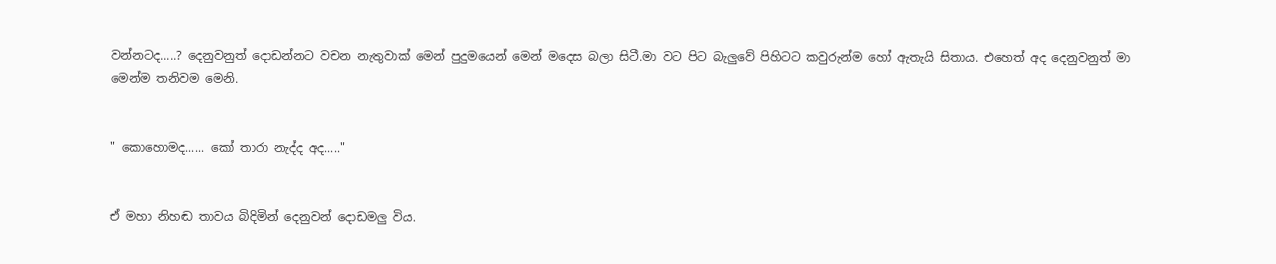වන්නටද.....? දෙනුවනුත් දොඩන්නට වචන නැතුවාක් මෙන් පුදුමයෙන් මෙන් මදෙස බලා සිටී.මා වට පිට බැලුවේ පිහිටට කවුරුන්ම හෝ ඇතැයි සිතාය. එහෙත් අද දෙනුවනුත් මා මෙන්ම තනිවම මෙනි.


" කොහොමද...... කෝ තාරා නැද්ද අද....."


ඒ මහා නිහඬ තාවය බිදිමින් දෙනුවන් දොඩමලු විය.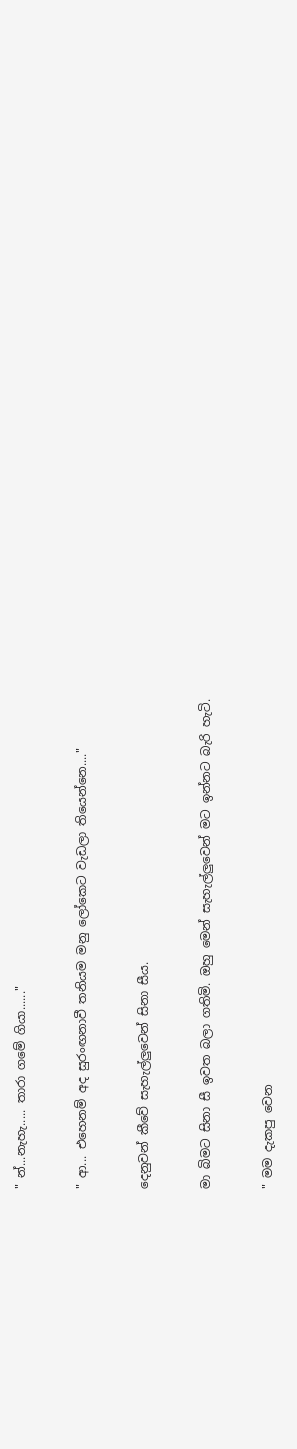" න්...නැහැ..... තාරා ගමේ ගියා......"


" ආ... එහෙනම් අද සුරංඟනාවී තනියම මනු ලෝකෙට වැඩලා තියෙන්නෙ...."


දෙනුවන් කීවේ සැහැල්ලුවෙන් සිනා සීය.


මා බිමට සිනා සී ඉවත බලා ගතිමි. ඔහු මෙන් සැහැල්ලුවෙන් මට ඉන්නට බැරි හැටි.


" මම දැකපු වෙන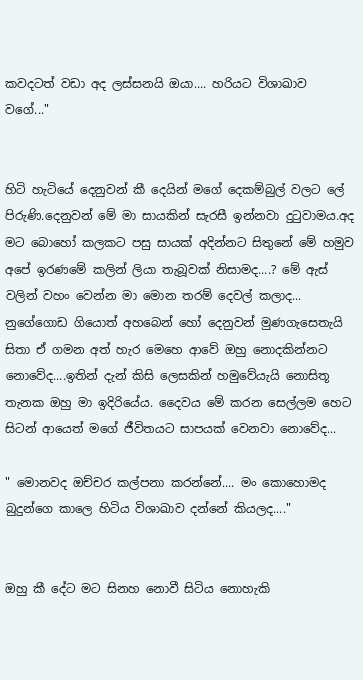කවදටත් වඩා අද ලස්සනයි ඔයා.... හරියට විශාඛාව වගේ..."


හිටි හැටියේ දෙනුවන් කී දෙයින් මගේ දෙකම්බුල් වලට ලේ පිරුණි.දෙනුවන් මේ මා සායකින් සැරසී ඉන්නවා දුටුවාමය.අද මට බොහෝ කලකට පසු සායක් අදින්නට සිතුනේ මේ හමුව අපේ ඉරණමේ කලින් ලියා තැබූවක් නිසාමද....? මේ ඇස් වලින් වහං වෙන්න මා මොන තරම් දෙවල් කලාද... නුගේගොඩ ගියොත් අහබෙන් හෝ දෙනුවන් මුණගැසෙතැයි සිතා ඒ ගමන අත් හැර මෙහෙ ආවේ ඔහු නොදකින්නට නොවේද....ඉතින් දැන් කිසි ලෙසකින් හමුවේයැයි නොසිතූ තැනක ඔහු මා ඉදිරියේය. දෛවය මේ කරන සෙල්ලම හෙට සිටන් ආයෙත් මගේ ජීවිතයට සාපයක් වෙනවා නොවේද...

" මොනවද ඔච්චර කල්පනා කරන්නේ.... මං කොහොමද බුදුන්ගෙ කාලෙ හිටිය විශාඛාව දන්නේ කියලද...."


ඔහු කී දේට මට සිනහ නොවී සිටිය නොහැකි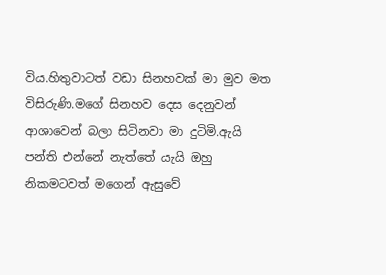විය.හිතුවාටත් වඩා සිනහවක් මා මුව මත විසිරුණි.මගේ සිනහව දෙස දෙනුවන් ආශාවෙන් බලා සිටිනවා මා දුටිමි.ඇයි පන්ති එන්නේ නැත්තේ යැයි ඔහු නිකමටවත් මගෙන් ඇසුවේ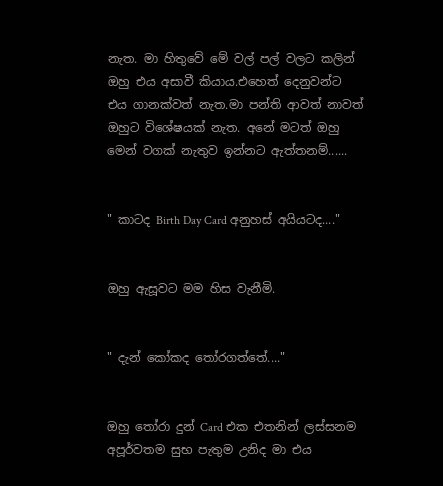නැත. මා හිතුවේ මේ වල් පල් වලට කලින් ඔහු එය අසාවී කියාය.එහෙත් දෙනුවන්ට එය ගානක්වත් නැත.මා පන්ති ආවත් නාවත් ඔහුට විශේෂයක් නැත. අනේ මටත් ඔහු මෙන් වගක් නැතුව ඉන්නට ඇත්තනම්......


" කාටද Birth Day Card අනුහස් අයියටද...."


ඔහු ඇසූවට මම හිස වැනීමි.


" දැන් කෝකද තෝරගත්තේ...."


ඔහු තෝරා දුන් Card එක එතනින් ලස්සනම අපූර්වතම සුභ පැතුම උනිද මා එය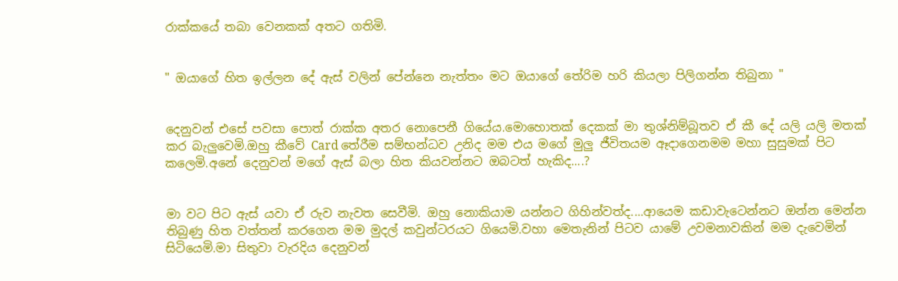රාක්කයේ තබා වෙනකක් අතට ගතිමි.


" ඔයාගේ හිත ඉල්ලන දේ ඇස් වලින් පේන්නෙ නැත්තං මට ඔයාගේ තේරිම හරි කියලා පිලිගන්න තිබුනා "


දෙනුවන් එසේ පවසා පොත් රාක්ක අතර නොපෙනී ගියේය.මොහොතක් දෙකක් මා තුශ්නිම්බූතව ඒ කී දේ යලි යලි මතක් කර බැලුවෙමි.ඔහු කීවේ Card තේරීම සම්භන්ධව උනිද මම එය මගේ මුලු ජීවිතයම ඈදාගෙනමම මහා සුසුමක් පිට කලෙමි.අනේ දෙනුවන් මගේ ඇස් බලා හිත කියවන්නට ඔබටත් හැකිද....?


මා වට පිට ඇස් යවා ඒ රුව නැවත සෙවීමි. ඔහු නොකියාම යන්නට ගිහින්වත්ද....ආයෙම කඩාවැටෙන්නට ඔන්න මෙන්න තිබුණු හිත වත්තන් කරගෙන මම මුදල් කවුන්ටරයට ගියෙමි.වහා මෙතැනින් පිටව යාමේ උවමනාවකින් මම දැවෙමින් සිටියෙමි.මා සිතුවා වැරදිය දෙනුවන්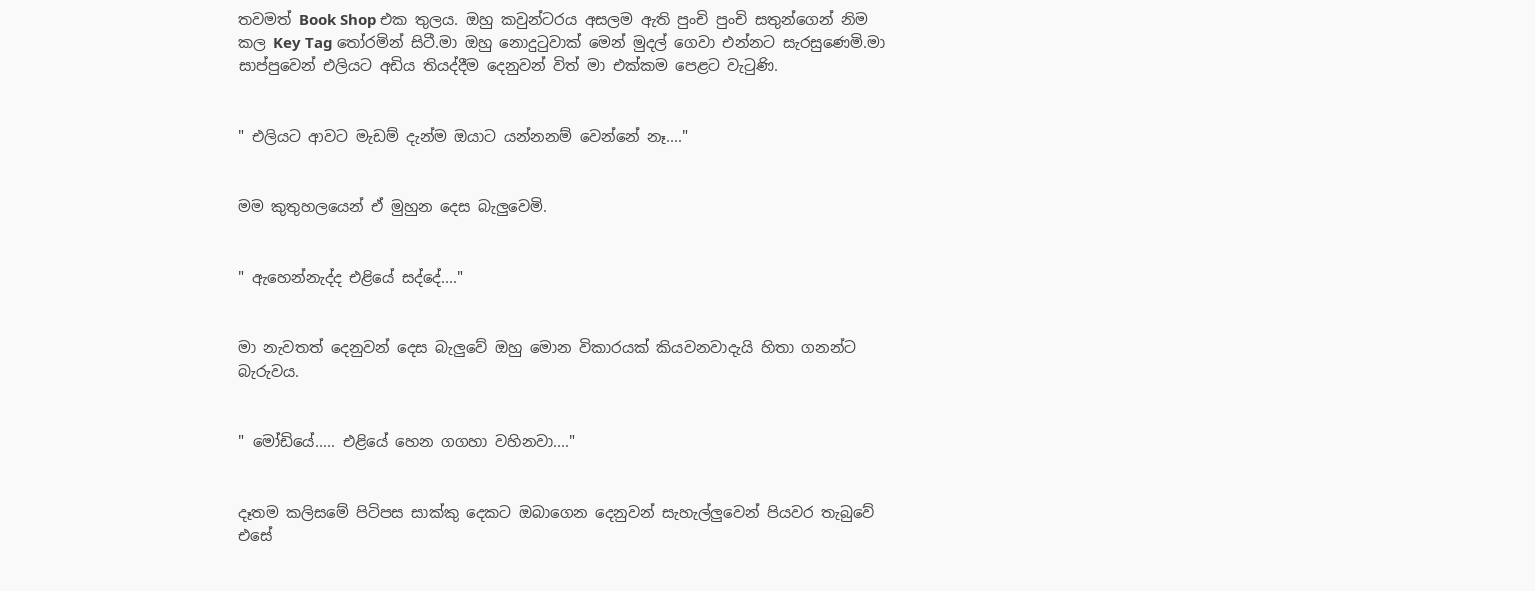තවමත් Book Shop එක තුලය. ඔහු කවුන්ටරය අසලම ඇති පුංචි පුංචි සතුන්ගෙන් නිම කල Key Tag තෝරමින් සිටී.මා ඔහු නොදුටුවාක් මෙන් මුදල් ගෙවා එන්නට සැරසුණෙමි.මා සාප්පුවෙන් එලියට අඩිය තියද්දීම දෙනුවන් විත් මා එක්කම පෙළට වැටුණි.


" එලියට ආවට මැඩම් දැන්ම ඔයාට යන්නනම් වෙන්නේ නෑ...."


මම කුතුහලයෙන් ඒ මුහුන දෙස බැලුවෙමි.


" ඇහෙන්නැද්ද එළියේ සද්දේ...."


මා නැවතත් දෙනුවන් දෙස බැලුවේ ඔහු මොන විකාරයක් කියවනවාදැයි හිතා ගනන්ට බැරුවය.


" මෝඩියේ..... එළියේ හෙන ගගහා වහිනවා...."


දෑතම කලිසමේ පිටිපස සාක්කු දෙකට ඔබාගෙන දෙනුවන් සැහැල්ලුවෙන් පියවර තැබුවේ එසේ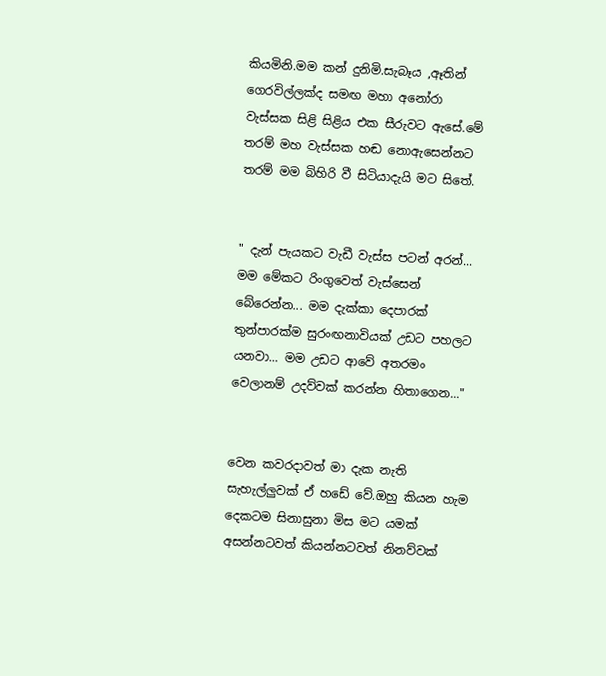කියමිනි.මම කන් දුනිමි.සැබෑය ,ඈතින් ගෙරවිල්ලක්ද සමඟ මහා අනෝරා වැස්සක සිළි සිළිය එක සීරුවට ඇසේ.මේ තරම් මහ වැස්සක හඬ නොඇසෙන්නට තරම් මම බිහිරි වී සිටියාදැයි මට සිතේ.


" දැන් පැයකට වැඩී වැස්ස පටන් අරන්... මම මේකට රිංගුවෙත් වැස්සෙන් බේරෙන්න... මම දැක්කා දෙපාරක් තුන්පාරක්ම සුරංඟනාවියක් උඩට පහලට යනවා... මම උඩට ආවේ අතරමං වෙලානම් උදව්වක් කරන්න හිතාගෙන..."


වෙන කවරදාවත් මා දැක නැති සැහැල්ලුවක් ඒ හඩේ වේ.ඔහු කියන හැම දෙකටම සිනාසුනා මිස මට යමක් අසන්නටවත් කියන්නටවත් නිනව්වක්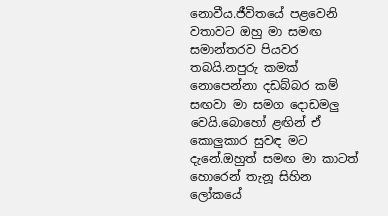නොවීය.ජීවිතයේ පළවෙනි වතාවට ඔහු මා සමඟ සමාන්තරව පියවර තබයි.නපුරු කමක් නොපෙන්නා දඩබ්බර කම් සඟවා මා සමග දොඩමලු වෙයි.බොහෝ ළඟින් ඒ කොලුකාර සුවඳ මට දැනේ.ඔහුත් සමඟ මා කාටත් හොරෙන් තැනූ සිහින ලෝකයේ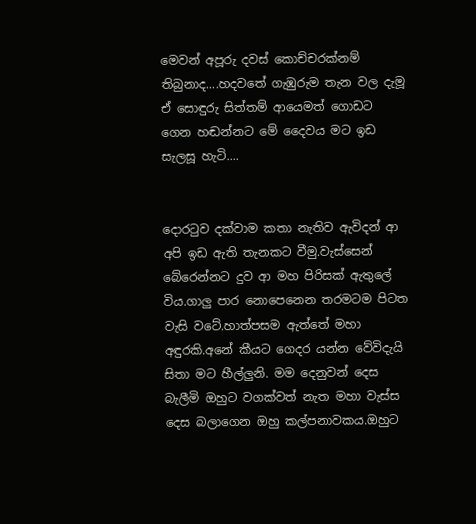මෙවන් අපූරු දවස් කොච්චරක්නම් තිබුනාද....හදවතේ ගැඹුරුම තැන වල දැමූ ඒ සොඳුරු සිත්තම් ආයෙමත් ගොඩට ගෙන හඬන්නට මේ දෛවය මට ඉඩ සැලසූ හැටි....


දොරටුව දක්වාම කතා නැතිව ඇවිදන් ආ අපි ඉඩ ඇති තැනකට වීමු.වැස්සෙන් බේරෙන්නට දුව ආ මහ පිරිසක් ඇතුලේ විය.ගාලු පාර නොපෙනෙන තරමටම පිටත වැසි වටේ.හාත්පසම ඇත්තේ මහා අඳුරකි.අනේ කීයට ගෙදර යන්න වේවිදැයි සිතා මට හීල්ලුනි. මම දෙනුවන් දෙස බැලීමි ඔහුට වගක්වත් නැත මහා වැස්ස දෙස බලාගෙන ඔහු කල්පනාවකය.ඔහුට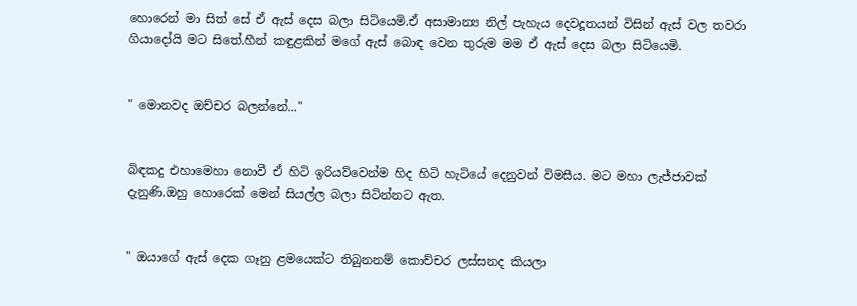හොරෙන් මා සිත් සේ ඒ ඇස් දෙස බලා සිටියෙමි.ඒ අසාමාන්‍ය නිල් පැහැය දෙවදූතයන් විසින් ඇස් වල තවරා ගියාදෝයි මට සිතේ.හීන් කඳුළකින් මගේ ඇස් බොඳ වෙන තුරුම මම ඒ ඇස් දෙස බලා සිටියෙමි.


" මොනවද ඔච්චර බලන්නේ..."


බිඳකදු එහාමෙහා නොවී ඒ හිටි ඉරියව්වෙන්ම හිද හිටි හැටියේ දෙනුවන් විමසීය. මට මහා ලැජ්ජාවක් දැනුණි.ඔහු හොරෙක් මෙන් සියල්ල බලා සිටින්නට ඇත.


" ඔයාගේ ඇස් දෙක ගෑනු ළමයෙක්ට තිබුනනම් කොච්චර ලස්සනද කියලා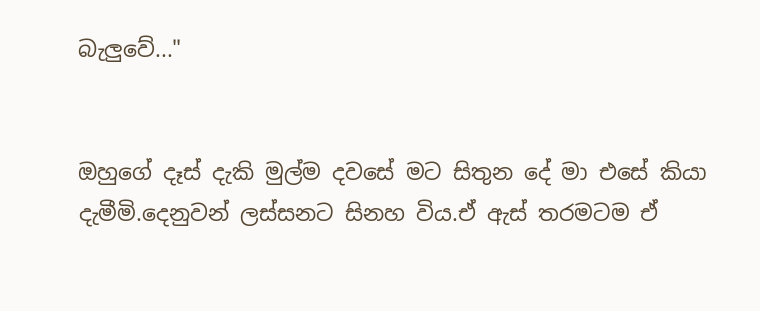බැලුවේ..."


ඔහුගේ දෑස් දැකි මුල්ම දවසේ මට සිතුන දේ මා එසේ කියා දැමීමි.දෙනුවන් ලස්සනට සිනහ විය.ඒ ඇස් තරමටම ඒ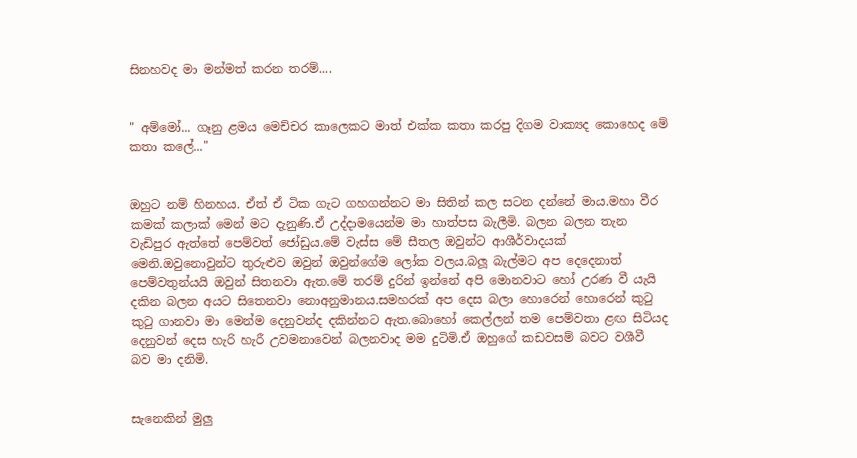සිනහවද මා මන්මත් කරන තරම්....


" අම්මෝ... ගෑනු ළමය මෙච්චර කාලෙකට මාත් එක්ක කතා කරපු දිගම වාක්‍යද කොහෙද මේ කතා කලේ..."


ඔහුට නම් හිනහය. ඒත් ඒ ටික ගැට ගහගන්නට මා සිතින් කල සටන දන්නේ මාය.මහා වීර කමක් කලාක් මෙන් මට දැනුණි.ඒ උද්දාමයෙන්ම මා හාත්පස බැලීමි. බලන බලන තැන වැඩිපුර ඇත්තේ පෙම්වත් ජෝඩුය.මේ වැස්ස මේ සීතල ඔවුන්ට ආශීර්වාදයක් මෙනි.ඔවුනොවුන්ට තුරුළුව ඔවුන් ඔවුන්ගේම ලෝක වලය.බලූ බැල්මට අප දෙදෙනාත් පෙම්වතුන්යයි ඔවුන් සිතනවා ඇත.මේ තරම් දුරින් ඉන්නේ අපි මොනවාට හෝ උරණ වී යැයි දකින බලන අයට සිතෙනවා නොඅනුමානය.සමහරක් අප දෙස බලා හොරෙන් හොරෙන් කුටු කුටු ගානවා මා මෙන්ම දෙනුවන්ද දකින්නට ඇත.බොහෝ කෙල්ලන් තම පෙම්වතා ළඟ සිටියද දෙනුවන් දෙස හැරි හැරී උවමනාවෙන් බලනවාද මම දුටිමි.ඒ ඔහුගේ කඩවසම් බවට වශීවී බව මා දනිමි.


සැනෙකින් මුලු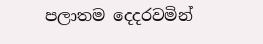පලාතම දෙදරවමින්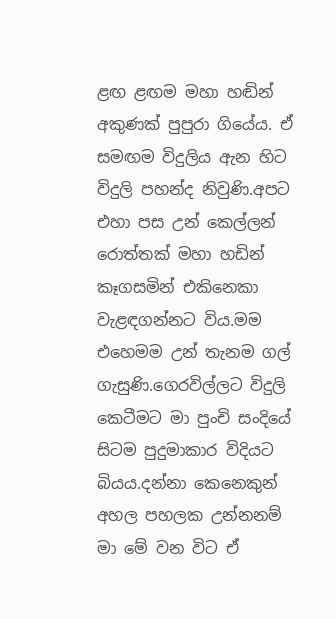ළඟ ළඟම මහා හඬින් අකුණක් පුපුරා ගියේය. ඒ සමඟම විදුලිය ඇන හිට විදුලි පහන්ද නිවුණි.අපට එහා පස උන් කෙල්ලන් රොත්තක් මහා හඩින් කෑගසමින් එකිනෙකා වැළඳගන්නට විය.මම එහෙමම උන් තැනම ගල් ගැසුණි.ගෙරවිල්ලට විදුලි කෙටීමට මා පුංචි සංදියේ සිටම පුදුමාකාර විදියට බියය.දන්නා කෙනෙකුන් අහල පහලක උන්නනම් මා මේ වන විට ඒ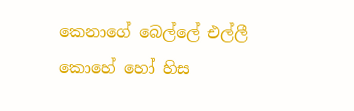කෙනාගේ බෙල්ලේ එල්ලී කොහේ හෝ හිස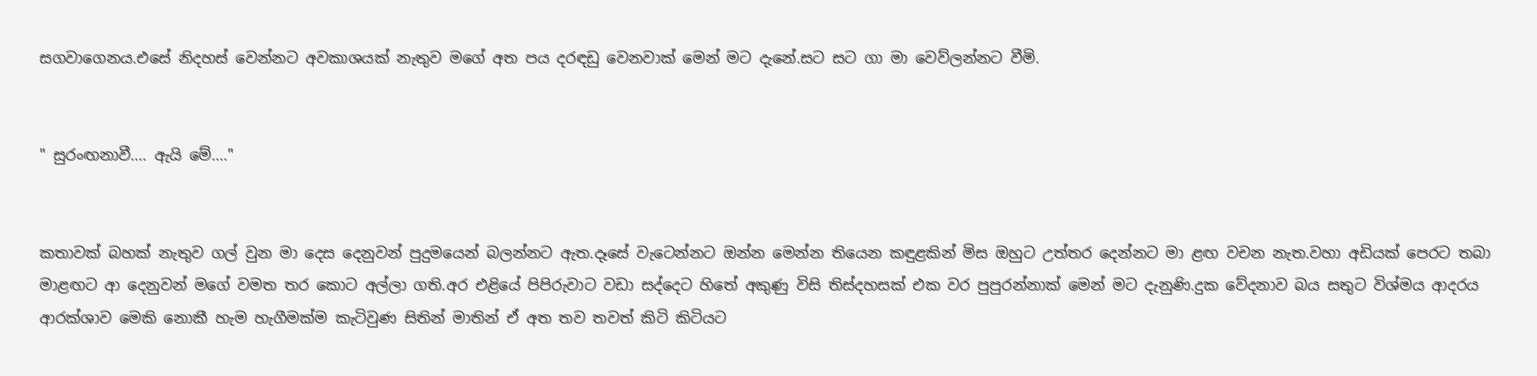සගවාගෙනය.එසේ නිදහස් වෙන්නට අවකාශයක් නැතුව මගේ අත පය දරඳඩු වෙනවාක් මෙන් මට දැනේ.සට සට ගා මා වෙව්ලන්නට වීමි.


" සුරංඟනාවී.... ඇයි මේ...."


කතාවක් බහක් නැතුව ගල් වුන මා දෙස දෙනුවන් පුදුමයෙන් බලන්නට ඇත.දෑසේ වැටෙන්නට ඔන්න මෙන්න තියෙන කඳුළකින් මිස ඔහුට උත්තර දෙන්නට මා ළඟ වචන නැත.වහා අඩියක් පෙරට තබා මාළඟට ආ දෙනුවන් මගේ වමත තර කොට අල්ලා ගති.අර එළියේ පිපිරුවාට වඩා සද්දෙට හිතේ අකුණු විසි තිස්දහසක් එක වර පුපුරන්නාක් මෙන් මට දැනුණි.දුක වේදනාව බය සතුට විශ්මය ආදරය ආරක්ශාව මෙකි නොකී හැම හැගීමක්ම කැටිවුණ සිතින් මාතින් ඒ අත තව තවත් කිටි කිටියට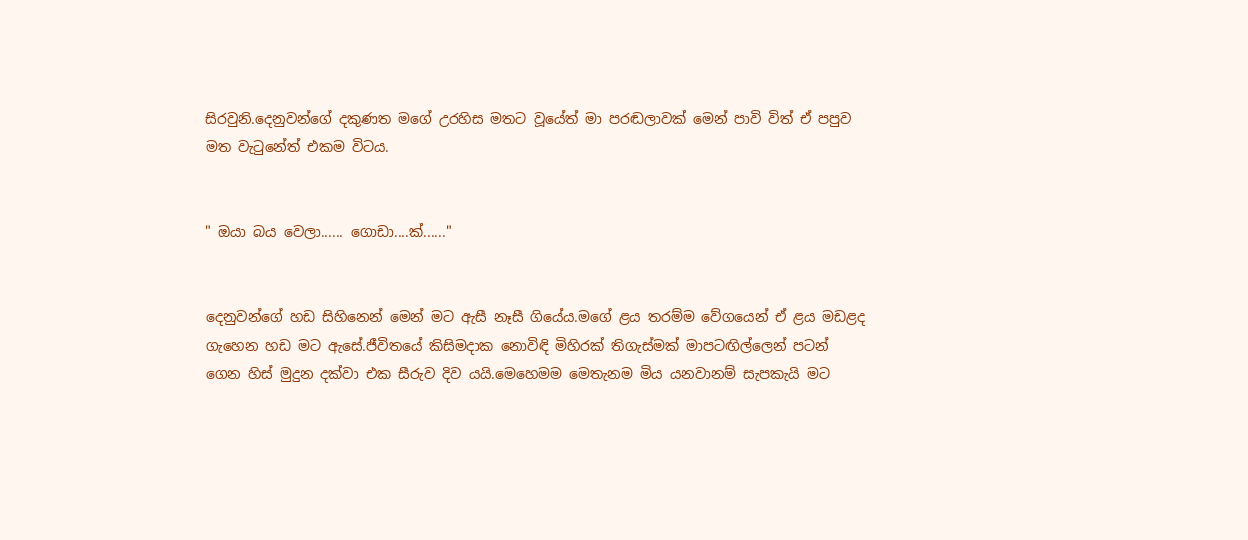සිරවුනි.දෙනුවන්ගේ දකුණත මගේ උරහිස මතට වූයේත් මා පරඬලාවක් මෙන් පාවි විත් ඒ පපුව මත වැටුනේත් එකම විටය.


" ඔයා බය වෙලා...... ගොඩා....ක්......"


දෙනුවන්ගේ හඩ සිහිනෙන් මෙන් මට ඇසී නෑසී ගියේය.මගේ ළය තරම්ම වේගයෙන් ඒ ළය මඩළද ගැහෙන හඩ මට ඇසේ.ජීවිතයේ කිසිමදාක නොවිඳි මිහිරක් තිගැස්මක් මාපටඟිල්ලෙන් පටන් ගෙන හිස් මුදුන දක්වා එක සීරුව දිව යයි.මෙහෙමම මෙතැනම මිය යනවානම් සැපකැයි මට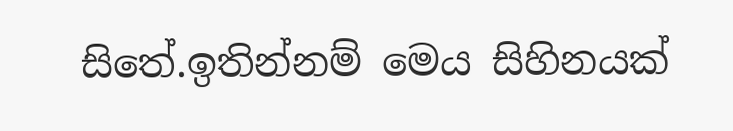සිතේ.ඉතින්නම් මෙය සිහිනයක්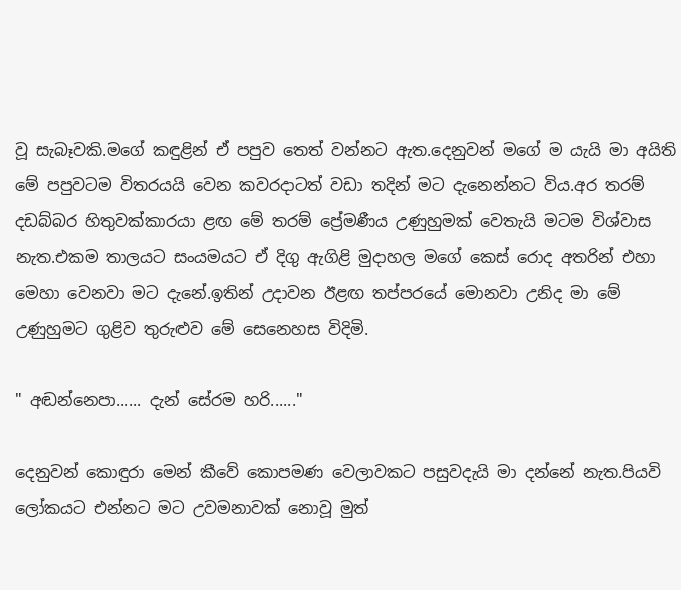වූ සැබෑවකි.මගේ කඳුළින් ඒ පපුව තෙත් වන්නට ඇත.දෙනුවන් මගේ ම යැයි මා අයිති මේ පපුවටම විතරයයි වෙන කවරදාටත් වඩා තදින් මට දැනෙන්නට විය.අර තරම් දඩබ්බර හිතුවක්කාරයා ළඟ මේ තරම් ප්‍රේමණීය උණුහුමක් වෙතැයි මටම විශ්වාස නැත.එකම තාලයට සංයමයට ඒ දිගු ඇගිළි මුදාහල මගේ කෙස් රොද අතරින් එහා මෙහා වෙනවා මට දැනේ.ඉතින් උදාවන ඊළඟ තප්පරයේ මොනවා උනිද මා මේ උණුහුමට ගුළිව තුරුළුව මේ සෙනෙහස විදිමි.

" අඬන්නෙපා...... දැන් සේරම හරි......"

දෙනුවන් කොඳුරා මෙන් කීවේ කොපමණ වෙලාවකට පසුවදැයි මා දන්නේ නැත.පියවි ලෝකයට එන්නට මට උවමනාවක් නොවූ මුත්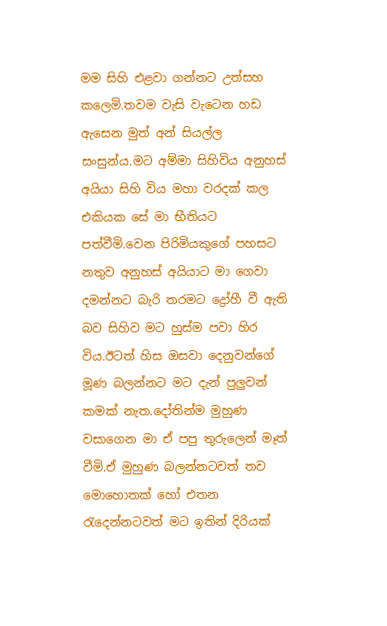මම සිහි එළවා ගන්නට උත්සහ කලෙමි.තවම වැසි වැටෙන හඩ ඇසෙන මුත් අන් සියල්ල සංසුන්ය.මට අම්මා සිහිවිය අනුහස් අයියා සිහි විය මහා වරදක් කල එකියක සේ මා භීතියට පත්වීමි.වෙන පිරිමියකුගේ පහසට නතුව අනුහස් අයියාට මා ගෙවා දමන්නට බැරි තරමට ද්‍රෝහී වී ඇති බව සිහිව මට හුස්ම පවා හිර විය.ඊටත් හිස ඔසවා දෙනුවන්ගේ මූණ බලන්නට මට දැන් පුලුවන් කමක් නැත.දෝතින්ම මුහුණ වසාගෙන මා ඒ පපු තුරුලෙන් මෑත් වීමි.ඒ මුහුණ බලන්නටවත් තව මොහොතක් හෝ එතන රැදෙන්නටවත් මට ඉතින් දිරියක්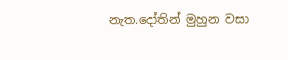නැත.දෝතින් මුහුන වසා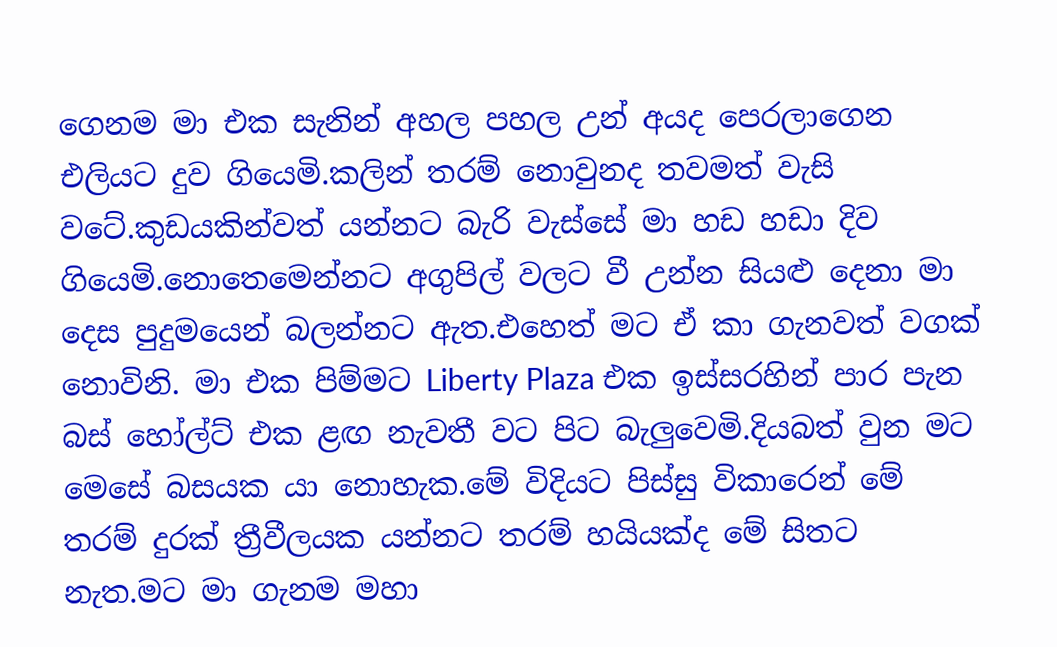ගෙනම මා එක සැනින් අහල පහල උන් අයද පෙරලාගෙන එලියට දුව ගියෙමි.කලින් තරම් නොවුනද තවමත් වැසි වටේ.කුඩයකින්වත් යන්නට බැරි වැස්සේ මා හඩ හඩා දිව ගියෙමි.නොතෙමෙන්නට අගුපිල් වලට වී උන්න සියළු දෙනා මා දෙස පුදුමයෙන් බලන්නට ඇත.එහෙත් මට ඒ කා ගැනවත් වගක් නොවිනි. මා එක පිම්මට Liberty Plaza එක ඉස්සරහින් පාර පැන බස් හෝල්ට් එක ළඟ නැවතී වට පිට බැලුවෙමි.දියබත් වුන මට මෙසේ බසයක යා නොහැක.මේ විදියට පිස්සු විකාරෙන් මේ තරම් දුරක් ත්‍රීවීලයක යන්නට තරම් හයියක්ද මේ සිතට නැත.මට මා ගැනම මහා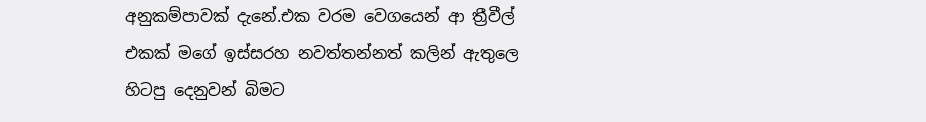අනුකම්පාවක් දැනේ.එක වරම වෙගයෙන් ආ ත්‍රීවීල් එකක් මගේ ඉස්සරහ නවත්තන්නත් කලින් ඇතුලෙ හිටපු දෙනුවන් බිමට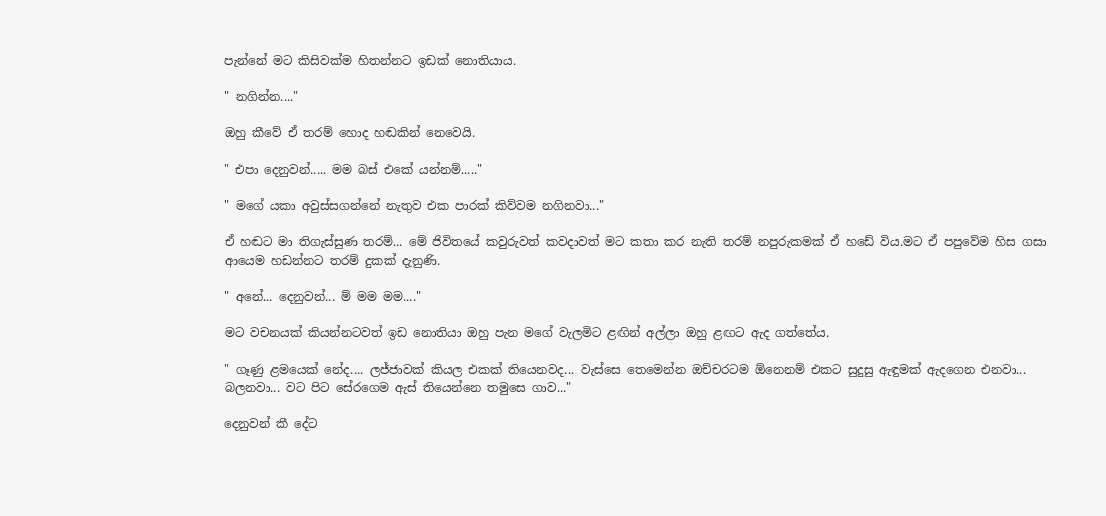පැන්නේ මට කිසිවක්ම හිතන්නට ඉඩක් නොතියාය.

" නගින්න...."

ඔහු කීවේ ඒ තරම් හොද හඬකින් නෙවෙයි.

" එපා දෙනුවන්..... මම බස් එකේ යන්නම්....."

" මගේ යකා අවුස්සගන්නේ නැතුව එක පාරක් කිව්වම නගිනවා..."

ඒ හඬට මා තිගැස්සුණ තරම්... මේ ජිවිතයේ කවුරුවත් කවදාවත් මට කතා කර නැති තරම් නපුරුකමක් ඒ හඩේ විය.මට ඒ පපුවේම හිස ගසා ආයෙම හඩන්නට තරම් දුකක් දැනුණි.

" අනේ... දෙනුවන්... ම් මම මම...."

මට වචනයක් කියන්නටවත් ඉඩ නොතියා ඔහු පැන මගේ වැලමිට ළඟින් අල්ලා ඔහු ළඟට ඇද ගත්තේය.

" ගෑණු ළමයෙක් නේද.... ලජ්ජාවක් කියල එකක් තියෙනවද... වැස්සෙ තෙමෙන්න ඔච්චරටම ඕනෙනම් එකට සුදුසු ඇඳුමක් ඇදගෙන එනවා... බලනවා... වට පිට සේරගෙම ඇස් තියෙන්නෙ තමුසෙ ගාව..."

දෙනුවන් කී දේට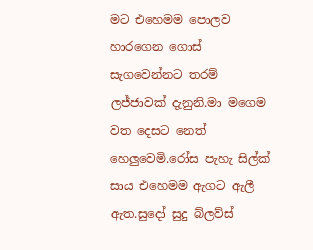මට එහෙමම පොලව හාරගෙන ගොස් සැගවෙන්නට තරම් ලජ්ජාවක් දැනුනි.මා මගෙම වත දෙසට නෙත් හෙලුවෙමි.රෝස පැහැ සිල්ක් සාය එහෙමම ඇගට ඇලී ඇත.සුදෝ සුදු බ්ලව්ස්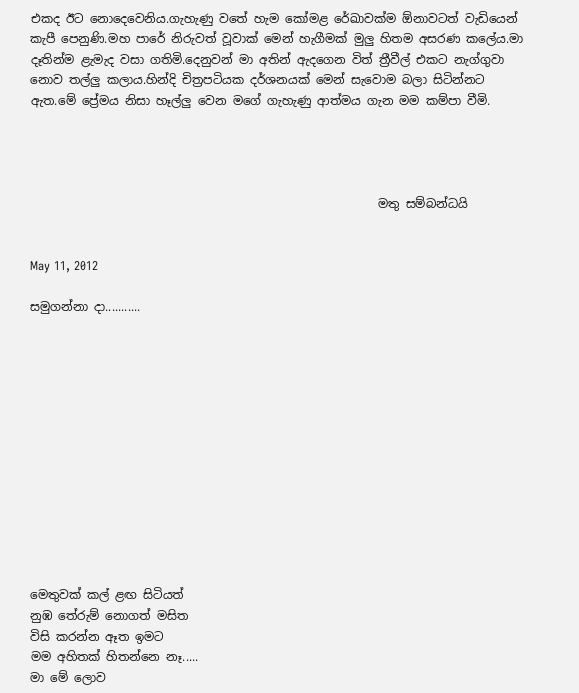එකද ඊට නොදෙවෙනිය.ගැහැණු වතේ හැම කෝමළ රේඛාවක්ම ඕනාවටත් වැඩියෙන් කැපී පෙනුණි.මහ පාරේ නිරුවත් වූවාක් මෙන් හැගීමක් මුලු හිතම අසරණ කලේය.මා දෑතින්ම ළැමැද වසා ගතිමි.දෙනුවන් මා අතින් ඇදගෙන විත් ත්‍රීවීල් එකට නැග්ගුවා නොව තල්ලු කලාය.හින්දි චිත්‍රපටියක දර්ශනයක් මෙන් සැවොම බලා සිටින්නට ඇත.මේ ප්‍රේමය නිසා හෑල්ලු වෙන මගේ ගැහැණු ආත්මය ගැන මම කම්පා වීමි.




                                                          මතු සම්බන්ධයි


May 11, 2012

සමුගන්නා දා...........













මෙතුවක් කල් ළඟ සිටියත්
නුඹ තේරුම් නොගත් මසිත
විසි කරන්න ඈත ඉමට
මම අහිතක් හිතන්නෙ නෑ.....
මා මේ ලොව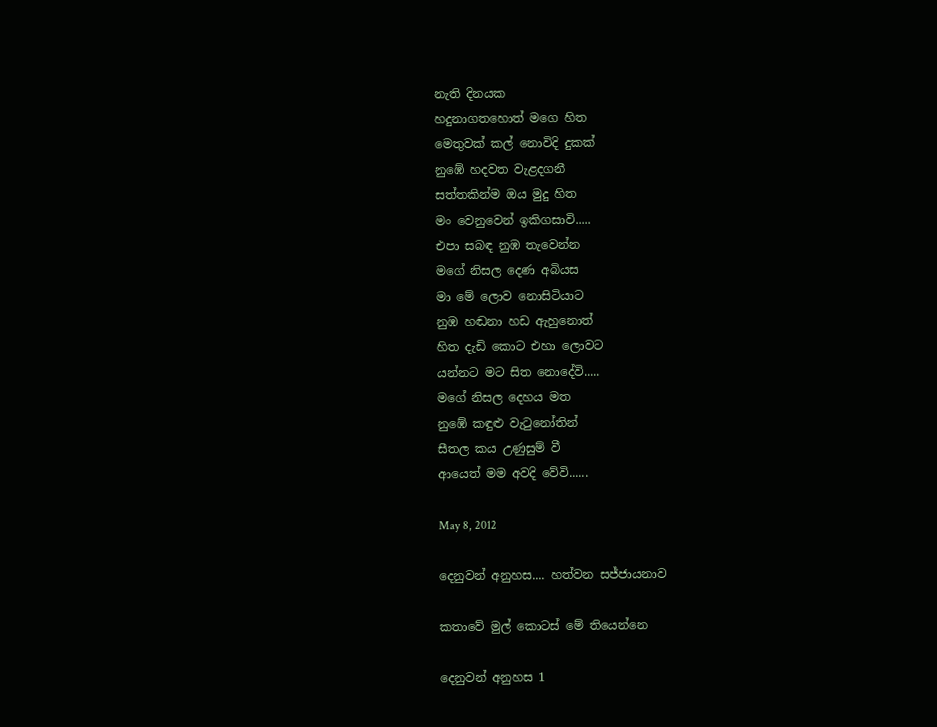නැති දිනයක
හදුනාගතහොත් මගෙ හිත
මෙතුවක් කල් නොවිදි දුකක්
නුඹේ හදවත වැළදගනී
සත්තකින්ම ඔය මුදු හිත
මං වෙනුවෙන් ඉකිගසාවි.....
එපා සබඳ නුඹ තැවෙන්න
මගේ නිසල දෙණ අබියස
මා මේ ලොව නොසිටියාට
නුඹ හඬනා හඩ ඇහුනොත්
හිත දැඩි කොට එහා ලොවට
යන්නට මට සිත නොදේවි.....
මගේ නිසල දෙහය මත
නුඹේ කඳුළු වැටුනෝතින්
සීතල කය උණුසුම් වී
ආයෙත් මම අවදි වේවි......

May 8, 2012

දෙනුවන් අනුහස.... හත්වන සජ්ජායනාව

කතාවේ මුල් කොටස් මේ තියෙන්නෙ

දෙනුවන් අනුහස 1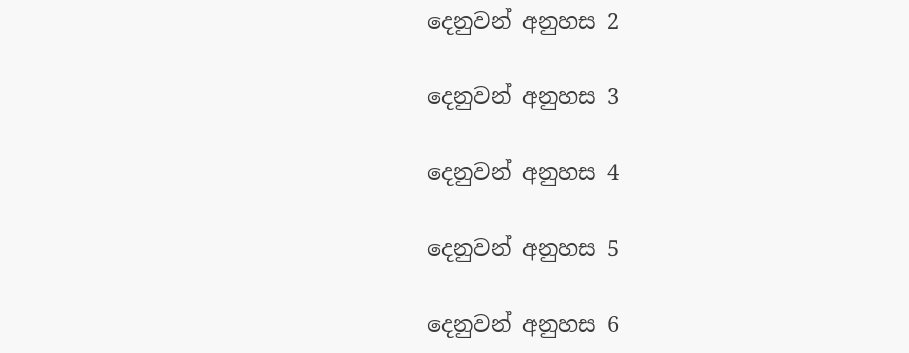දෙනුවන් අනුහස 2

දෙනුවන් අනුහස 3

දෙනුවන් අනුහස 4

දෙනුවන් අනුහස 5

දෙනුවන් අනුහස 6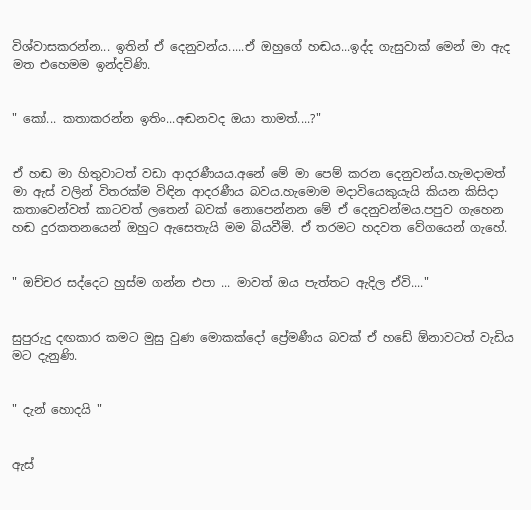විශ්වාසකරන්න... ඉතින් ඒ දෙනුවන්ය.....ඒ ඔහුගේ හඬය...ඉද්ද ගැසුවාක් මෙන් මා ඇද මත එහෙමම ඉන්දවිණි.


" කෝ... කතාකරන්න ඉතිං...අඬනවද ඔයා තාමත්....?"


ඒ හඬ මා හිතුවාටත් වඩා ආදරණීයය.අනේ මේ මා පෙම් කරන දෙනුවන්ය.හැමදාමත් මා ඇස් වලින් විතරක්ම විඳින ආදරණීය බවය.හැමොම මදාවියෙකුයැයි කියන කිසිදා කතාවෙන්වත් කාටවත් ලතෙන් බවක් නොපෙන්නන මේ ඒ දෙනුවන්මය.පපුව ගැහෙන හඬ දුරකතනයෙන් ඔහුට ඇසෙතැයි මම බියවීමි. ඒ තරමට හදවත වේගයෙන් ගැහේ.


" ඔච්චර සද්දෙට හුස්ම ගන්න එපා ... මාවත් ඔය පැත්තට ඇදිල ඒවි...."


සුපුරුදු දඟකාර කමට මුසු වුණ මොකක්දෝ ප්‍රේමණීය බවක් ඒ හඩේ ඕනාවටත් වැඩිය මට දැනුණි.


" දැන් හොදයි "


ඇස්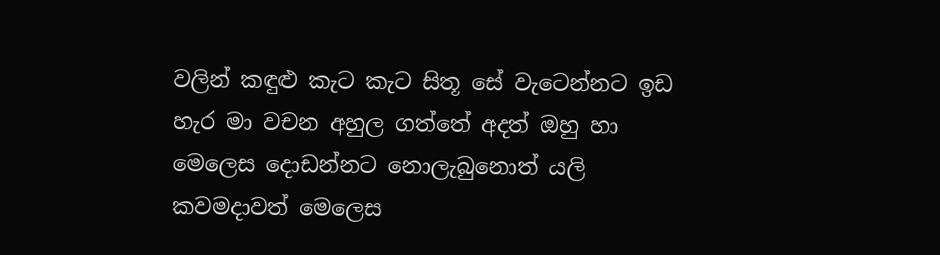වලින් කඳුළු කැට කැට සිතූ සේ වැටෙන්නට ඉඩ හැර මා වචන අහුල ගත්තේ අදත් ඔහු හා මෙලෙස දොඩන්නට නොලැබුනොත් යලි කවමදාවත් මෙලෙස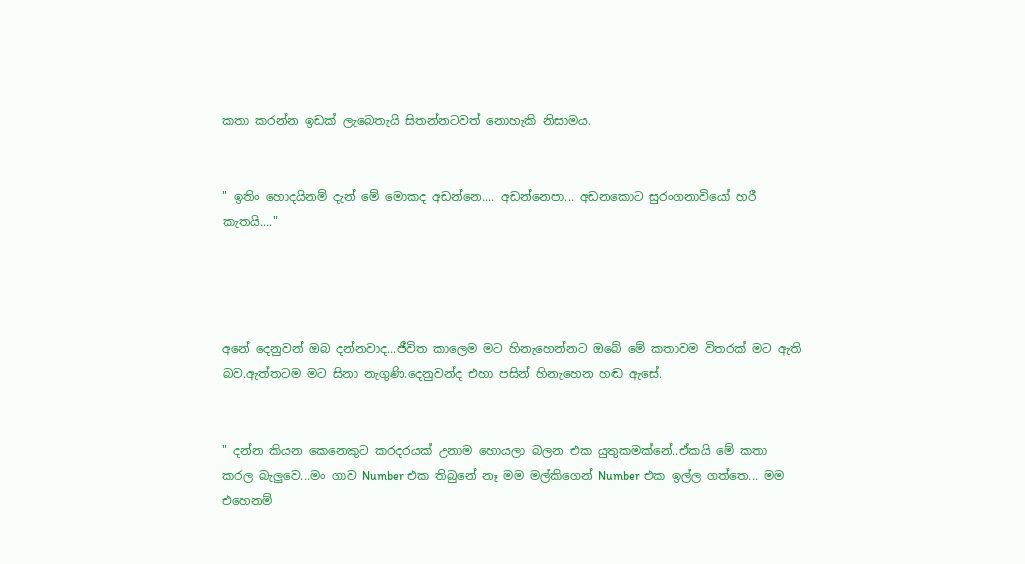කතා කරන්න ඉඩක් ලැබෙතැයි සිතන්නටවත් නොහැකි නිසාමය.


" ඉතිං හොදයිනම් දැන් මේ මොකද අඩන්නෙ.... අඩන්නෙපා... අඩනකොට සුරංගනාවියෝ හරී කැතයි...."




අනේ දෙනුවන් ඔබ දන්නවාද...ජීවිත කාලෙම මට හිනැහෙන්නට ඔබේ මේ කතාවම විතරක් මට ඇති බව.ඇත්තටම මට සිනා නැගුණි.දෙනුවන්ද එහා පසින් හිනැහෙන හඬ ඇසේ.


" දන්න කියන කෙනෙකුට කරදරයක් උනාම හොයලා බලන එක යුතුකමක්නේ..ඒකයි මේ කතා කරල බැලුවෙ...මං ගාව Number එක තිබුනේ නෑ මම මල්කිගෙන් Number එක ඉල්ල ගත්තෙ... මම එහෙනම්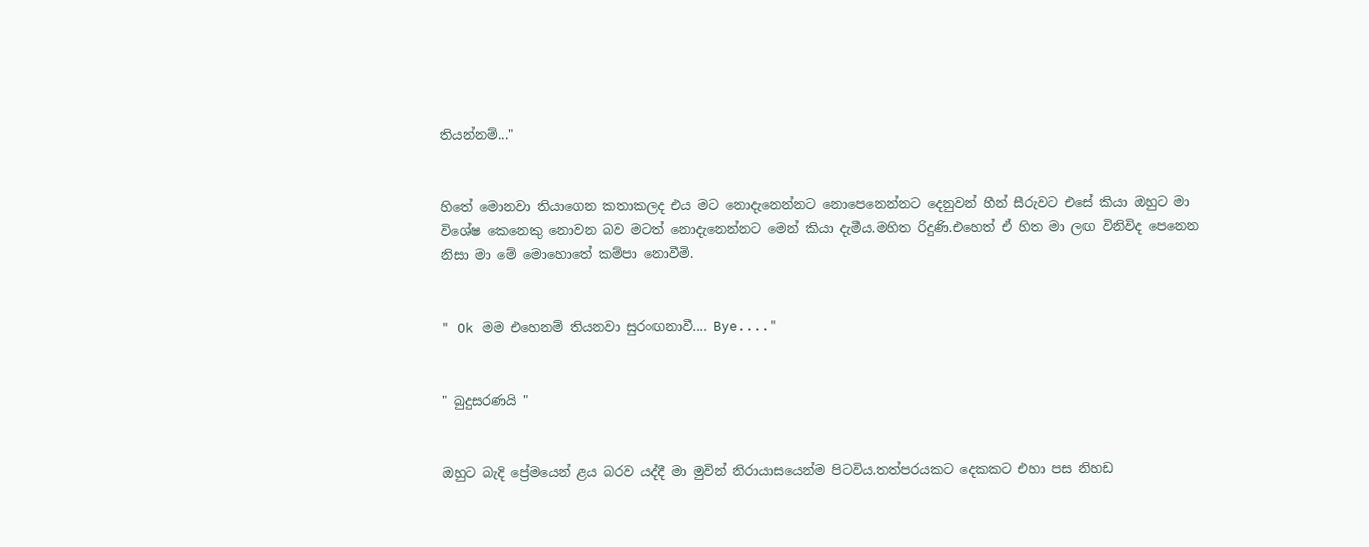තියන්නම්..."


හිතේ මොනවා තියාගෙන කතාකලද එය මට නොදැනෙන්නට නොපෙනෙන්නට දෙනුවන් හීන් සීරුවට එසේ කියා ඔහුට මා විශේෂ කෙනෙකු නොවන බව මටත් නොදැනෙන්නට මෙන් කියා දැමීය.මහිත රිදුණි.එහෙත් ඒ හිත මා ලඟ විනිවිද පෙනෙන නිසා මා මේ මොහොතේ කම්පා නොවීමි.


" Ok මම එහෙනම් තියනවා සුරංඟනාවී.... Bye...."


" බුදුසරණයි "


ඔහුට බැදි ප්‍රේමයෙන් ළය බරව යද්දී මා මුවින් නිරායාසයෙන්ම පිටවිය.තත්පරයකට දෙකකට එහා පස නිහඩ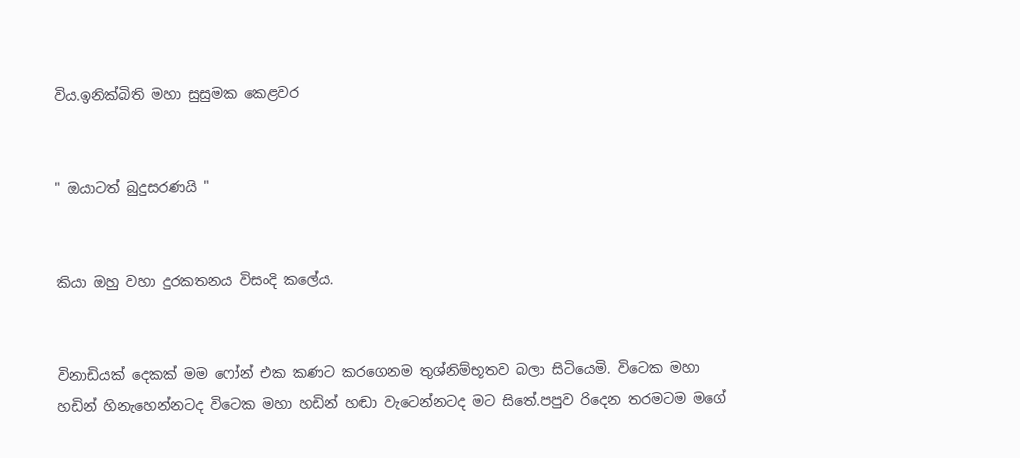විය.ඉනික්බිති මහා සුසුමක කෙළවර


" ඔයාටත් බුදුසරණයි "


කියා ඔහු වහා දුරකතනය විසංදි කලේය.


විනාඩියක් දෙකක් මම ෆෝන් එක කණට කරගෙනම තුශ්නිම්භූතව බලා සිටියෙමි. විටෙක මහා හඩින් හිනැහෙන්නටද විටෙක මහා හඩින් හඬා වැටෙන්නටද මට සිතේ.පපුව රිදෙන තරමටම මගේ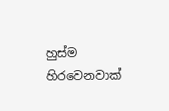හුස්ම හිරවෙනවාක්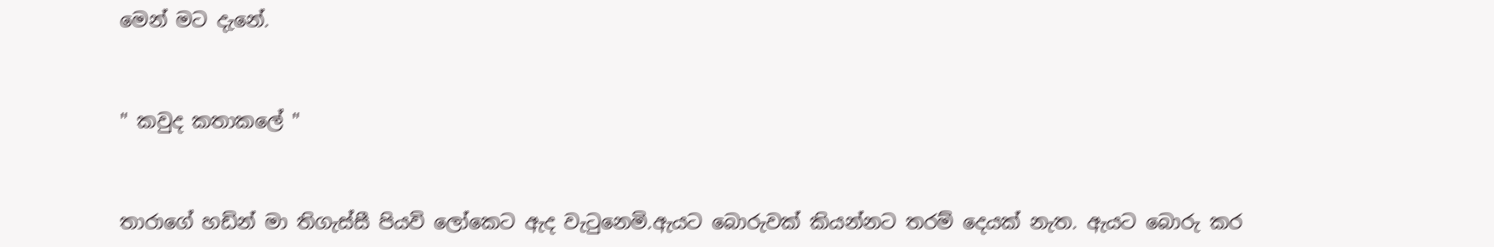මෙන් මට දැනේ.


" කවුද කතාකලේ "


තාරාගේ හඩින් මා තිගැස්සී පියවි ලෝකෙට ඇද වැටුනෙමි.ඇයට බොරුවක් කියන්නට තරම් දෙයක් නැත. ඇයට බොරු කර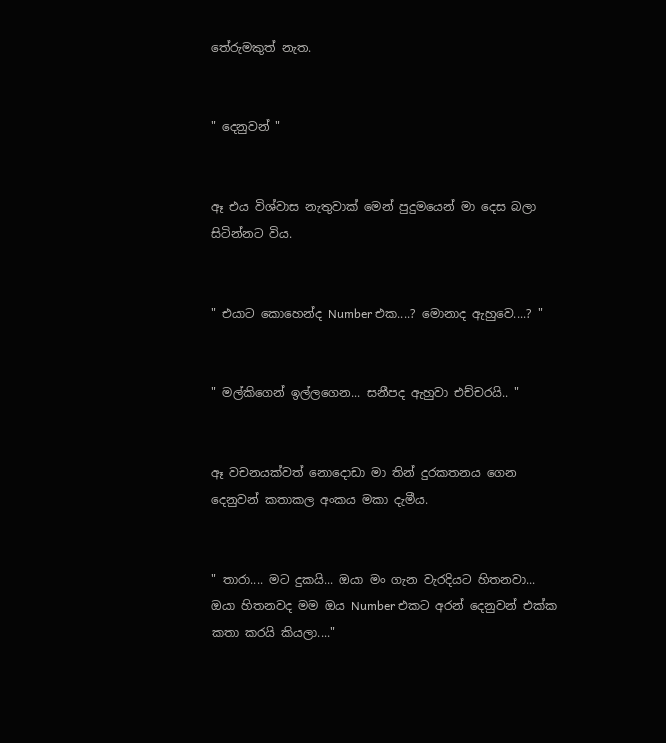තේරුමකුත් නැත.


" දෙනුවන් "


ඈ එය විශ්වාස නැතුවාක් මෙන් පුදුමයෙන් මා දෙස බලා සිටින්නට විය.


" එයාට කොහෙන්ද Number එක....? මොනාද ඇහුවෙ....? "


" මල්කිගෙන් ඉල්ලගෙන... සනීපද ඇහුවා එච්චරයි.. "


ඈ වචනයක්වත් නොදොඩා මා තින් දුරකතනය ගෙන දෙනුවන් කතාකල අංකය මකා දැමීය.


" තාරා.... මට දුකයි... ඔයා මං ගැන වැරදියට හිතනවා... ඔයා හිතනවද මම ඔය Number එකට අරන් දෙනුවන් එක්ක කතා කරයි කියලා...."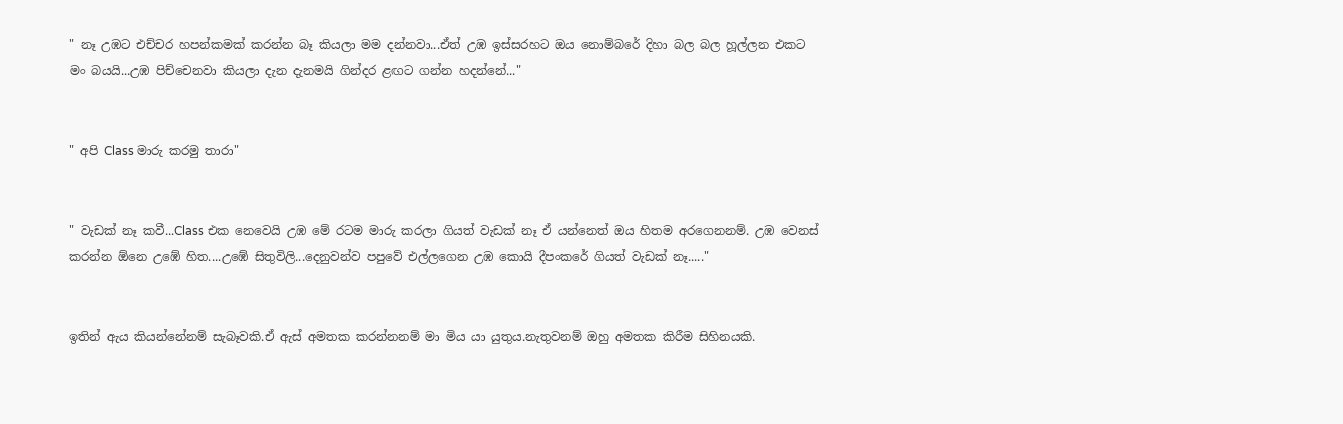" නෑ උඹට එච්චර හපන්කමක් කරන්න බෑ කියලා මම දන්නවා...ඒත් උඹ ඉස්සරහට ඔය නොම්බරේ දිහා බල බල හූල්ලන එකට මං බයයි...උඹ පිච්චෙනවා කියලා දැන දැනමයි ගින්දර ළඟට ගන්න හදන්නේ..."


" අපි Class මාරු කරමු තාරා"


" වැඩක් නෑ කවී...Class එක නෙවෙයි උඹ මේ රටම මාරු කරලා ගියත් වැඩක් නෑ ඒ යන්නෙත් ඔය හිතම අරගෙනනම්. උඹ වෙනස් කරන්න ඕනෙ උඹේ හිත....උඹේ සිතුවිලි...දෙනුවන්ව පපුවේ එල්ලගෙන උඹ කොයි දීපංකරේ ගියත් වැඩක් නෑ....."


ඉතින් ඇය කියන්නේනම් සැබෑවකි.ඒ ඇස් අමතක කරන්නනම් මා මිය යා යුතුය.නැතුවනම් ඔහු අමතක කිරීම සිහිනයකි.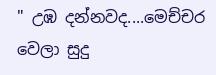" උඹ දන්නවද....මෙච්චර වෙලා සුදු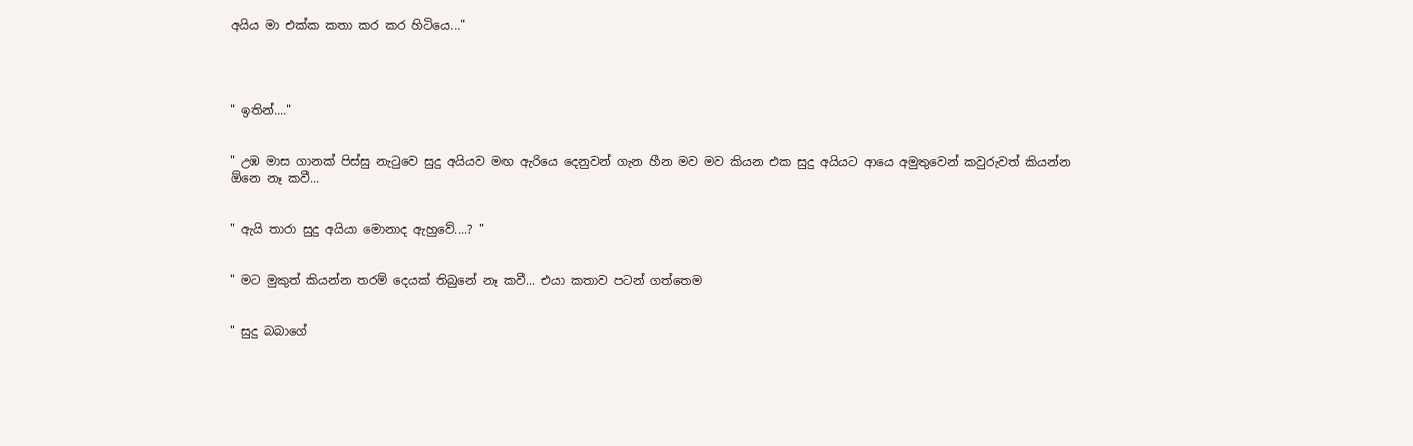අයිය මා එක්ක කතා කර කර හිටියෙ..."




" ඉතින්...."


" උඹ මාස ගානක් පිස්සු නැටුවෙ සුදු අයියව මඟ ඇරියෙ දෙනුවන් ගැන හීන මව මව කියන එක සුදු අයියට ආයෙ අමුතුවෙන් කවුරුවත් කියන්න ඕනෙ නෑ කවී...


" ඇයි තාරා සුදු අයියා මොනාද ඇහුවේ....? "


" මට මුකුත් කියන්න තරම් දෙයක් තිබුනේ නෑ කවී... එයා කතාව පටන් ගත්තෙම


" සුදු බබාගේ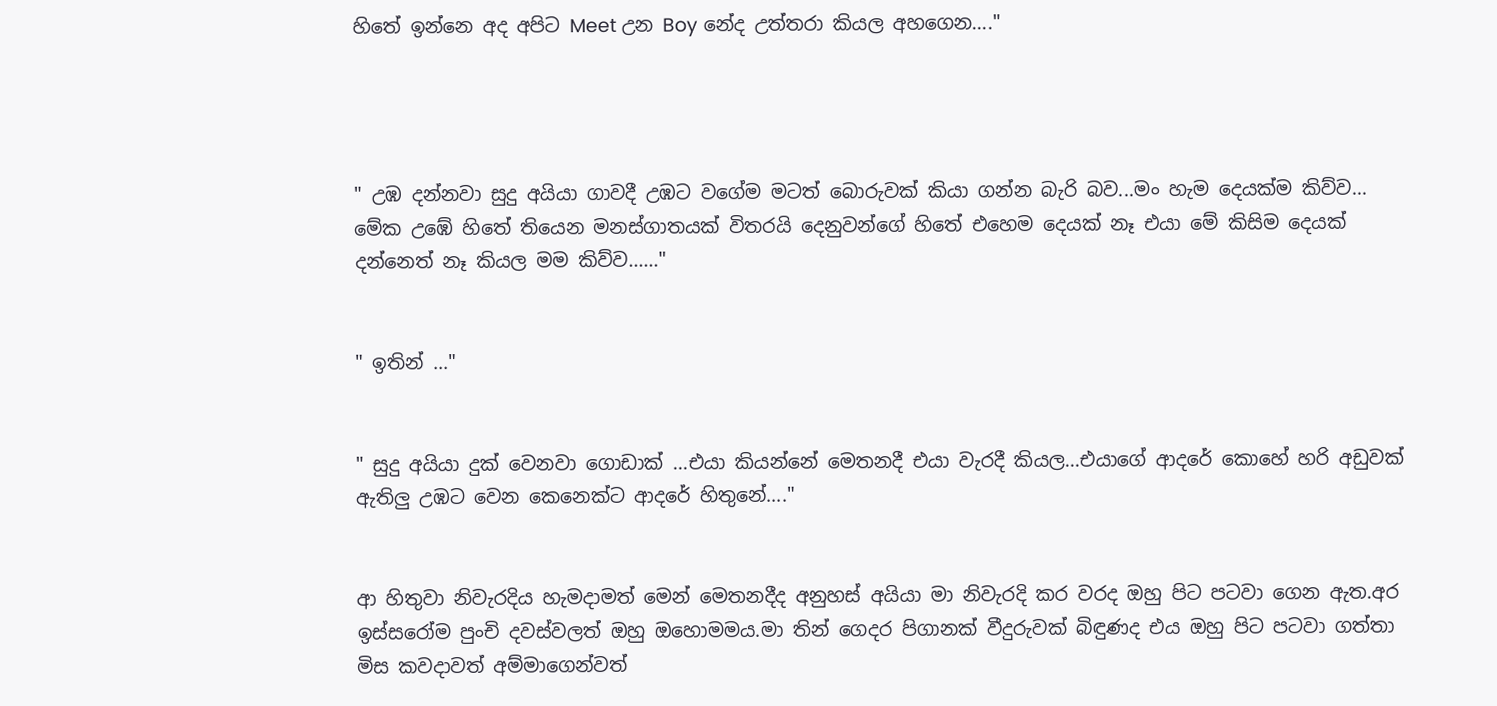හිතේ ඉන්නෙ අද අපිට Meet උන Boy නේද උත්තරා කියල අහගෙන...."




" උඹ දන්නවා සුදු අයියා ගාවදී උඹට වගේම මටත් බොරුවක් කියා ගන්න බැරි බව...මං හැම දෙයක්ම කිව්ව... මේක උඹේ හිතේ තියෙන මනස්ගාතයක් විතරයි දෙනුවන්ගේ හිතේ එහෙම දෙයක් නෑ එයා මේ කිසිම දෙයක් දන්නෙත් නෑ කියල මම කිව්ව......"


" ඉතින් ..."


" සුදු අයියා දුක් වෙනවා ගොඩාක් ...එයා කියන්නේ මෙතනදී එයා වැරදී කියල...එයාගේ ආදරේ කොහේ හරි අඩුවක් ඇතිලු උඹට වෙන කෙනෙක්ට ආදරේ හිතුනේ...."


ආ හිතුවා නිවැරදිය හැමදාමත් මෙන් මෙතනදීද අනුහස් අයියා මා නිවැරදි කර වරද ඔහු පිට පටවා ගෙන ඇත.අර ඉස්සරෝම පුංචි දවස්වලත් ඔහු ඔහොමමය.මා තින් ගෙදර පිගානක් වීදුරුවක් බිඳුණද එය ඔහු පිට පටවා ගත්තා මිස කවදාවත් අම්මාගෙන්වත්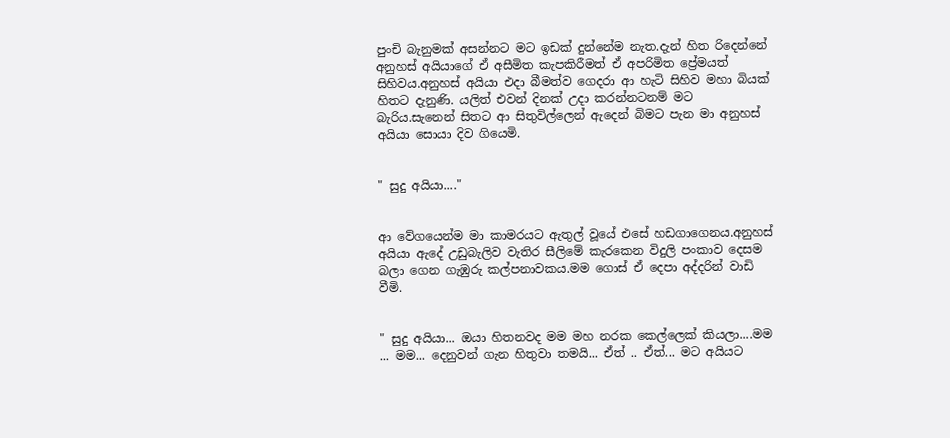පුංචි බැනුමක් අසන්නට මට ඉඩක් දුන්නේම නැත.දැන් හිත රිදෙන්නේ අනුහස් අයියාගේ ඒ අසීමිත කැපකිරීමත් ඒ අපරිමිත ප්‍රේමයත් සිහිවය.අනුහස් අයියා එදා බීමත්ව ගෙදරා ආ හැටි සිහිව මහා බියක් හිතට දැනුණි. යලිත් එවන් දිනක් උදා කරන්නටනම් මට බැරිය.සැනෙන් සිතට ආ සිතුවිල්ලෙන් ඇදෙන් බිමට පැන මා අනුහස් අයියා සොයා දිව ගියෙමි.


" සුදු අයියා...."


ආ වේගයෙන්ම මා කාමරයට ඇතුල් වූයේ එසේ හඩගාගෙනය.අනුහස් අයියා ඇදේ උඩුබැලිව වැතිර සීලිමේ කැරකෙන විදුලි පංකාව දෙසම බලා ගෙන ගැඹුරු කල්පනාවකය.මම ගොස් ඒ දෙපා අද්දරින් වාඩි වීමි.


" සුදු අයියා... ඔයා හිතනවද මම මහ නරක කෙල්ලෙක් කියලා....මම ... මම... දෙනුවන් ගැන හිතුවා තමයි... ඒත් .. ඒත්... මට අයියට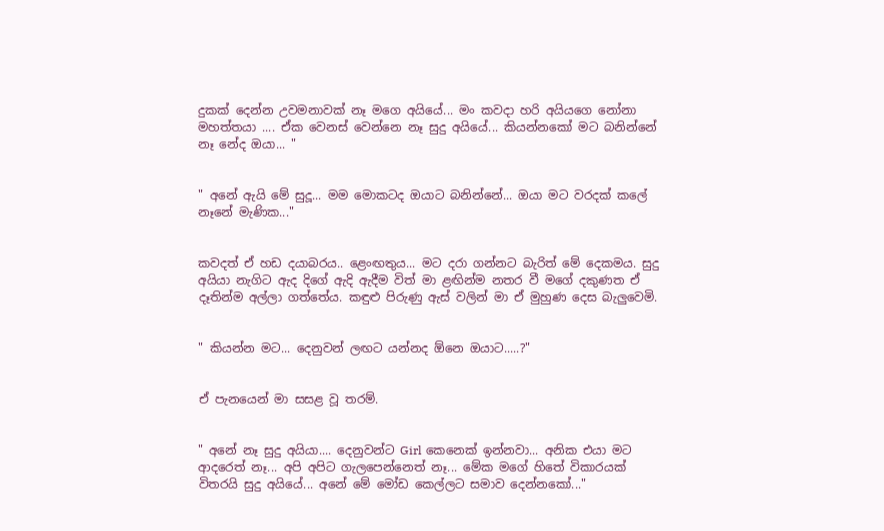දුකක් දෙන්න උවමනාවක් නෑ මගෙ අයියේ... මං කවදා හරි අයියගෙ නෝනා මහත්තයා .... ඒක වෙනස් වෙන්නෙ නෑ සුදු අයියේ... කියන්නකෝ මට බනින්නේ නෑ නේද ඔයා... "


" අනේ ඇයි මේ සුදූ... මම මොකටද ඔයාට බනින්නේ... ඔයා මට වරදක් කලේ නෑනේ මැණික..."


කවදත් ඒ හඩ දයාබරය.. ළෙංඟතුය... මට දරා ගන්නට බැරිත් මේ දෙකමය. සුදු අයියා නැගිට ඇද දිගේ ඇදි ඇදීම විත් මා ළඟින්ම නතර වී මගේ දකුණත ඒ දෑතින්ම අල්ලා ගත්තේය. කඳුළු පිරුණු ඇස් වලින් මා ඒ මුහුණ දෙස බැලුවෙමි.


" කියන්න මට... දෙනුවන් ලඟට යන්නද ඕනෙ ඔයාට.....?"


ඒ පැනයෙන් මා සසළ වූ තරම්.


" අනේ නෑ සුදු අයියා.... දෙනුවන්ට Girl කෙනෙක් ඉන්නවා... අනික එයා මට ආදරෙත් නෑ... අපි අපිට ගැලපෙන්නෙත් නෑ... මේක මගේ හිතේ විකාරයක් විතරයි සුදු අයියේ... අනේ මේ මෝඩ කෙල්ලට සමාව දෙන්නකෝ..."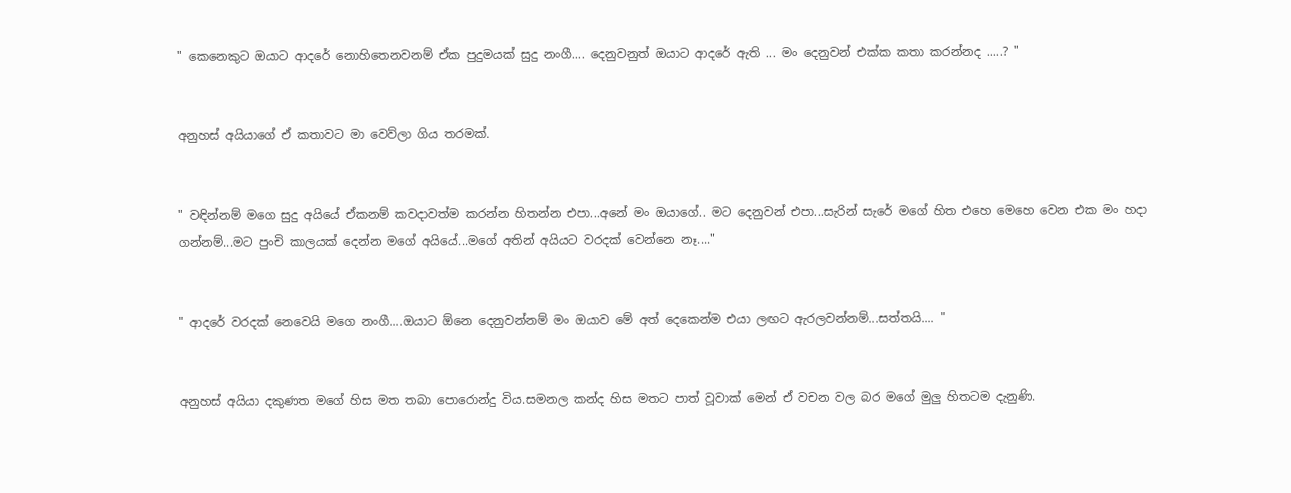" කෙනෙකුට ඔයාට ආදරේ නොහිතෙනවනම් ඒක පුදුමයක් සුදු නංගී.... දෙනුවනුත් ඔයාට ආදරේ ඇති ... මං දෙනුවන් එක්ක කතා කරන්නද .....? "


අනුහස් අයියාගේ ඒ කතාවට මා වෙව්ලා ගිය තරමක්.


" වඳින්නම් මගෙ සුදු අයියේ ඒකනම් කවදාවත්ම කරන්න හිතන්න එපා...අනේ මං ඔයාගේ.. මට දෙනුවන් එපා...සැරින් සැරේ මගේ හිත එහෙ මෙහෙ වෙන එක මං හදා ගන්නම්...මට පුංචි කාලයක් දෙන්න මගේ අයියේ...මගේ අතින් අයියට වරදක් වෙන්නෙ නෑ...."


" ආදරේ වරදක් නෙවෙයි මගෙ නංගී....ඔයාට ඕනෙ දෙනුවන්නම් මං ඔයාව මේ අත් දෙකෙන්ම එයා ලඟට ඇරලවන්නම්...සත්තයි.... "


අනුහස් අයියා දකුණත මගේ හිස මත තබා පොරොන්දු විය.සමනල කන්ද හිස මතට පාත් වූවාක් මෙන් ඒ වචන වල බර මගේ මුලු හිතටම දැනුණි.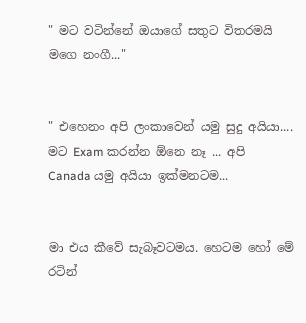" මට වටින්නේ ඔයාගේ සතුට විතරමයි මගෙ නංගී..."


" එහෙනං අපි ලංකාවෙන් යමු සුදු අයියා.... මට Exam කරන්න ඕනෙ නෑ ... අපි Canada යමු අයියා ඉක්මනටම...


මා එය කීවේ සැබෑවටමය. හෙටම හෝ මේ රටින්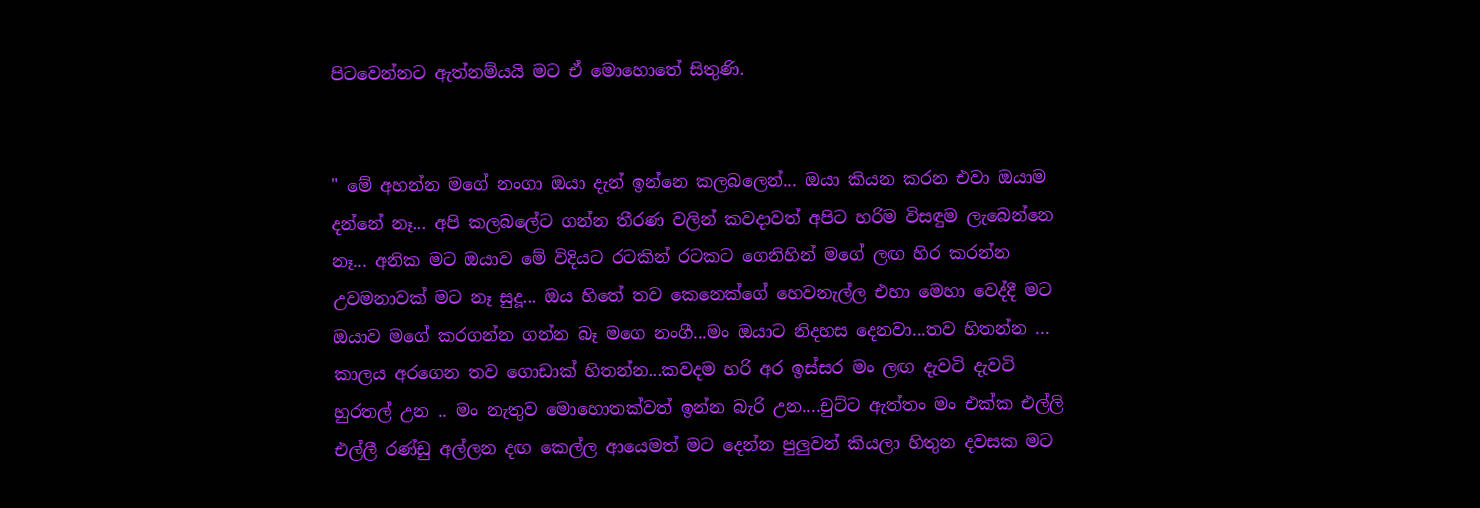පිටවෙන්නට ඇත්නම්යයි මට ඒ මොහොතේ සිතුණි.


" මේ අහන්න මගේ නංගා ඔයා දැන් ඉන්නෙ කලබලෙන්... ඔයා කියන කරන එවා ඔයාම දන්නේ නෑ... අපි කලබලේට ගන්න තීරණ වලින් කවදාවත් අපිට හරිම විසඳුම ලැබෙන්නෙ නෑ... අනික මට ඔයාව මේ විදියට රටකින් රටකට ගෙනිහින් මගේ ලඟ හිර කරන්න උවමනාවක් මට නෑ සුදූ... ඔය හිතේ තව කෙනෙක්ගේ හෙවනැල්ල එහා මෙහා වෙද්දී මට ඔයාව මගේ කරගන්න ගන්න බෑ මගෙ නංගී...මං ඔයාට නිදහස දෙනවා...තව හිතන්න ... කාලය අරගෙන තව ගොඩාක් හිතන්න...කවදම හරි අර ඉස්සර මං ලඟ දැවටි දැවටි හුරතල් උන .. මං නැතුව මොහොතක්වත් ඉන්න බැරි උන....චුට්ට ඇත්තං මං එක්ක එල්ලි එල්ලී රණ්ඩු අල්ලන දඟ කෙල්ල ආයෙමත් මට දෙන්න පුලුවන් කියලා හිතුන දවසක මට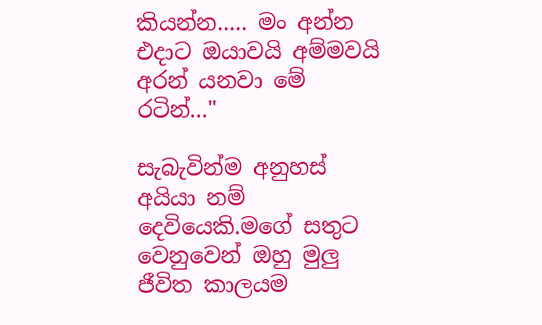කියන්න..... මං අන්න එදාට ඔයාවයි අම්මවයි අරන් යනවා මේ රටින්..."

සැබැවින්ම අනුහස් අයියා නම් දෙවියෙකි.මගේ සතුට වෙනුවෙන් ඔහු මුලු ජීවිත කාලයම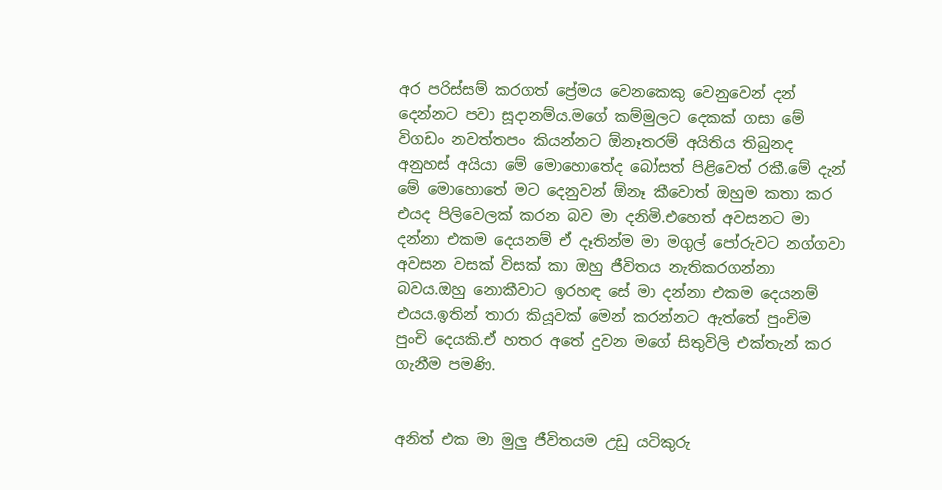අර පරිස්සම් කරගත් ප්‍රේමය වෙනකෙකු වෙනුවෙන් දන් දෙන්නට පවා සූදානම්ය.මගේ කම්මුලට දෙකක් ගසා මේ විගඩං නවත්තපං කියන්නට ඕනෑතරම් අයිතිය තිබුනද අනුහස් අයියා මේ මොහොතේද බෝසත් පිළිවෙත් රකී.මේ දැන් මේ මොහොතේ මට දෙනුවන් ඕනෑ කීවොත් ඔහුම කතා කර එයද පිලිවෙලක් කරන බව මා දනිමි.එහෙත් අවසනට මා දන්නා එකම දෙයනම් ඒ දෑතින්ම මා මගුල් පෝරුවට නග්ගවා අවසන වසක් විසක් කා ඔහු ජීවිතය නැතිකරගන්නා බවය.ඔහු නොකීවාට ඉරහඳ සේ මා දන්නා එකම දෙයනම් එයය.ඉතින් තාරා කියූවක් මෙන් කරන්නට ඇත්තේ පුංචිම පුංචි දෙයකි.ඒ හතර අතේ දුවන මගේ සිතුවිලි එක්තැන් කර ගැනීම පමණි.


අනිත් එක මා මුලු ජීවිතයම උඩු යටිකුරු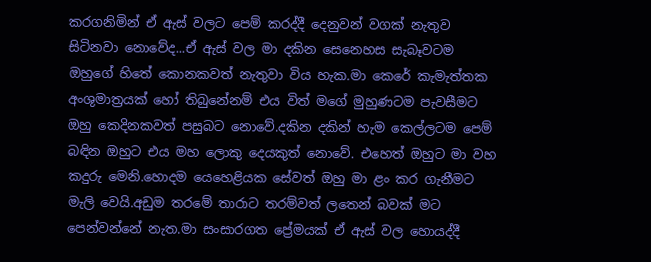කරගනිමින් ඒ ඇස් වලට පෙම් කරද්දී දෙනුවන් වගක් නැතුව සිටිනවා නොවේද...ඒ ඇස් වල මා දකින සෙනෙහස සැබෑවටම ඔහුගේ හිතේ කොනකවත් නැතුවා විය හැක.මා කෙරේ කැමැත්තක අංශුමාත්‍රයක් හෝ තිබුනේනම් එය විත් මගේ මුහුණටම පැවසීමට ඔහු කෙදිනකවත් පසුබට නොවේ.දකින දකින් හැම කෙල්ලටම පෙම් බඳින ඔහුට එය මහ ලොකු දෙයකුත් නොවේ. එහෙත් ඔහුට මා වහ කදුරු මෙනි.හොදම යෙහෙළියක සේවත් ඔහු මා ළං කර ගැනීමට මැලි වෙයි.අඩුම තරමේ තාරාට තරම්වත් ලතෙන් බවක් මට පෙන්වන්නේ නැත.මා සංසාරගත ප්‍රේමයක් ඒ ඇස් වල හොයද්දී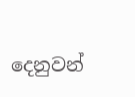දෙනුවන්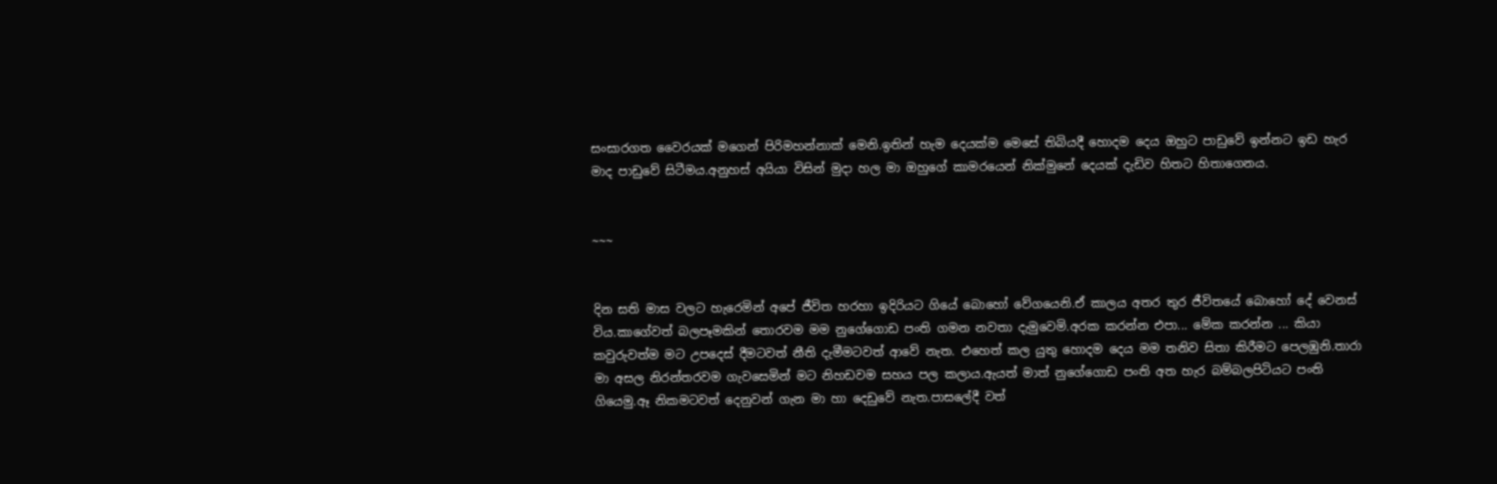සංසාරගත වෛරයක් මගෙන් පිරිමහන්නාක් මෙනි.ඉතින් හැම දෙයක්ම මෙසේ තිබියදී හොදම දෙය ඔහුට පාඩුවේ ඉන්නට ඉඩ හැර මාද පාඩුවේ සිටීමය.අනුහස් අයියා විසින් මුදා හල මා ඔහුගේ කාමරයෙන් නික්මුනේ දෙයක් දැඩිව හිතට හිතාගෙනය.


~~~


දින සති මාස වලට හැරෙමින් අපේ ජීවිත හරහා ඉදිරියට ගියේ බොහෝ වේගයෙනි.ඒ කාලය අතර තුර ජීවිතයේ බොහෝ දේ වෙනස් විය.කාගේවත් බලපෑමකින් තොරවම මම නුගේගොඩ පංති ගමන නවතා දැමුවෙමි.අරක කරන්න එපා... මේක කරන්න ... කියා කවුරුවත්ම මට උපදෙස් දීමටවත් නීති දැමීමටවත් ආවේ නැත. එහෙත් කල යුතු හොදම දෙය මම තනිව සිතා කිරීමට පෙලඹුනි.තාරා මා අසල නිරන්තරවම ගැවසෙමින් මට නිහඩවම සහය පල කලාය.ඇයත් මාත් නුගේගොඩ පංති අත හැර බම්බලපිටියට පංති ගියෙමු.ඈ නිකමටවත් දෙනුවන් ගැන මා හා දෙඩුවේ නැත.පාසලේදී වත්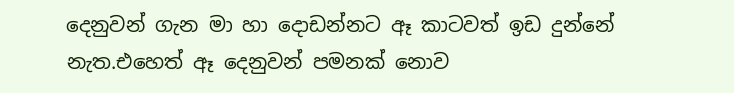දෙනුවන් ගැන මා හා දොඩන්නට ඈ කාටවත් ඉඩ දුන්නේ නැත.එහෙත් ඈ දෙනුවන් පමනක් නොව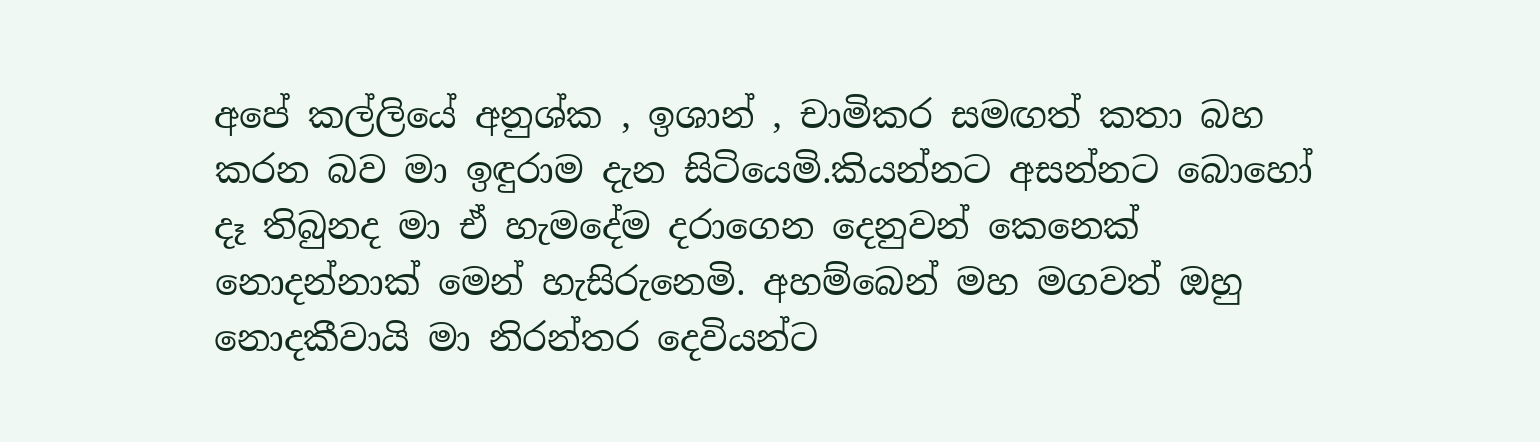අපේ කල්ලියේ අනුශ්ක , ඉශාන් , චාමිකර සමඟත් කතා බහ කරන බව මා ඉඳුරාම දැන සිටියෙමි.කියන්නට අසන්නට බොහෝ දෑ තිබුනද මා ඒ හැමදේම දරාගෙන දෙනුවන් කෙනෙක් නොදන්නාක් මෙන් හැසිරුනෙමි. අහම්බෙන් මහ මගවත් ඔහු නොදකීවායි මා නිරන්තර දෙවියන්ට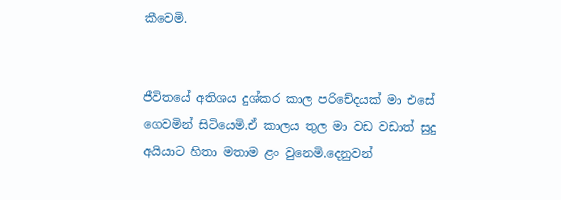කීවෙමි.


ජීවිතයේ අතිශය දුශ්කර කාල පරිචේදයක් මා එසේ ගෙවමින් සිටියෙමි.ඒ කාලය තුල මා වඩ වඩාත් සුදු අයියාට හිතා මතාම ළං වුනෙමි.දෙනුවන්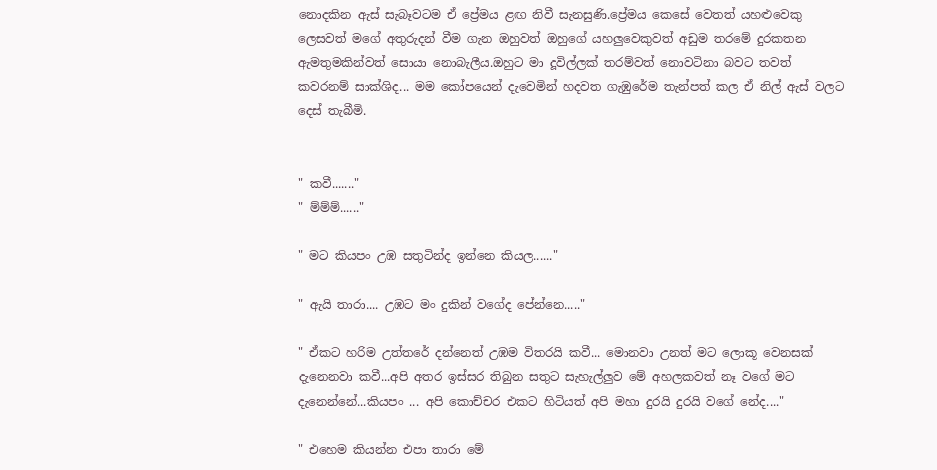නොදකින ඇස් සැබෑවටම ඒ ප්‍රේමය ළඟ නිවී සැනසුණි.ප්‍රේමය කෙසේ වෙතත් යහළුවෙකු ලෙසවත් මගේ අතුරුදන් වීම ගැන ඔහුවත් ඔහුගේ යහලුවෙකුවත් අඩුම තරමේ දුරකතන ඇමතුමකින්වත් සොයා නොබැලීය.ඔහුට මා දූවිල්ලක් තරම්වත් නොවටිනා බවට තවත් කවරනම් සාක්ශිද... මම කෝපයෙන් දැවෙමින් හදවත ගැඹුරේම තැන්පත් කල ඒ නිල් ඇස් වලට දෙස් තැබීමි.


" කවී......."
" ම්ම්ම්......"

" මට කියපං උඹ සතුටින්ද ඉන්නෙ කියල......"

" ඇයි තාරා.... උඹට මං දුකින් වගේද පේන්නෙ....."

" ඒකට හරිම උත්තරේ දන්නෙත් උඹම විතරයි කවී... මොනවා උනත් මට ලොකූ වෙනසක් දැනෙනවා කවී...අපි අතර ඉස්සර තිබුන සතුට සැහැල්ලුව මේ අහලකවත් නෑ වගේ මට දැනෙන්නේ...කියපං ... අපි කොච්චර එකට හිටියත් අපි මහා දුරයි දුරයි වගේ නේද...."

" එහෙම කියන්න එපා තාරා මේ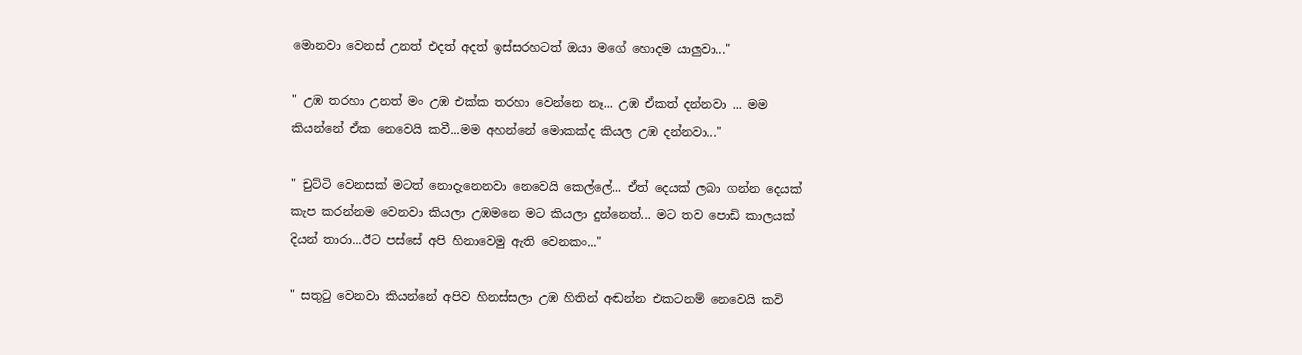මොනවා වෙනස් උනත් එදත් අදත් ඉස්සරහටත් ඔයා මගේ හොදම යාලුවා..."

" උඹ තරහා උනත් මං උඹ එක්ක තරහා වෙන්නෙ නෑ... උඹ ඒකත් දන්නවා ... මම කියන්නේ ඒක නෙවෙයි කවී...මම අහන්නේ මොකක්ද කියල උඹ දන්නවා..."

" චුට්ටි වෙනසක් මටත් නොදැනෙනවා නෙවෙයි කෙල්ලේ... ඒත් දෙයක් ලබා ගන්න දෙයක් කැප කරන්නම වෙනවා කියලා උඹමනෙ මට කියලා දුන්නෙත්... මට තව පොඩි කාලයක් දියන් තාරා...ඊට පස්සේ අපි හිනාවෙමු ඇති වෙනකං..."

" සතුටු වෙනවා කියන්නේ අපිව හිනස්සලා උඹ හිතින් අඬන්න එකටනම් නෙවෙයි කවි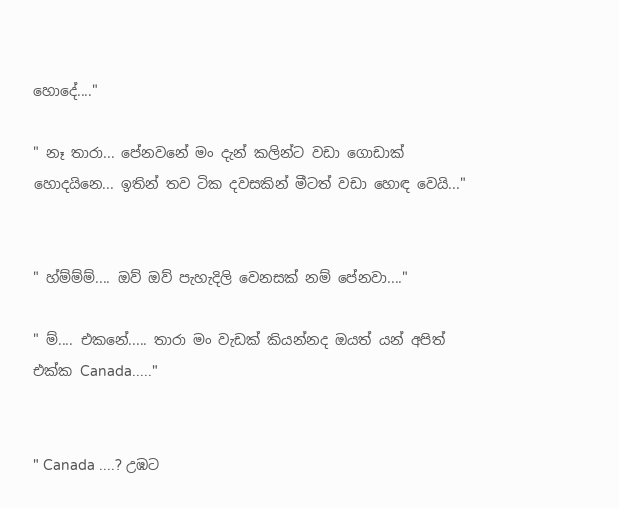හොදේ...."

" නෑ තාරා... පේනවනේ මං දැන් කලින්ට වඩා ගොඩාක් හොදයිනෙ... ඉතින් තව ටික දවසකින් මීටත් වඩා හොඳ වෙයි..."


" හ්ම්ම්ම්.... ඔව් ඔව් පැහැදිලි වෙනසක් නම් පේනවා...."

" ම්.... එකනේ..... තාරා මං වැඩක් කියන්නද ඔයත් යන් අපිත් එක්ක Canada....."


" Canada ....? උඹට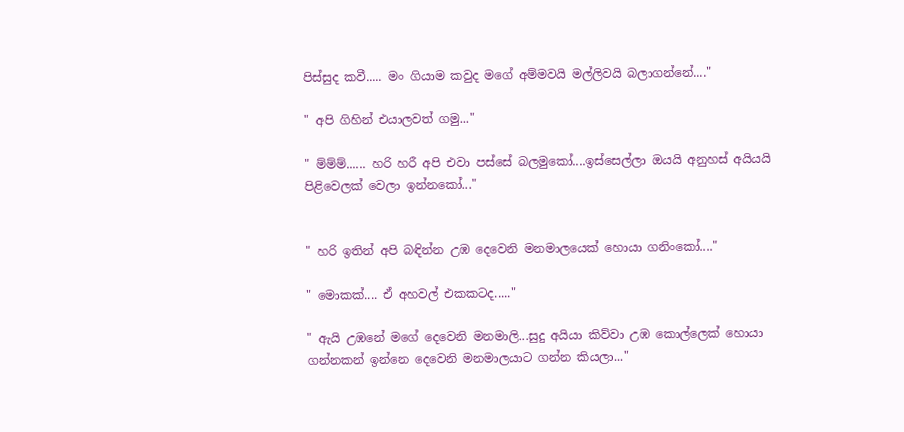පිස්සුද කවී..... මං ගියාම කවුද මගේ අම්මවයි මල්ලිවයි බලාගන්නේ...."

" අපි ගිහින් එයාලවත් ගමු..."

" ම්ම්ම්...... හරි හරී අපි එවා පස්සේ බලමුකෝ....ඉස්සෙල්ලා ඔයයි අනුහස් අයියයි පිළිවෙලක් වෙලා ඉන්නකෝ..."


" හරි ඉතින් අපි බඳින්න උඹ දෙවෙනි මනමාලයෙක් හොයා ගනිංකෝ...."

" මොකක්.... ඒ අහවල් එකකටද....."

" ඇයි උඹනේ මගේ දෙවෙනි මනමාලි...සුදු අයියා කිව්වා උඹ කොල්ලෙක් හොයා ගන්නකන් ඉන්නෙ දෙවෙනි මනමාලයාට ගන්න කියලා..."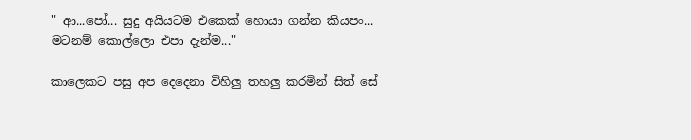" ආ...පෝ... සුදු අයියටම එකෙක් හොයා ගන්න කියපං... මටනම් කොල්ලො එපා දැන්ම..."

කාලෙකට පසු අප දෙදෙනා විහිලු තහලු කරමින් සිත් සේ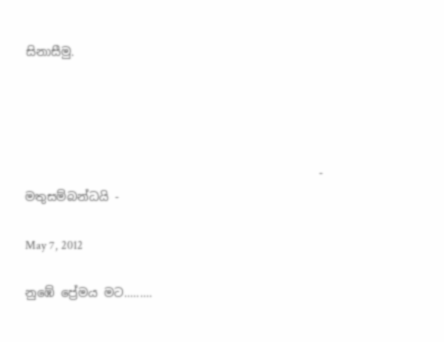සිනාසීමු.




                                                 - මතුසම්බන්ධයි -

May 7, 2012

නුඹේ ප්‍රේමය මට.........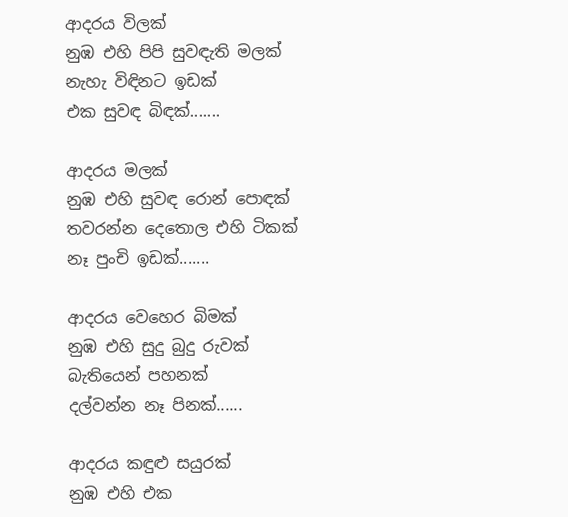ආදරය විලක්
නුඹ එහි පිපි සුවඳැති මලක්
නැහැ විඳිනට ඉඩක්
එක සුවඳ බිඳක්.......

ආදරය මලක්
නුඹ එහි සුවඳ රොන් පොඳක්
තවරන්න දෙතොල එහි ටිකක්
නෑ පුංචි ඉඩක්.......

ආදරය වෙහෙර බිමක්
නුඹ එහි සුදු බුදු රුවක්
බැතියෙන් පහනක්
දල්වන්න නෑ පිනක්......

ආදරය කඳුළු සයුරක්
නුඹ එහි එක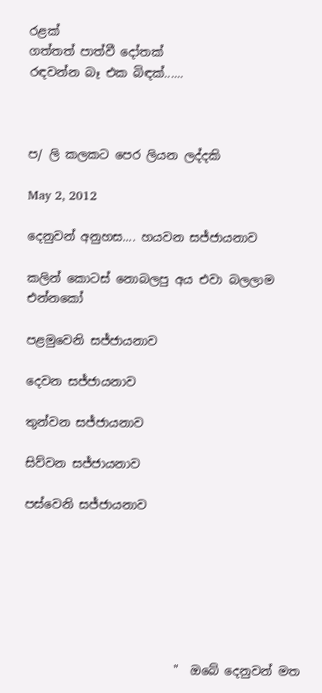රළක්
ගත්තත් පාත්වී දෝතක්
රඳවන්න බෑ එක බිඳක්......



ප/ ලි කලකට පෙර ලියන ලද්දකි

May 2, 2012

දෙනුවන් අනුහස.... හයවන සජ්ජායනාව

කලින් කොටස් නොබලපු අය එවා බලලාම එන්නකෝ

පළමුවෙනි සජ්ජායනාව

දෙවන සජ්ජායනාව

තුන්වන සජ්ජායනාව

සිව්වන සජ්ජායනාව

පස්වෙනි සජ්ජායනාව







                         "  ඔබේ දෙනුවන් මත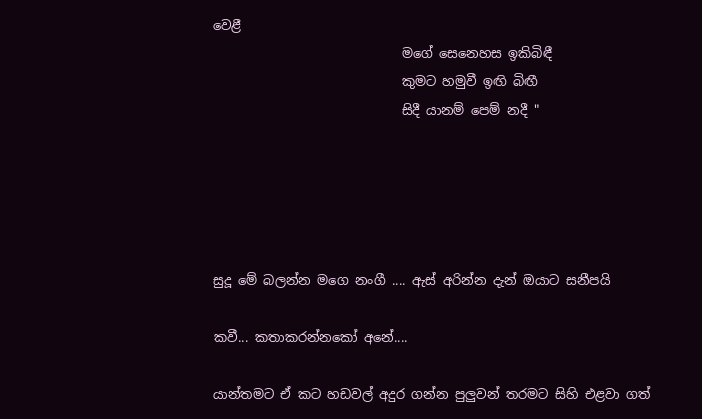වෙළී
                             මගේ සෙනෙහස ඉකිබිඳී
                             කුමට හමුවී ඉඟි බිඟී
                             සිදී යානම් පෙම් නදී "





සුදූ මේ බලන්න මගෙ නංගී .... ඇස් අරින්න දැන් ඔයාට සනීපයි

කවී... කතාකරන්නකෝ අනේ....

යාන්තමට ඒ කට හඩවල් අදුර ගන්න පුලුවන් තරමට සිහි එළවා ගත්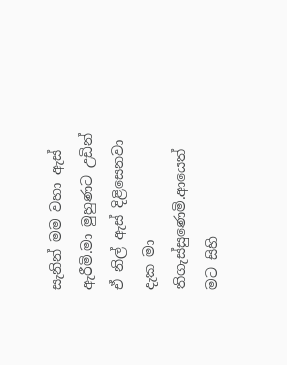සැනින් මම වහා ඇස් ඇරීමි.මා මුහුණට උඩින් ඒ නිල් ඇස් දිළිසෙනවා දැක මා තිගැස්සුණෙමි.ආයෙත් මට සිහි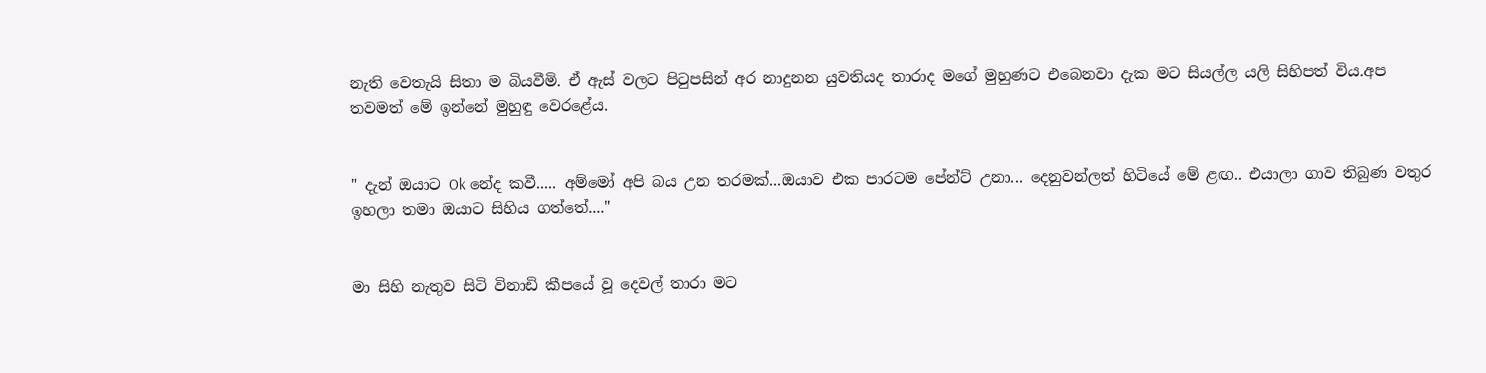නැති වෙතැයි සිතා ම බියවීමි. ඒ ඇස් වලට පිටුපසින් අර නාදුනන යුවතියද තාරාද මගේ මුහුණට එබෙනවා දැක මට සියල්ල යලි සිහිපත් විය.අප තවමත් මේ ඉන්නේ මුහුඳු වෙරළේය.


" දැන් ඔයාට Ok නේද කවී..... අම්මෝ අපි බය උන තරමක්...ඔයාව එක පාරටම පේන්ට් උනා... දෙනුවන්ලත් හිටියේ මේ ළඟ.. එයාලා ගාව තිබුණ වතුර ඉහලා තමා ඔයාට සිහිය ගත්තේ...."


මා සිහි නැතුව සිටි විනාඩි කීපයේ වූ දෙවල් තාරා මට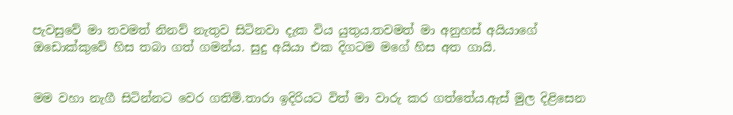පැවසුවේ මා තවමත් නිනව් නැතුව සිටිනවා දැක විය යුතුය.තවමත් මා අනුහස් අයියාගේ ඔඩොක්කුවේ හිස තබා ගත් ගමන්ය. සුදු අයියා එක දිගටම මගේ හිස අත ගායි.


මම වහා නැගී සිටින්නට වෙර ගතිමි.තාරා ඉදිරියට විත් මා වාරු කර ගත්තේය.ඇස් මුල දිළිසෙන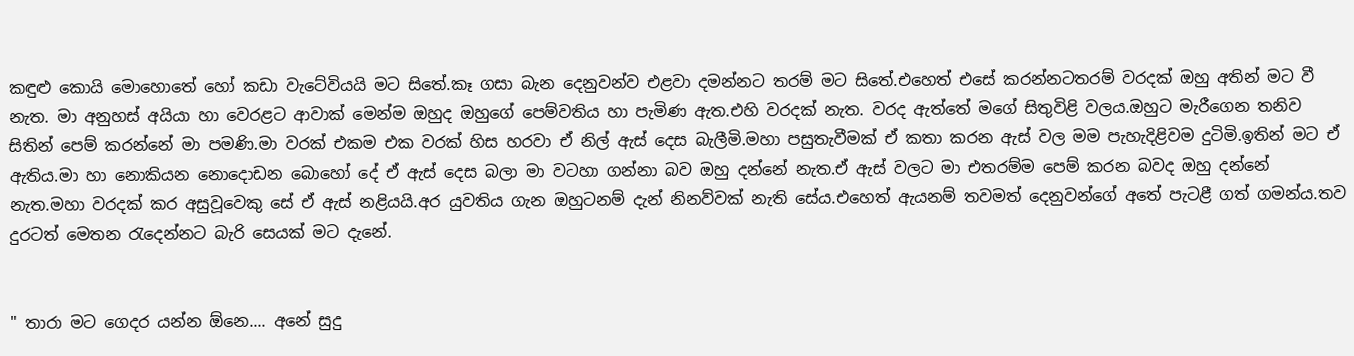කඳුළු කොයි මොහොතේ හෝ කඩා වැටේවියයි මට සිතේ.කෑ ගසා බැන දෙනුවන්ව එළවා දමන්නට තරම් මට සිතේ.එහෙත් එසේ කරන්නටතරම් වරදක් ඔහු අතින් මට වී නැත. මා අනුහස් අයියා හා වෙරළට ආවාක් මෙන්ම ඔහුද ඔහුගේ පෙම්වතිය හා පැමිණ ඇත.එහි වරදක් නැත. වරද ඇත්තේ මගේ සිතුවිළි වලය.ඔහුට මැරීගෙන තනිව සිතින් පෙම් කරන්නේ මා පමණි.මා වරක් එකම එක වරක් හිස හරවා ඒ නිල් ඇස් දෙස බැලීමි.මහා පසුතැවීමක් ඒ කතා කරන ඇස් වල මම පැහැදිළිවම දුටිමි.ඉතින් මට ඒ ඇතිය.මා හා නොකියන නොදොඩන බොහෝ දේ ඒ ඇස් දෙස බලා මා වටහා ගන්නා බව ඔහු දන්නේ නැත.ඒ ඇස් වලට මා එතරම්ම පෙම් කරන බවද ඔහු දන්නේ නැත.මහා වරදක් කර අසුවූවෙකු සේ ඒ ඇස් නළියයි.අර යුවතිය ගැන ඔහුටනම් දැන් නිනව්වක් නැති සේය.එහෙත් ඇයනම් තවමත් දෙනුවන්ගේ අතේ පැටළී ගත් ගමන්ය.තව දුරටත් මෙතන රැදෙන්නට බැරි සෙයක් මට දැනේ.


" තාරා මට ගෙදර යන්න ඕනෙ.... අනේ සුදු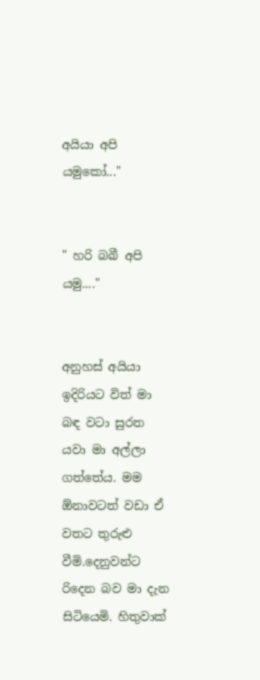අයියා අපි යමුකෝ..."


" හරි බබී අපි යමු...."


අනුහස් අයියා ඉදිරියට විත් මා බඳ වටා සුරත යවා මා අල්ලා ගත්තේය. මම ඕනාවටත් වඩා ඒ වතට තුරුළු වීමි.දෙනුවන්ට රිදෙන බව මා දැන සිටියෙමි. හිතුවාක්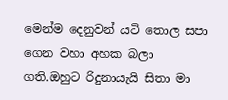මෙන්ම දෙනුවන් යටි තොල සපා ගෙන වහා අහක බලා ගති.ඔහුට රිදුනායැයි සිතා මා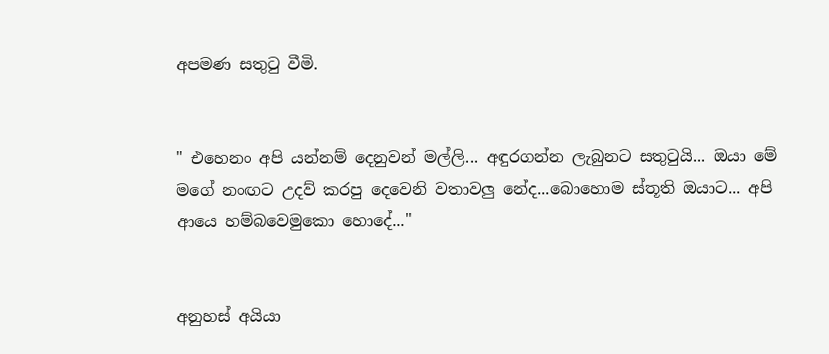අපමණ සතුටු වීමි.


" එහෙනං අපි යන්නම් දෙනුවන් මල්ලි... අඳුරගන්න ලැබුනට සතුටුයි... ඔයා මේ මගේ නංඟට උදව් කරපු දෙවෙනි වතාවලු නේද...බොහොම ස්තූති ඔයාට... අපි ආයෙ හම්බවෙමුකො හොදේ..."


අනුහස් අයියා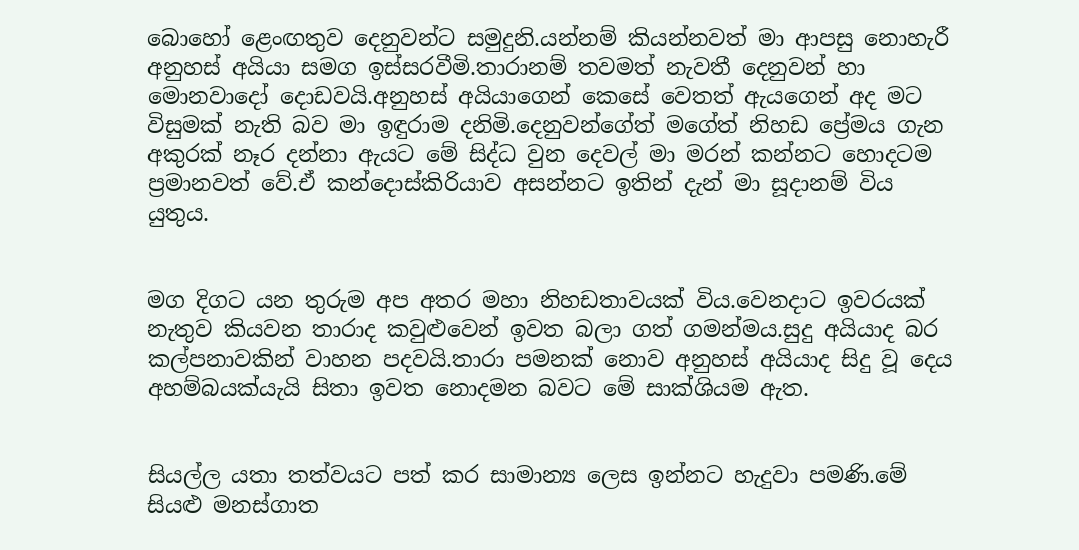බොහෝ ළෙංඟතුව දෙනුවන්ට සමුදුනි.යන්නම් කියන්නවත් මා ආපසු නොහැරී අනුහස් අයියා සමග ඉස්සරවීමි.තාරානම් තවමත් නැවතී දෙනුවන් හා මොනවාදෝ දොඩවයි.අනුහස් අයියාගෙන් කෙසේ වෙතත් ඇයගෙන් අද මට විසුමක් නැති බව මා ඉඳුරාම දනිමි.දෙනුවන්ගේත් මගේත් නිහඩ ප්‍රේමය ගැන අකුරක් නෑර දන්නා ඇයට මේ සිද්ධ වුන දෙවල් මා මරන් කන්නට හොදටම ප්‍රමානවත් වේ.ඒ කන්දොස්කිරියාව අසන්නට ඉතින් දැන් මා සූදානම් විය යුතුය.


මග දිගට යන තුරුම අප අතර මහා නිහඩතාවයක් විය.වෙනදාට ඉවරයක් නැතුව කියවන තාරාද කවුළුවෙන් ඉවත බලා ගත් ගමන්මය.සුදු අයියාද බර කල්පනාවකින් වාහන පදවයි.තාරා පමනක් නොව අනුහස් අයියාද සිදු වූ දෙය අහම්බයක්යැයි සිතා ඉවත නොදමන බවට මේ සාක්ශියම ඇත.


සියල්ල යතා තත්වයට පත් කර සාමාන්‍ය ලෙස ඉන්නට හැදුවා පමණි.මේ සියළු මනස්ගාත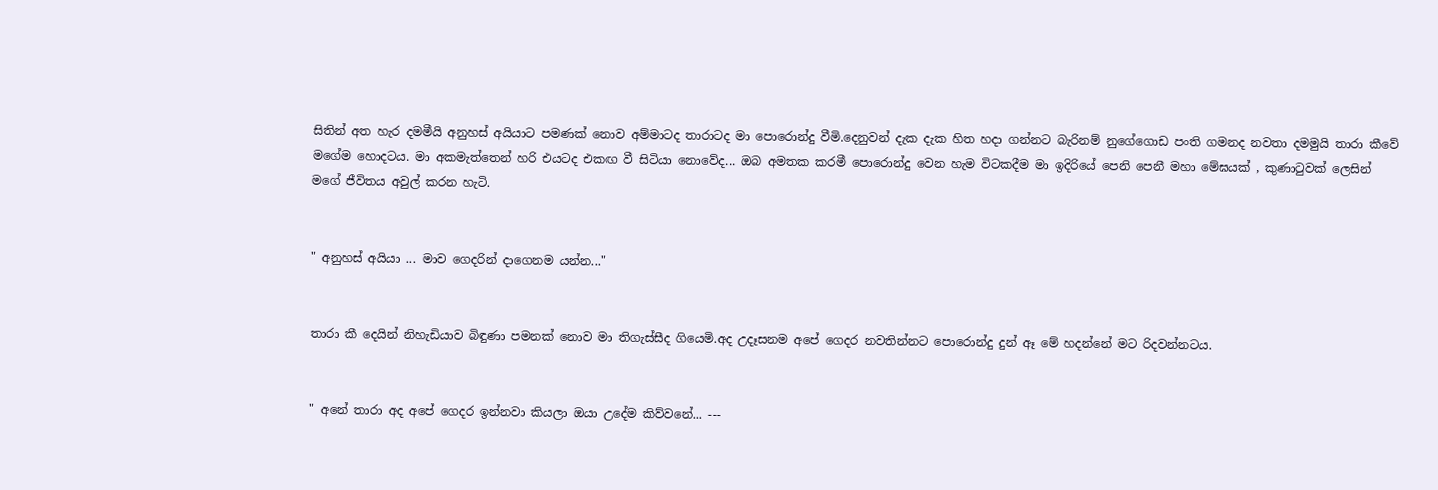සිතින් අත හැර දමමීයි අනුහස් අයියාට පමණක් නොව අම්මාටද තාරාටද මා පොරොන්දු වීමි.දෙනුවන් දැක දැක හිත හදා ගන්නට බැරිනම් නුගේගොඩ පංති ගමනද නවතා දමමුයි තාරා කීවේ මගේම හොදටය. මා අකමැත්තෙන් හරි එයටද එකඟ වී සිටියා නොවේද... ඔබ අමතක කරමී පොරොන්දු වෙන හැම විටකදීම මා ඉදිරියේ පෙනි පෙනී මහා මේඝයක් , කුණාටුවක් ලෙසින් මගේ ජීවිතය අවුල් කරන හැටි.


" අනුහස් අයියා ... මාව ගෙදරින් දාගෙනම යන්න..."


තාරා කී දෙයින් නිහැඩියාව බිඳුණා පමනක් නොව මා තිගැස්සීද ගියෙමි.අද උදෑසනම අපේ ගෙදර නවතින්නට පොරොන්දු දුන් ඈ මේ හදන්නේ මට රිදවන්නටය.


" අනේ තාරා අද අපේ ගෙදර ඉන්නවා කියලා ඔයා උදේම කිව්වනේ... ---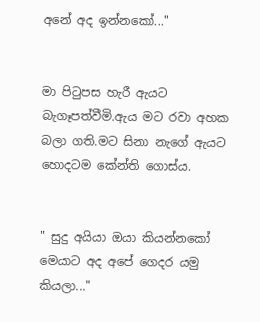අනේ අද ඉන්නකෝ..."


මා පිටුපස හැරී ඇයට බැගෑපත්වීමි.ඇය මට රවා අහක බලා ගති.මට සිනා නැගේ ඇයට හොදටම කේන්ති ගොස්ය.


" සුදු අයියා ඔයා කියන්නකෝ මෙයාට අද අපේ ගෙදර යමු කියලා..."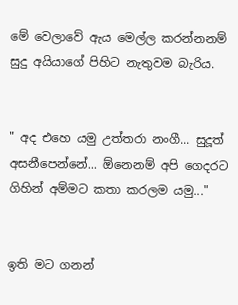මේ වෙලාවේ ඇය මෙල්ල කරන්නනම් සුදු අයියාගේ පිහිට නැතුවම බැරිය.


" අද එහෙ යමු උත්තරා නංගී... සුදූත් අසනීපෙන්නේ... ඕනෙනම් අපි ගෙදරට ගිහින් අම්මට කතා කරලම යමු..."


ඉති මට ගනන්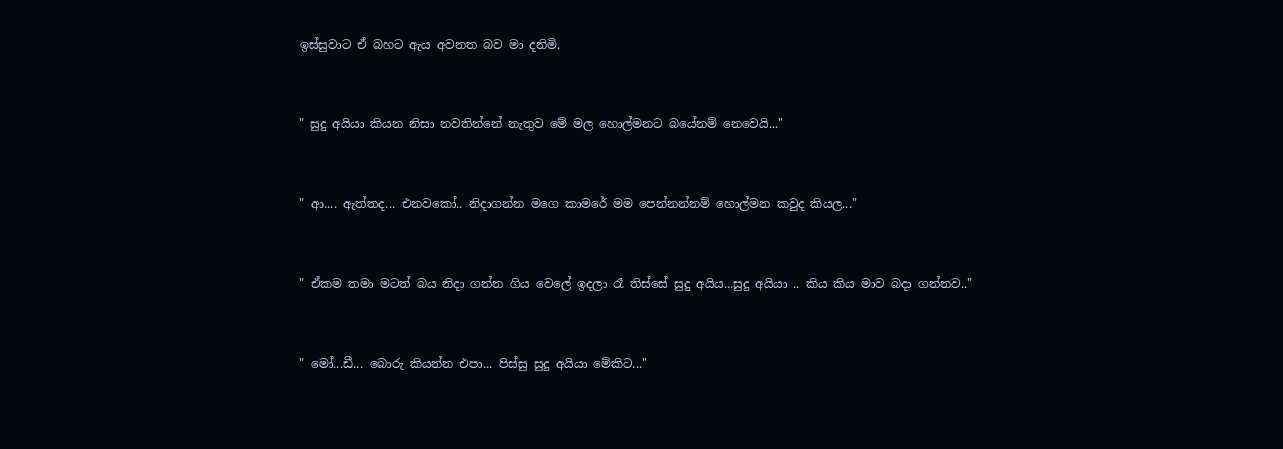ඉස්සුවාට ඒ බහට ඇය අවනත බව මා දනිමි.


" සුදු අයියා කියන නිසා නවතින්නේ නැතුව මේ මල හොල්මනට බයේනම් නෙවෙයි..."


" ආ.... ඇත්තද... එනවකෝ.. නිදාගන්න මගෙ කාමරේ මම පෙන්නන්නම් හොල්මන කවුද කියල..."


" ඒකම තමා මටත් බය නිදා ගන්න ගිය වෙලේ ඉදලා රෑ තිස්සේ සුදු අයිය...සුදු අයියා .. කිය කිය මාව බදා ගන්නව.."


" මෝ...ඩී... බොරු කියන්න එපා... පිස්සු සුදු අයියා මේකිට..."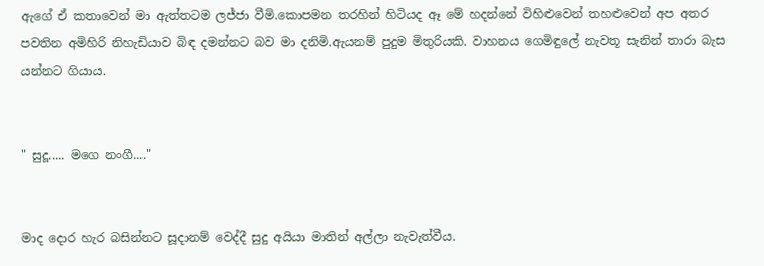ඇගේ ඒ කතාවෙන් මා ඇත්තටම ලජ්ජා වීමි.කොපමන තරහින් හිටියද ඈ මේ හදන්නේ විහිළුවෙන් තහළුවෙන් අප අතර පවතින අමිහිරි නිහැඩියාව බිඳ දමන්නට බව මා දනිමි.ඇයනම් පුදුම මිතුරියකි. වාහනය ගෙමිඳුලේ නැවතූ සැනින් තාරා බැස යන්නට ගියාය.


" සුදූ..... මගෙ නංගී...."


මාද දොර හැර බසින්නට සූදානම් වෙද්දී සුදු අයියා මාතින් අල්ලා නැවැත්වීය.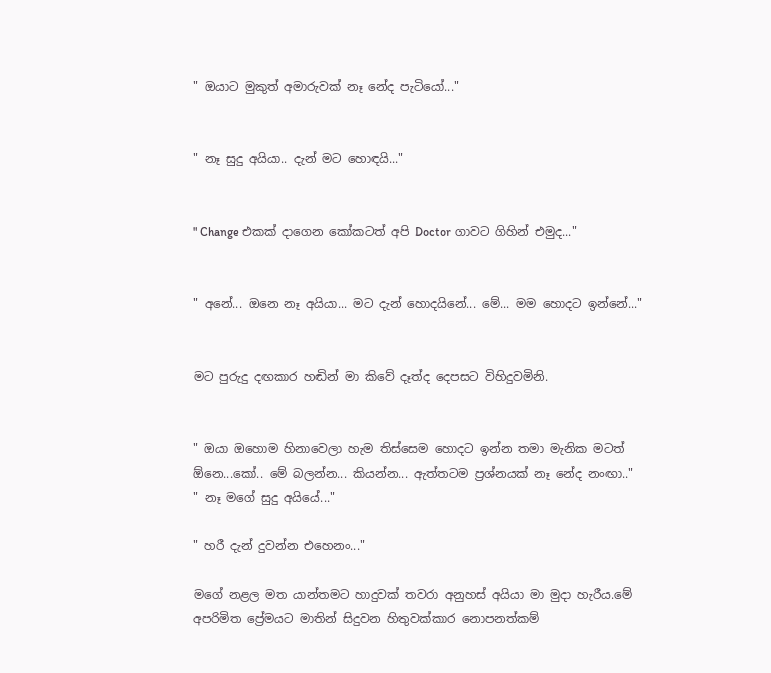" ඔයාට මුකුත් අමාරුවක් නෑ නේද පැටියෝ..."


" නෑ සුදු අයියා.. දැන් මට හොඳයි..."


" Change එකක් දාගෙන කෝකටත් අපි Doctor ගාවට ගිහින් එමුද..."


" අනේ... ඔනෙ නෑ අයියා... මට දැන් හොදයිනේ... මේ... මම හොදට ඉන්නේ..."


මට පුරුදු දඟකාර හඬින් මා කිවේ දෑත්ද දෙපසට විහිදුවමිනි.


" ඔයා ඔහොම හිනාවෙලා හැම තිස්සෙම හොදට ඉන්න තමා මැනික මටත් ඕනෙ...කෝ.. මේ බලන්න... කියන්න... ඇත්තටම ප්‍රශ්නයක් නෑ නේද නංඟා.."
" නෑ මගේ සුදු අයියේ..."

" හරී දැන් දුවන්න එහෙනං..."

මගේ නළල මත යාන්තමට හාදුවක් තවරා අනුහස් අයියා මා මුදා හැරීය.මේ අපරිමිත ප්‍රේමයට මාතින් සිදුවන හිතුවක්කාර නොපනත්කම්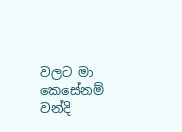වලට මා කෙසේනම් වන්දි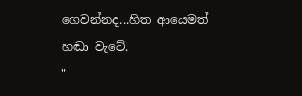ගෙවන්නද...හිත ආයෙමත් හඬා වැටේ.
"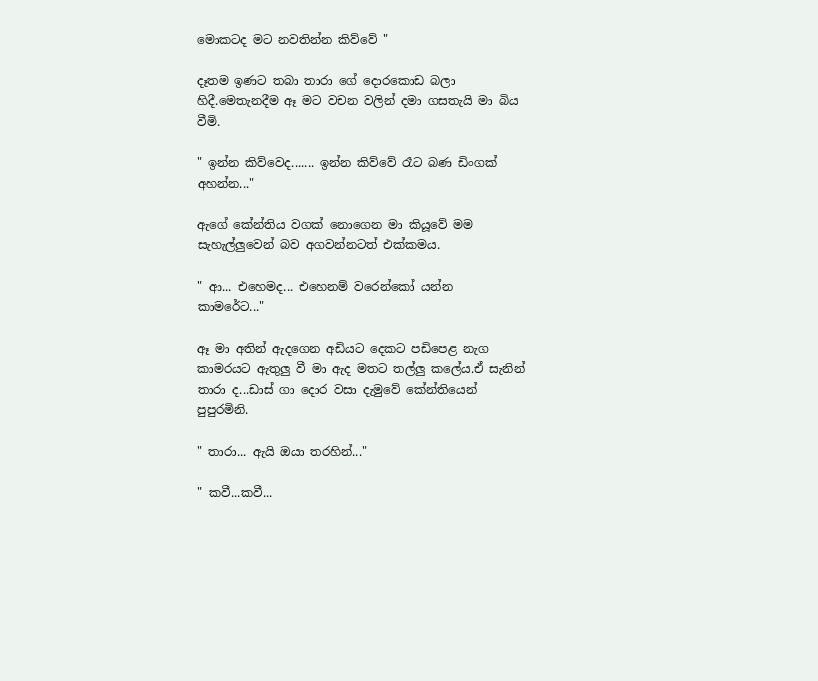මොකටද මට නවතින්න කිව්වේ "

දෑතම ඉණට තබා තාරා ගේ දොරකොඩ බලා හිදී.මෙතැනදීම ඈ මට වචන වලින් දමා ගසතැයි මා බිය වීමි.

" ඉන්න කිව්වෙද....... ඉන්න කිව්වේ රෑට බණ ඩිංගක් අහන්න..."

ඇගේ කේන්තිය වගක් නොගෙන මා කියූවේ මම සැහැල්ලුවෙන් බව අගවන්නටත් එක්කමය.

" ආ... එහෙමද... එහෙනම් වරෙන්කෝ යන්න කාමරේට..."

ඈ මා අතින් ඇදගෙන අඩියට දෙකට පඩිපෙළ නැග කාමරයට ඇතුලු වී මා ඇද මතට තල්ලු කලේය.ඒ සැනින් තාරා ද...ඩාස් ගා දොර වසා දැමුවේ කේන්තියෙන් පුපුරමිනි.

" තාරා... ඇයි ඔයා තරහින්..."

" කවී...කවී...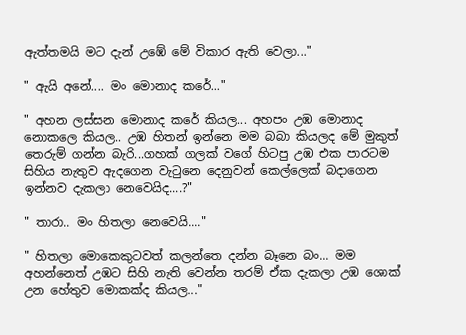ඇත්තමයි මට දැන් උඹේ මේ විකාර ඇති වෙලා..."

" ඇයි අනේ.... මං මොනාද කරේ..."

" අහන ලස්සන මොනාද කරේ කියල... අහපං උඹ මොනාද නොකලෙ කියල.. උඹ හිතන් ඉන්නෙ මම බබා කියලද මේ මුකුත් තෙරුම් ගන්න බැරි...ගහක් ගලක් වගේ හිටපු උඹ එක පාරටම සිහිය නැතුව ඇදගෙන වැටුනෙ දෙනුවන් කෙල්ලෙක් බදාගෙන ඉන්නව දැකලා නෙවෙයිද....?"

" තාරා.. මං හිතලා නෙවෙයි...."

" හිතලා මොකෙකුටවත් කලන්තෙ දන්න බෑනෙ බං... මම අහන්නෙත් උඹට සිහි නැති වෙන්න තරම් ඒක දැකලා උඹ ශොක් උන හේතුව මොකක්ද කියල..."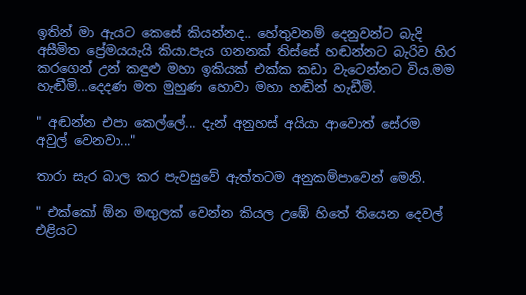ඉතින් මා ඇයට කෙසේ කියන්නද.. හේතුවනම් දෙනුවන්ට බැදි අසීමිත ප්‍රේමයයැයි කියා.පැය ගනනක් තිස්සේ හඬන්නට බැරිව හිර කරගෙන් උන් කඳුළු මහා ඉකියක් එක්ක කඩා වැටෙන්නට විය.මම හැඬීමි...දෙදණ මත මුහුණ හොවා මහා හඬින් හැඩීමි.

" අඬන්න එපා කෙල්ලේ... දැන් අනුහස් අයියා ආවොත් සේරම අවුල් වෙනවා..."

තාරා සැර බාල කර පැවසුවේ ඇත්තටම අනුකම්පාවෙන් මෙනි.

" එක්කෝ ඕන මඟුලක් වෙන්න කියල උඹේ හිතේ තියෙන දෙවල් එළියට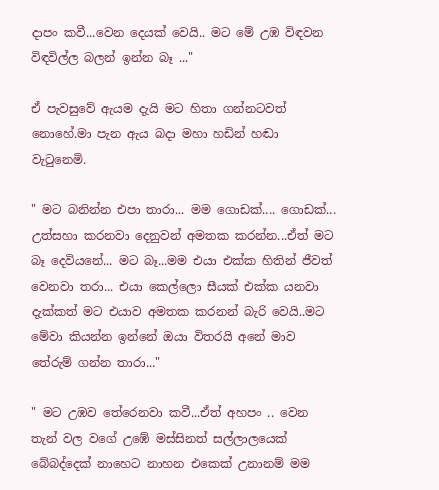දාපං කවී...වෙන දෙයක් වෙයි.. මට මේ උඹ විඳවන විඳවිල්ල බලන් ඉන්න බෑ ..."

ඒ පැවසුවේ ඇයම දැයි මට හිතා ගන්නටවත් නොහේ.මා පැන ඇය බදා මහා හඩින් හඬා වැටුනෙමි.

" මට බනින්න එපා තාරා... මම ගොඩක්.... ගොඩක්... උත්සහා කරනවා දෙනුවන් අමතක කරන්න...ඒත් මට බෑ දෙවියනේ... මට බෑ...මම එයා එක්ක හිතින් ජීවත් වෙනවා තරා... එයා කෙල්ලො සීයක් එක්ක යනවා දැක්කත් මට එයාව අමතක කරනන් බැරි වෙයි..මට මේවා කියන්න ඉන්නේ ඔයා විතරයි අනේ මාව තේරුම් ගන්න තාරා..."

" මට උඹව තේරෙනවා කවී...ඒත් අහපං .. වෙන තැන් වල වගේ උඹේ මස්සිනත් සල්ලාලයෙක් බේබද්දෙක් නාහෙට නාහන එකෙක් උනානම් මම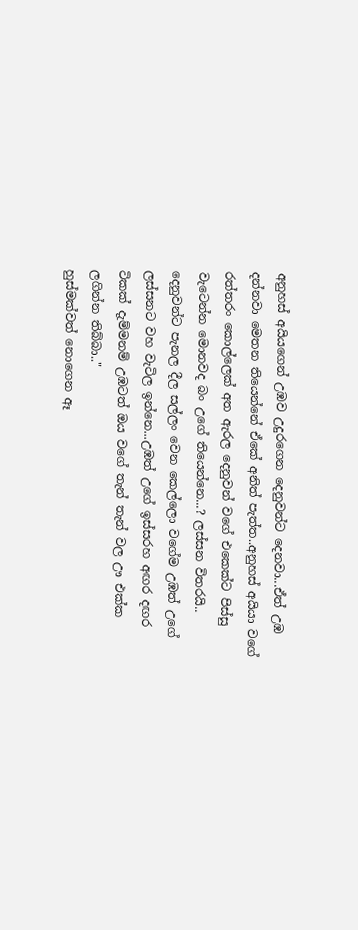අනුහස් අයියගෙන් උඹව උදුරගෙන දෙනුවන්ට දෙනවා...ඒත් උඹ දන්නවා මෙතන තියෙන්නේ ඒකේ අනිත් පැත්ත..අනුහස් අයියා වගේ රත්තරං කොල්ලෙක් අත ඇරල දෙනුවන් වගේ එකෙක්ට පිස්සු වැටෙන්න මොනවද බං උගේ තියෙන්නෙ...? ලස්සන විතරයි.. දෙනුවන්ට පැනල දීල සල්ලං වෙන කෙල්ලො වගේම උඹත් උගේ ලස්සනට වහ වැටිල ඉන්නෙ...උඹත් උගේ ඉස්සරහ අඟර දඟර ටිකක් දැම්මනම් උඹටත් ඔය වගේ තැන් තැන් වල ඌ එක්ක ලගින්න තිබ්බා.."
හුස්මක්වත් නොගෙන ඈ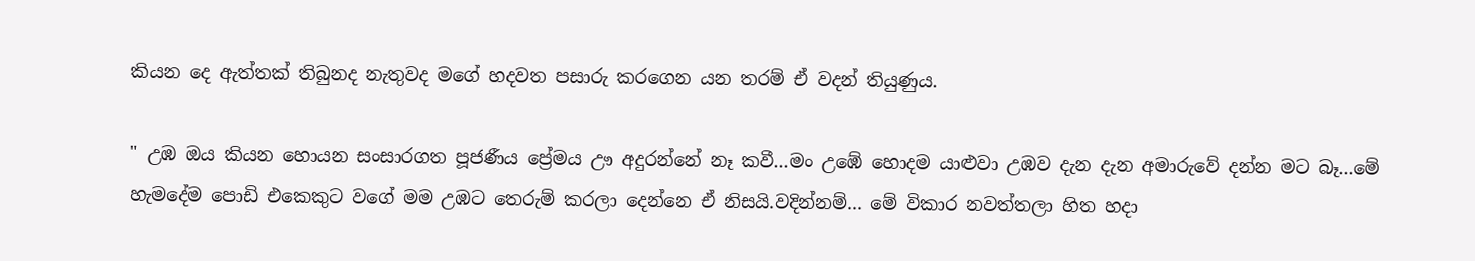කියන දෙ ඇත්තක් තිබුනද නැතුවද මගේ හදවත පසාරු කරගෙන යන තරම් ඒ වදන් තියුණුය.

" උඹ ඔය කියන හොයන සංසාරගත පූජණීය ප්‍රේමය ඌ අදුරන්නේ නෑ කවී...මං උඹේ හොදම යාළුවා උඹව දැන දැන අමාරුවේ දන්න මට බෑ...මේ හැමදේම පොඩි එකෙකුට වගේ මම උඹට තෙරුම් කරලා දෙන්නෙ ඒ නිසයි.වදින්නම්... මේ විකාර නවත්තලා හිත හදා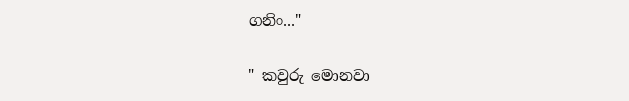ගනිං..."

" කවුරු මොනවා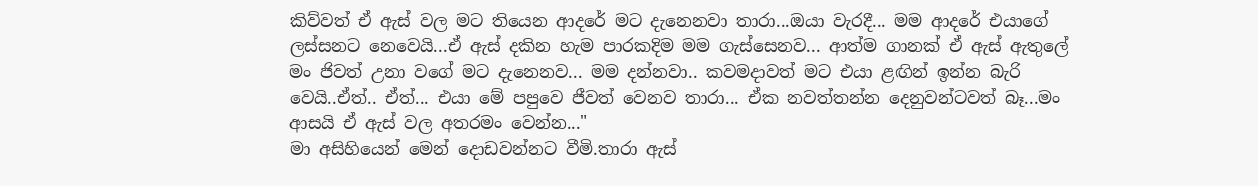කිව්වත් ඒ ඇස් වල මට තියෙන ආදරේ මට දැනෙනවා තාරා...ඔයා වැරදී... මම ආදරේ එයාගේ ලස්සනට නෙවෙයි...ඒ ඇස් දකින හැම පාරකදිම මම ගැස්සෙනව... ආත්ම ගානක් ඒ ඇස් ඇතුලේ මං ජිවත් උනා වගේ මට දැනෙනව... මම දන්නවා.. කවමදාවත් මට එයා ළඟින් ඉන්න බැරි වෙයි..ඒත්.. ඒත්... එයා මේ පපුවෙ ජීවත් වෙනව තාරා... ඒක නවත්තන්න දෙනුවන්ටවත් බෑ...මං ආසයි ඒ ඇස් වල අතරමං වෙන්න..."
මා අසිහියෙන් මෙන් දොඩවන්නට වීමි.තාරා ඇස්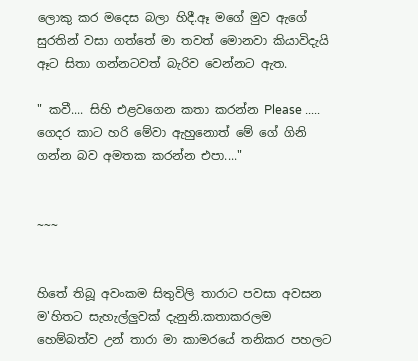ලොකු කර මදෙස බලා හිදී.ඈ මගේ මුව ඇගේ සුරතින් වසා ගත්තේ මා තවත් මොනවා කියාවිදැයි ඈට සිතා ගන්නටවත් බැරිව වෙන්නට ඇත.

" කවී.... සිහි එළවගෙන කතා කරන්න Please ..... ගෙදර කාට හරි මේවා ඇහුනොත් මේ ගේ ගිනි ගන්න බව අමතක කරන්න එපා...."


~~~


හිතේ තිබූ අවංකම සිතුවිලි තාරාට පවසා අවසන ම'හිතට සැහැල්ලුවක් දැනුනි.කතාකරලම හෙම්බත්ව උන් තාරා මා කාමරයේ තනිකර පහලට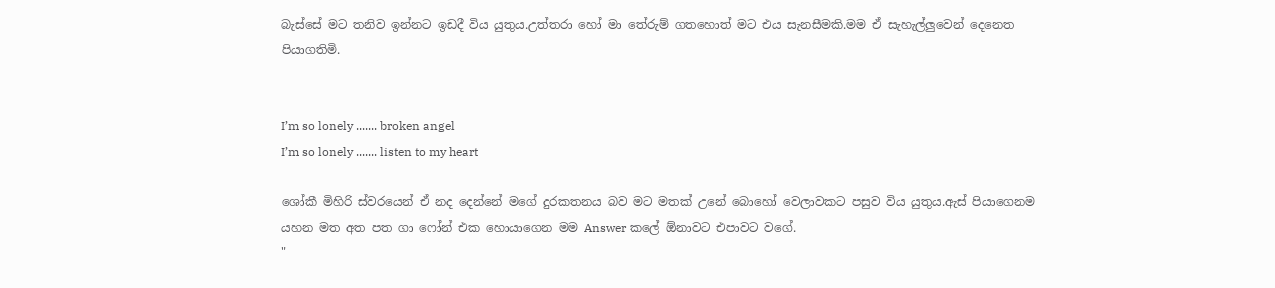බැස්සේ මට තනිව ඉන්නට ඉඩදී විය යුතුය.උත්තරා හෝ මා තේරුම් ගතහොත් මට එය සැනසීමකි.මම ඒ සැහැල්ලුවෙන් දෙනෙත පියාගතිමි.


I’m so lonely ....... broken angel
I’m so lonely ....... listen to my heart

ශෝකී මිහිරි ස්වරයෙන් ඒ නද දෙන්නේ මගේ දුරකතනය බව මට මතක් උනේ බොහෝ වෙලාවකට පසුව විය යුතුය.ඇස් පියාගෙනම යහන මත අත පත ගා ෆෝන් එක හොයාගෙන මම Answer කලේ ඕනාවට එපාවට වගේ.
"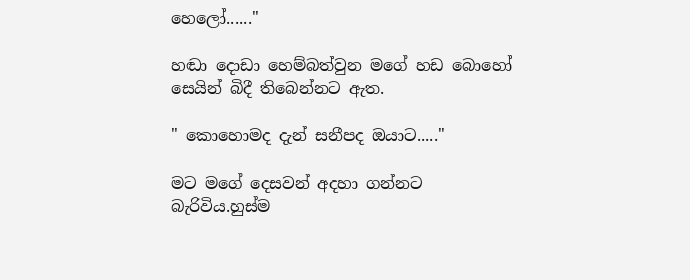හෙලෝ......"

හඬා දොඩා හෙම්බත්වුන මගේ හඩ බොහෝ සෙයින් බිදී තිබෙන්නට ඇත.

" කොහොමද දැන් සනීපද ඔයාට....."

මට මගේ දෙසවන් අදහා ගන්නට බැරිවිය.හුස්ම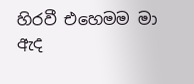හිරවී එහෙමම මා ඇද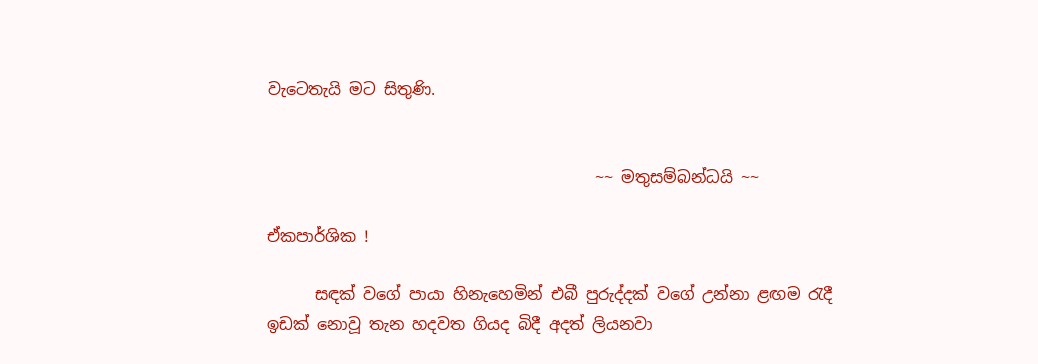වැටෙතැයි මට සිතුණි.


                                         ~~ මතුසම්බන්ධයි ~~

ඒකපාර්ශික !

      සඳක් වගේ පායා හිනැහෙමින් එබී පුරුද්දක් වගේ උන්නා ළඟම රැදී ඉඩක් නොවූ තැන හදවත ගියද බිදී අදත් ලියනවා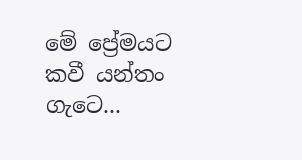මේ ප්‍රේමයට කවී යන්තං ගැටෙ...